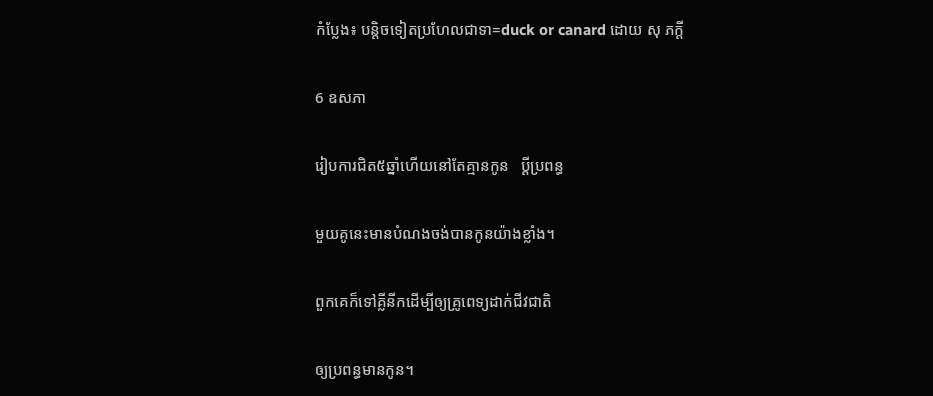កំប្លែង៖ បន្តិចទៀតប្រហែលជាទា=duck or canard ដោយ សុ ភក្តី

6 ឧសភា

រៀបការជិត៥ឆ្នាំហើយនៅតែគ្មានកូន   ប្ដីប្រពន្ធ

មួយគូនេះមានបំណងចង់បានកូនយ៉ាងខ្លាំង។

ពួកគេក៏ទៅគ្លីនីកដើម្បីឲ្យគ្រូពេទ្យដាក់ជីវជាតិ

ឲ្យប្រពន្ធមានកូន។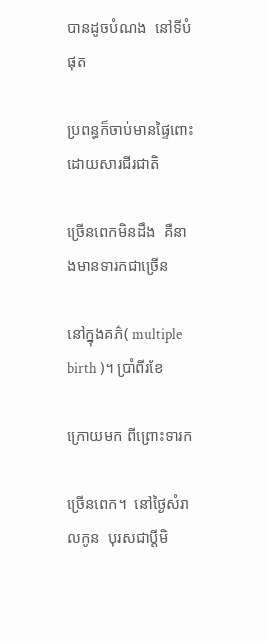បានដូចបំណង  នៅទីបំផុត

ប្រពន្ធក៏ចាប់មានផ្ទៃពោះ ដោយសារជីរជាតិ

ច្រើនពេកមិនដឹង  គឺនាងមានទារកជាច្រើន

នៅក្នុងគភ៌( multiple birth )។ ប្រាំពីរខែ

ក្រោយមក ពីព្រោះទារក

ច្រើនពេក។  នៅថ្ងៃសំរាលកូន  បុរសជាប្ដីមិ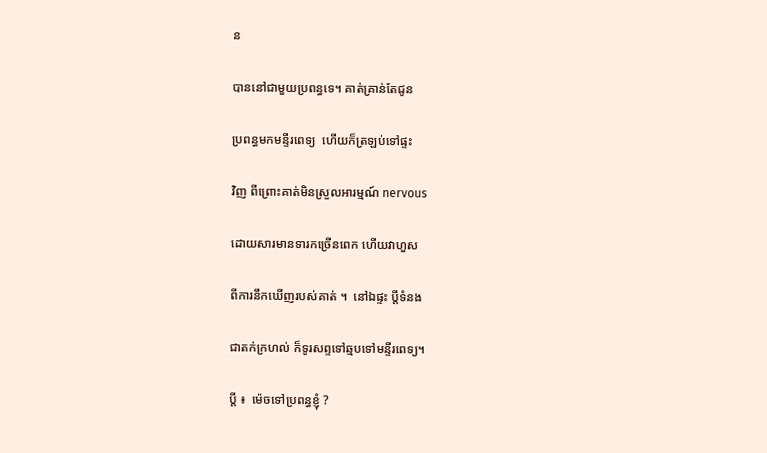ន

បាននៅជាមួយប្រពន្ធទេ។ គាត់គ្រាន់តែជូន

ប្រពន្ធមកមន្ទីរពេទ្យ  ហើយក៏ត្រឡប់ទៅផ្ទះ

វិញ ពីព្រោះគាត់មិនស្រួលអារម្មណ៍ nervous

ដោយសារមានទារកច្រើនពេក ហើយវាហួស

ពីការនឹកឃើញរបស់គាត់ ។  នៅឯផ្ទះ ប្ដីទំនង

ជាតក់ក្រហល់ ក៏ទូរសព្ទទៅឆ្មបទៅមន្ទីរពេទ្យ។

ប្ដី ៖  ម៉េចទៅប្រពន្ធខ្ញុំ ?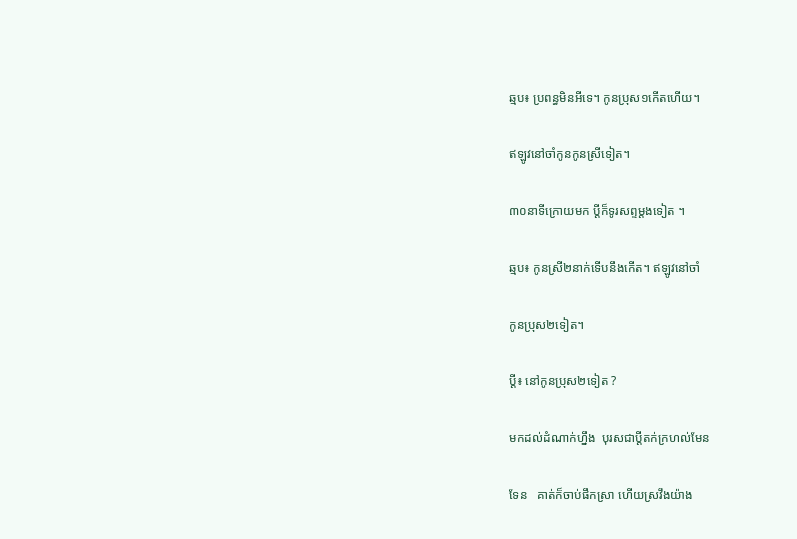ឆ្មប៖ ប្រពន្ធមិនអីទេ។ កូនប្រុស១កើតហើយ។

ឥឡូវនៅចាំកូនកូនស្រីទៀត។

៣០នាទីក្រោយមក ប្ដីក៏ទូរសព្ទម្តងទៀត ។

ឆ្មប៖ កូនស្រី២នាក់ទើបនឹងកើត។ ឥឡូវនៅចាំ

កូនប្រុស២ទៀត។

ប្ដី៖ នៅកូនប្រុស២ទៀត ?

មកដល់ដំណាក់ហ្នឹង  បុរសជាប្ដីតក់ក្រហល់មែន

ទែន   គាត់ក៏ចាប់ផឹកស្រា ហើយស្រវឹងយ៉ាង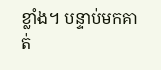ខ្លាំង។ បន្ទាប់មកគាត់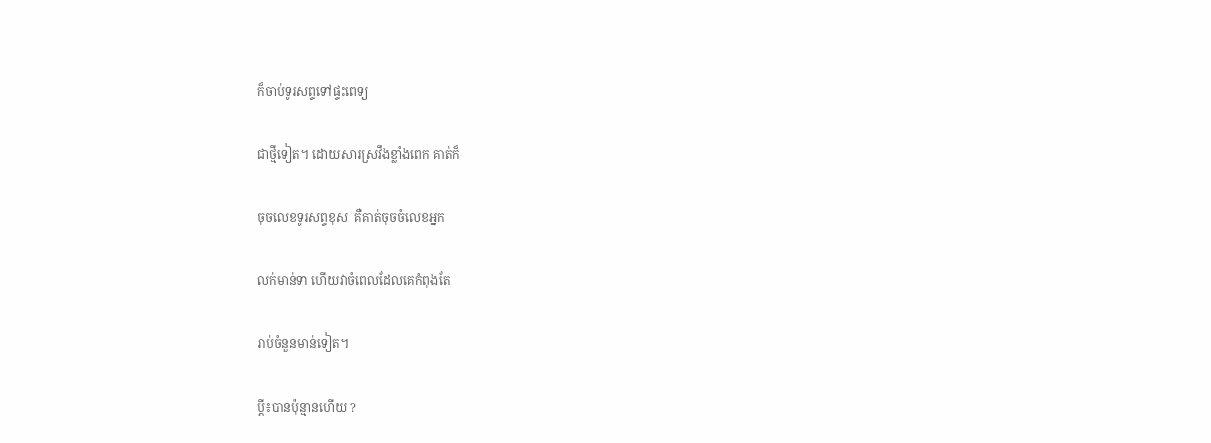ក៏ចាប់ទូរសព្ទទៅផ្ទះពេទ្យ

ជាថ្មីទៀត។ ដោយសារស្រវឹងខ្លាំងពេក គាត់ក៏

ចុចលេខទូរសព្ទខុស  គឺគាត់ចុចចំលេខអ្នក

លក់មាន់ទា ហើយវាចំពេលដែលគេកំពុងតែ

រាប់ចំនួនមាន់ទៀត។

ប្ដី៖បានប៉ុន្មានហើយ ?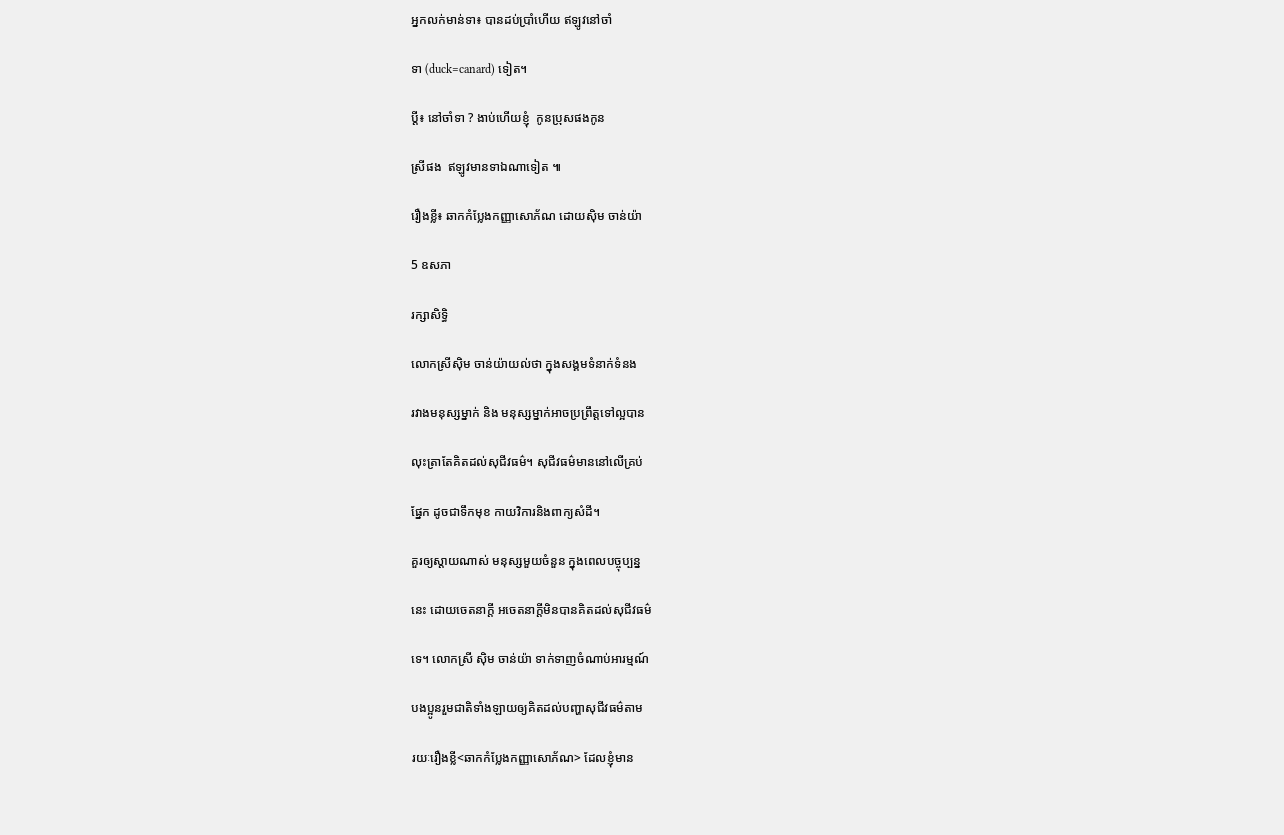អ្នកលក់មាន់ទា៖ បានដប់ប្រាំហើយ ឥឡូវនៅចាំ

ទា (duck=canard) ទៀត។

ប្ដី៖ នៅចាំទា ? ងាប់ហើយខ្ញុំ  កូនប្រុសផងកូន

ស្រីផង  ឥឡូវមានទាឯណាទៀត ៕

រឿងខ្លី៖ ឆាកកំប្លែងកញ្ញាសោភ័ណ ដោយស៊ិម ចាន់យ៉ា

5 ឧសភា

រក្សាសិទ្ធិ

លោកស្រីស៊ិម ចាន់យ៉ាយល់ថា ក្នុងសង្គមទំនាក់ទំនង

រវាងមនុស្សម្នាក់ និង មនុស្សម្នាក់អាចប្រព្រឹត្តទៅល្អបាន

លុះត្រាតែគិតដល់សុជីវធម៌។ សុជីវធម៌មាននៅលើគ្រប់

ផ្នែក ដូចជាទឹកមុខ កាយវិការនិងពាក្យសំដី។

គួរឲ្យស្តាយណាស់ មនុស្សមួយចំនួន ក្នុងពេលបច្ចុប្បន្ន

នេះ ដោយចេតនាក្តី អចេតនាក្តីមិនបានគិតដល់សុជីវធម៌

ទេ។ លោកស្រី ស៊ិម ចាន់យ៉ា ទាក់ទាញចំណាប់អារម្មណ៍

បងប្អូនរួមជាតិទាំងឡាយឲ្យគិតដល់បញ្ហាសុជីវធម៌តាម

រយៈរឿងខ្លី<ឆាកកំប្លែងកញ្ញាសោភ័ណ> ដែលខ្ញុំមាន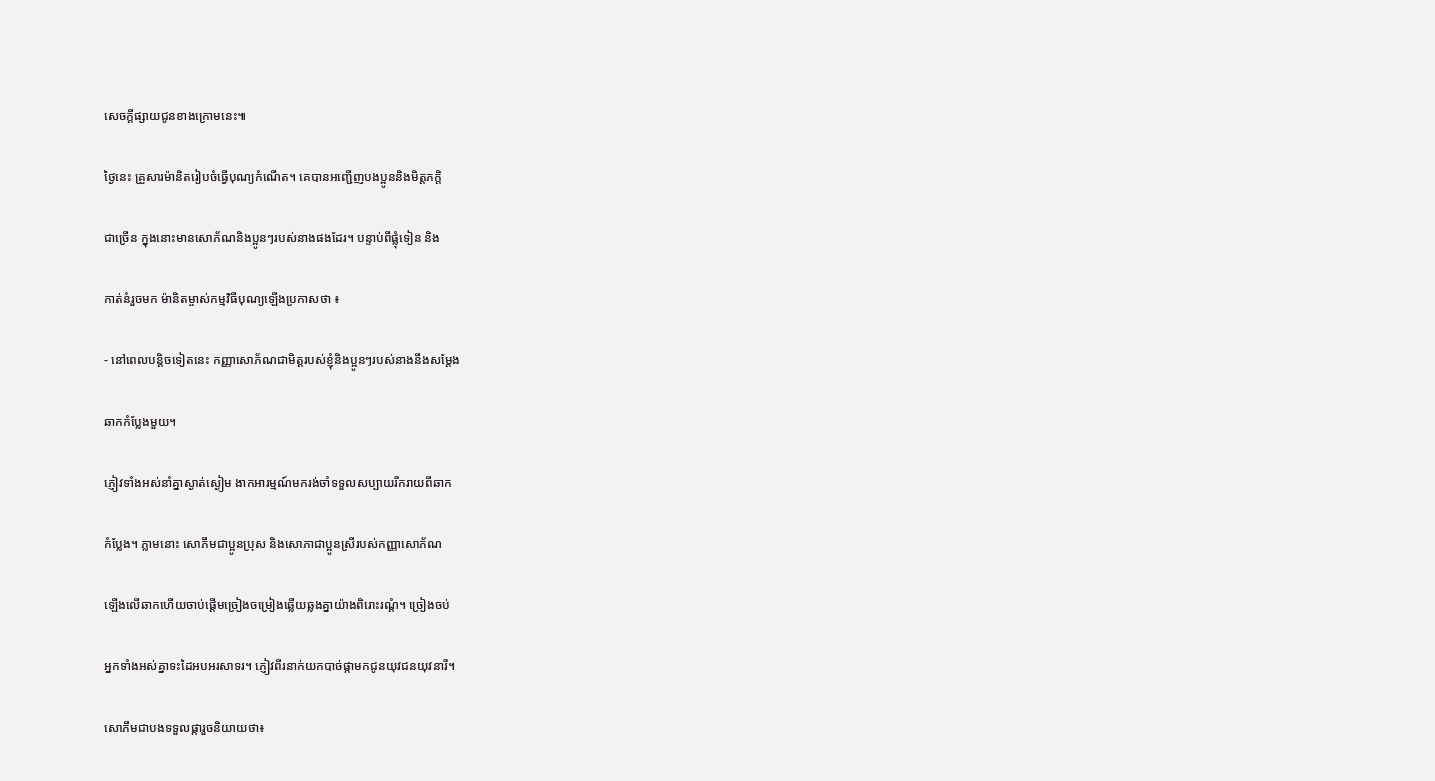សេចក្តីផ្សាយជូនខាងក្រោមនេះ៕

ថ្ងៃនេះ គ្រួសារម៉ានិតរៀបចំធ្វើបុណ្យកំណើត។ គេបានអញ្ជើញបងប្អូននិងមិត្តភក្តិ

ជាច្រើន ក្នុងនោះមានសោភ័ណនិងប្អូនៗរបស់នាងផងដែរ។ បន្ទាប់ពីផ្លុំទៀន និង

កាត់នំរួចមក ម៉ានិតម្ចាស់កម្មវិធីបុណ្យឡើងប្រកាសថា ៖

- នៅពេលបន្តិចទៀតនេះ កញ្ញាសោភ័ណជាមិត្តរបស់ខ្ញុំនិងប្អូនៗរបស់នាងនឹងសម្តែង

ឆាកកំប្លែងមួយ។

ភ្ញៀវទាំងអស់នាំគ្នាស្ងាត់ស្ងៀម ងាកអារម្មណ៍មករង់ចាំទទួលសប្បាយរីករាយពីឆាក

កំប្លែង។ ភ្លាមនោះ សោភឹមជាប្អូនប្រុស និងសោភាជាប្អូនស្រីរបស់កញ្ញាសោភ័ណ

ឡើងលើឆាកហើយចាប់ផ្តើមច្រៀងចម្រៀងឆ្លើយឆ្លងគ្នាយ៉ាងពិរោះរណ្តំ។ ច្រៀងចប់

អ្នកទាំងអស់គ្នាទះដៃអបអរសាទរ។ ភ្ញៀវពីរនាក់យកបាច់ផ្កាមកជូនយុវជនយុវនារី។

សោភឹមជាបងទទួលផ្ការួចនិយាយថា៖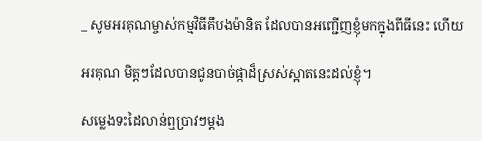_ សូមអរគុណម្ចាស់កម្មវិធីគឹបងម៉ានិត ដែលបានអញ្ជើញខ្ញុំមកក្នុងពីធីនេះ ហើយ

អរគុណ មិត្តៗដែលបានជូនបាច់ផ្កាដ៏ស្រស់ស្អាតនេះដល់ខ្ញុំ។

សម្លេងទះដៃលាន់ឮប្រាវៗម្តង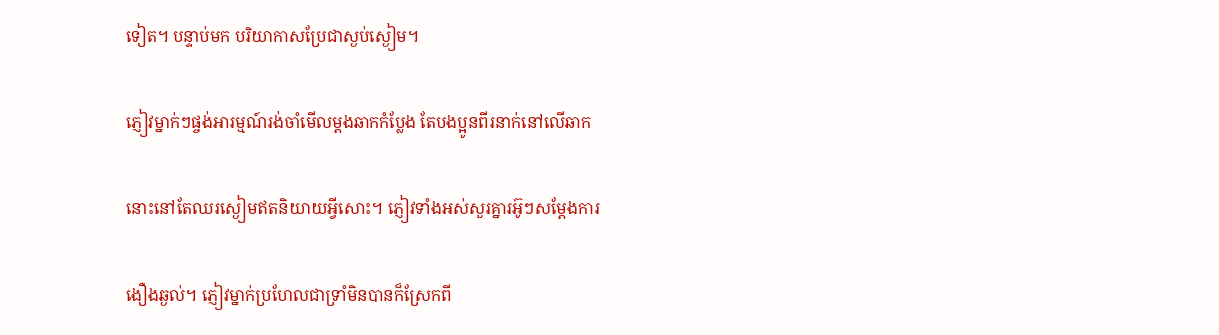ទៀត។ បន្ទាប់មក បរិយាកាសប្រែជាស្ងប់ស្ងៀម។

ភ្ញៀវម្នាក់ៗផ្ចង់អារម្មណ៍រង់ចាំមើលម្តងឆាកកំប្លែង តែបងប្អូនពីរនាក់នៅលើឆាក

នោះនៅតែឈរស្ងៀមឥតនិយាយអ្វីសោះ។ ភ្ញៀវទាំងអស់សួរគ្នារអ៊ូៗសម្តែងការ

ងឿងឆ្ងល់។ ភ្ញៀវម្នាក់ប្រហែលជាទ្រាំមិនបានក៏ស្រែកពី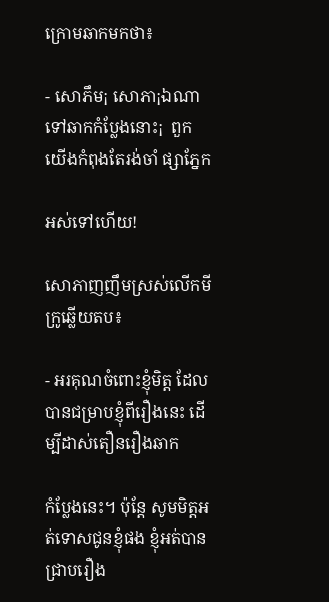ក្រោមឆាកមកថា៖

- សោភឹម¡ សោភា¡ឯណាទៅឆាកកំប្លែងនោះ¡  ពួកយើងកំពុងតែរង់ចាំ ផ្សាភ្នែក

អស់ទៅហើយ!

សោភាញញឹមស្រស់លើកមីក្រូឆ្លើយតប៖

- អរគុណចំពោះខ្ញុំមិត្ត ដែលបានជម្រាបខ្ញុំពីរឿងនេះ ដើម្បីដាស់តឿនរឿងឆាក

កំប្លែងនេះ។ ប៉ុន្តែ សូមមិត្តអត់ទោសជូនខ្ញុំផង ខ្ញុំអត់បានជ្រាបរឿង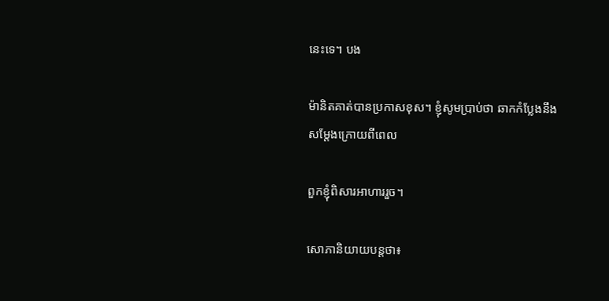នេះទេ។ បង

ម៉ានិតគាត់បានប្រកាសខុស។ ខ្ញុំសូមប្រាប់ថា ឆាកកំប្លែងនឹងសម្តែងក្រោយពីពេល

ពួកខ្ញុំពិសារអាហាររួច។

សោភានិយាយបន្តថា៖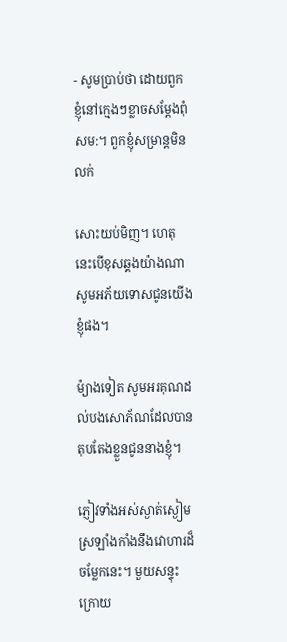- សូមប្រាប់ថា ដោយពួកខ្ញុំនៅក្មេងៗខ្លាចសម្តែងពុំសម:។ ពួកខ្ញុំសម្រាន្តមិនលក់

សោះយប់មិញ។ ហេតុនេះបើខុសឆ្គងយ៉ាងណា សូមអភ័យទោសជូនយើងខ្ញុំផង។

ម៉្យាងទៀត សូមអរគុណដល់បងសោភ័ណដែលបានតុបតែងខ្លួនជូននាងខ្ញុំ។

ភ្ញៀវទាំងអស់ស្ងាត់ស្ងៀមស្រឡាំងកាំងនឹងវោហារដ៏ចម្លែកនេះ។ មួយសន្ទុះក្រោយ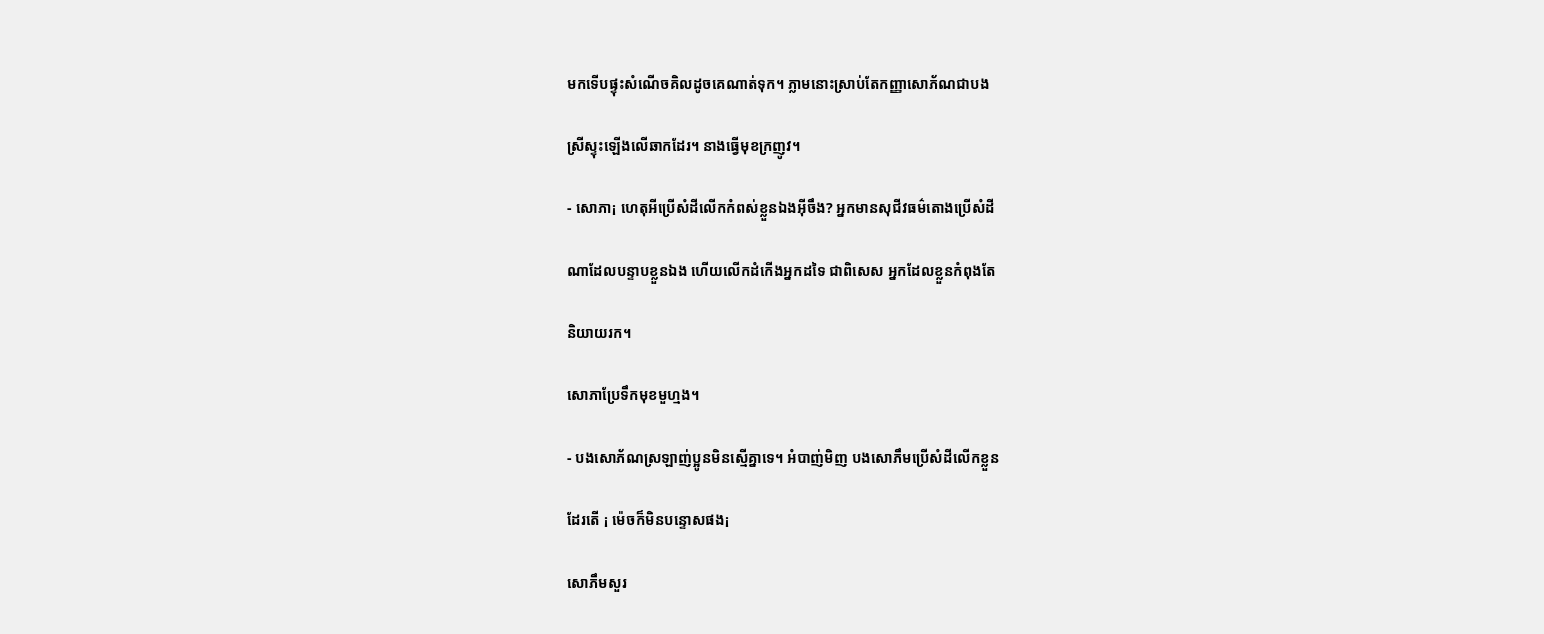មកទើបផ្ទុះសំណើចគិលដូចគេណាត់ទុក។ ភ្លាមនោះស្រាប់តែកញ្ញាសោភ័ណជាបង

ស្រីស្ទុះឡើងលើឆាកដែរ។ នាងធ្វើមុខក្រញូវ។

- សោភា¡ ហេតុអីប្រើសំដីលើកកំពស់ខ្លួនឯងអ៊ីចឹង? អ្នកមានសុជីវធម៌តោងប្រើសំដី

ណាដែលបន្ទាបខ្លួនឯង ហើយលើកដំកើងអ្នកដទៃ ជាពិសេស អ្នកដែលខ្លួនកំពុងតែ

និយាយរក។

សោភាប្រែទឹកមុខមួហ្មង។

- បងសោភ័ណស្រឡាញ់ប្អូនមិនស្មើគ្នាទេ។ អំបាញ់មិញ បងសោភឹមប្រើសំដីលើកខ្លួន

ដែរតើ ¡ ម៉េចក៏មិនបន្ទោសផង¡

សោភឹមសួរ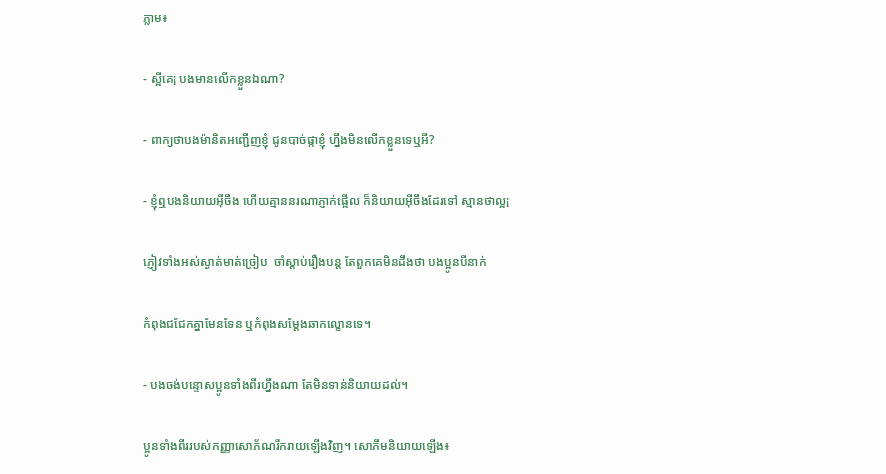ភ្លាម៖

- ស្អីគេ¡ បងមានលើកខ្លួនឯណា?

- ពាក្យថាបងម៉ានិតអញ្ជើញខ្ញុំ ជូនបាច់ផ្កាខ្ញុំ ហ្នឹងមិនលើកខ្លួនទេឬអី?

- ខ្ញុំឮបងនិយាយអ៊ីចឹង ហើយគ្មាននរណាភ្ញាក់ផ្អើល ក៏និយាយអ៊ីចឹងដែរទៅ ស្មានថាល្អ¡

ភ្ញៀវទាំងអស់ស្ងាត់មាត់ច្រៀប  ចាំស្តាប់រឿងបន្ត តែពួកគេមិនដឹងថា បងប្អូនបីនាក់

កំពុងជជែកគ្នាមែនទែន ឬកំពុងសម្តែងឆាកល្ខោនទេ។

- បងចង់បន្ទោសប្អូនទាំងពីរហ្នឹងណា តែមិនទាន់និយាយដល់។

ប្អូនទាំងពីររបស់កញ្ញាសោភ័ណរីករាយឡើងវិញ។ សោភឹមនិយាយឡើង៖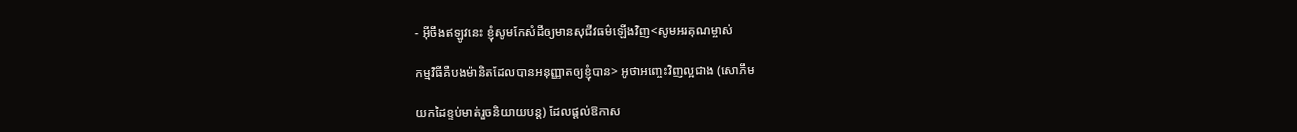- អ៊ីចឹងឥឡូវនេះ ខ្ញុំសូមកែសំដីឲ្យមានសុជីវធម៌ឡើងវិញ<សូមអរគុណម្ចាស់

កម្មវិធីគឺបងម៉ានិតដែលបានអនុញ្ញាតឲ្យខ្ញុំបាន> អូថាអញ្ចេះវិញល្អជាង (សោភឹម

យកដៃខ្ទប់មាត់រួចនិយាយបន្ត) ដែលផ្តល់ឱកាស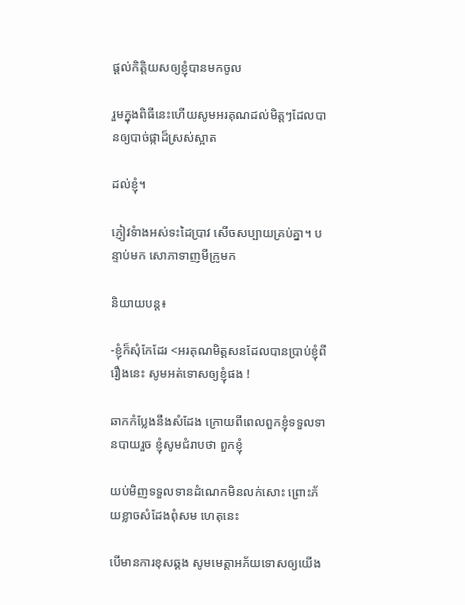ផ្តល់កិត្តិយសឲ្យខ្ញុំបានមកចូល

រួមក្នុងពិធីនេះហើយសូមអរគុណដល់មិត្តៗដែលបានឲ្យបាច់ផ្កាដ៏ស្រស់ស្អាត

ដល់ខ្ញុំ។

ភ្ញៀវទំាងអស់ទះដៃប្រាវ សើចសប្បាយគ្រប់គ្នា។ បន្ទាប់មក សោភាទាញមីក្រូមក

និយាយបន្ត៖

-ខ្ញុំក៏សុំកែដែរ <អរគុណមិត្តសនដែលបានប្រាប់ខ្ញុំពីរឿងនេះ សូមអត់ទោសឲ្យខ្ញុំផង !

ឆាកកំប្លែងនឹងសំដែង ក្រោយពីពេលពួកខ្ញុំទទួលទានបាយរួច ខ្ញុំសូមជំរាបថា ពួកខ្ញុំ

យប់មិញទទួលទានដំណេកមិនលក់សោះ ព្រោះភ័យខ្លាចសំដែងពុំសម ហេតុនេះ

បើមានការខុសឆ្គង សូមមេត្តាអភ័យទោសឲ្យយើង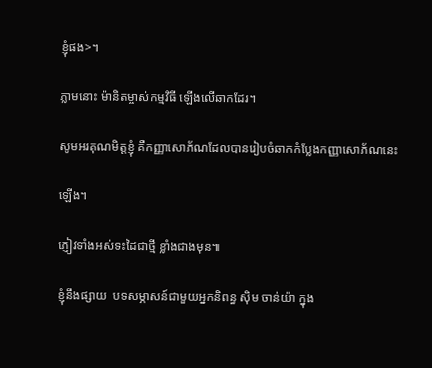ខ្ញុំផង>។

ភ្លាមនោះ ម៉ានិតម្ចាស់កម្មវិធី ឡើងលើឆាកដែរ។

សូមអរគុណមិត្តខ្ញុំ គឺកញ្ញាសោភ័ណដែលបានរៀបចំឆាកកំប្លែងកញ្ញាសោភ័ណនេះ

ឡើង។

ភ្ញៀវទាំងអស់ទះដៃជាថ្មី ខ្លាំងជាងមុន៕

ខ្ញុំនឹងផ្សាយ  បទសម្ភាសន៍ជាមួយអ្នកនិពន្ធ ស៊ិម ចាន់យ៉ា ក្នុង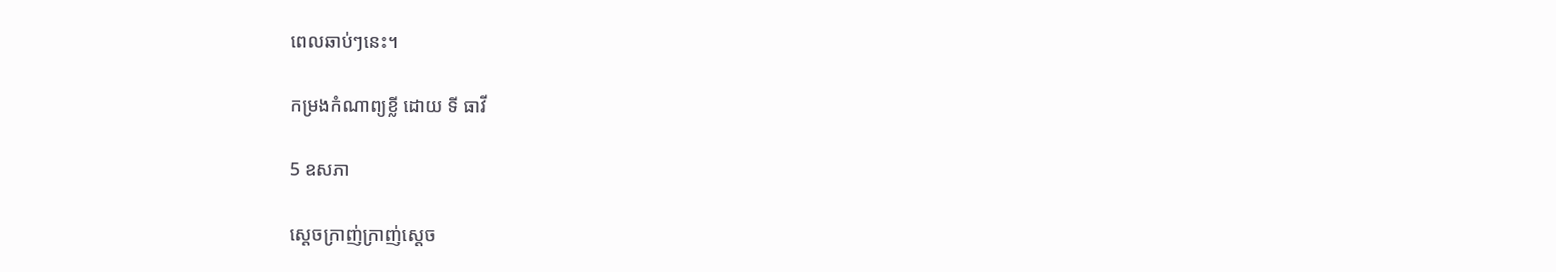ពេលឆាប់ៗនេះ។

កម្រងកំណាព្យខ្លី ដោយ ទី ធាវី

5 ឧសភា

ស្តេចក្រាញ់ក្រាញ់ស្តេច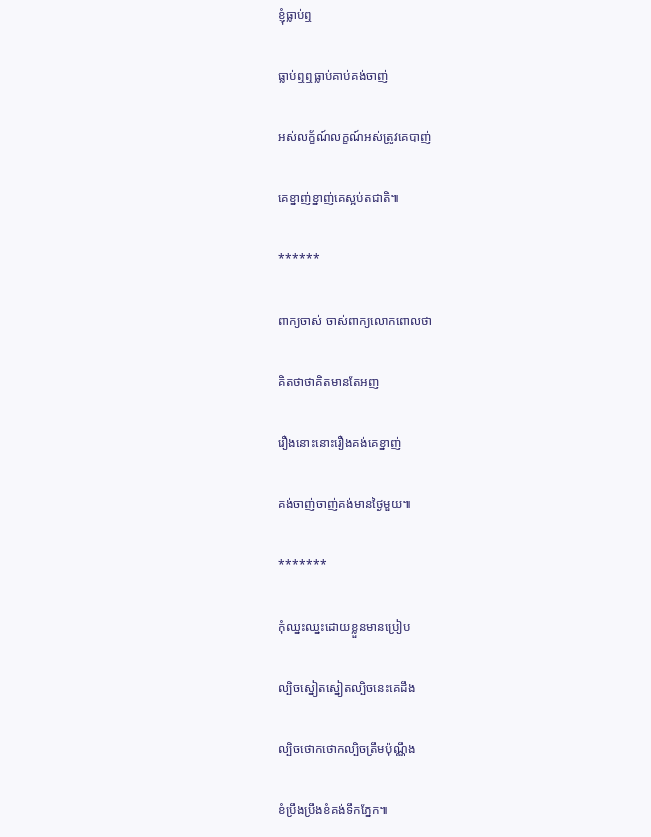ខ្ញុំធ្លាប់ឮ

ធ្លាប់ឮឮធ្លាប់គាប់គង់ចាញ់

អស់លក្ខ័ណ៍លក្ខណ៍អស់ត្រូវគេបាញ់

គេខ្នាញ់ខ្នាញ់គេស្អប់តជាតិ៕

******

ពាក្យចាស់ ចាស់ពាក្យលោកពោលថា

គិតថាថាគិតមានតែអញ

រឿងនោះនោះរឿងគង់គេខ្នាញ់

គង់ចាញ់ចាញ់គង់មានថ្ងៃមួយ៕

*******

កុំឈ្នះឈ្នះដោយខ្លួនមានប្រៀប

ល្បិចស្នៀតស្នៀតល្បិចនេះគេដឹង

ល្បិចថោកថោកល្បិចត្រឹមប៉ុណ្ណឹង

ខំប្រឹងប្រឹងខំគង់ទឹកភ្នែក៕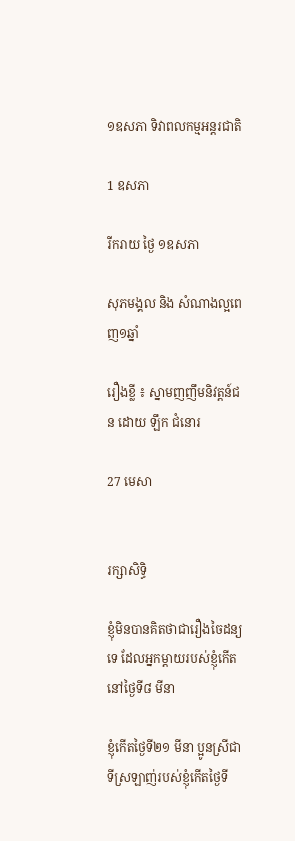១ឧសភា ទិវាពលកម្មអន្តរជាតិ

1 ឧសភា

រីករាយ ថ្ងៃ ១ឧសភា

សុភមង្គល និង សំណាងល្អពេញ១ឆ្នាំ

រឿងខ្លី ៖ ស្នាមញញឹមនិវត្តន៍ជន ដោយ ឡឹក ជំនោរ

27 មេសា


រក្សាសិទ្ធិ

ខ្ញុំមិនបានគិតថាជារឿងចៃដន្យទេ ដែលអ្នកម្តាយរបស់ខ្ញុំកើតនៅថ្ងៃទី៨ មីនា

ខ្ញុំកើតថ្ងៃទី២១ មីនា ប្អូនស្រីជាទីស្រឡាញ់របស់ខ្ញុំកើតថ្ងៃទី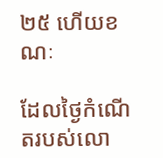២៥ ហើយខណៈ

ដែលថ្ងៃកំណើតរបស់លោ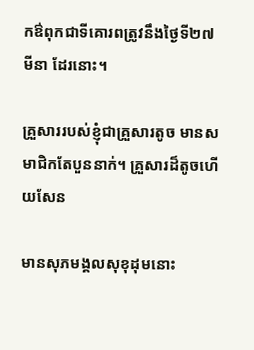កឳពុកជាទីគោរពត្រូវនឹងថ្ងៃទី២៧ មីនា ដែរនោះ។

គ្រួសាររបស់ខ្ញុំជាគ្រួសារតូច មានសមាជិកតែបួននាក់។ គ្រួសារដ៏តូចហើយសែន

មានសុភមង្គលសុខុដុមនោះ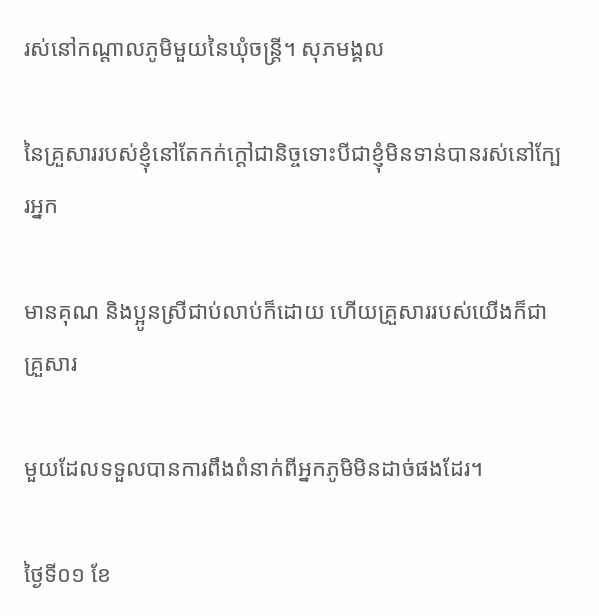រស់នៅកណ្តាលភូមិមួយនៃឃុំចន្ត្រី។ សុភមង្គល

នៃគ្រួសាររបស់ខ្ញុំនៅតែកក់ក្តៅជានិច្ចទោះបីជាខ្ញុំមិនទាន់បានរស់នៅក្បែរអ្នក

មានគុណ និងប្អូនស្រីជាប់លាប់ក៏ដោយ ហើយគ្រួសាររបស់យើងក៏ជាគ្រួសារ

មួយដែលទទួលបានការពឹងពំនាក់ពីអ្នកភូមិមិនដាច់ផងដែរ។

ថ្ងៃទី០១ ខែ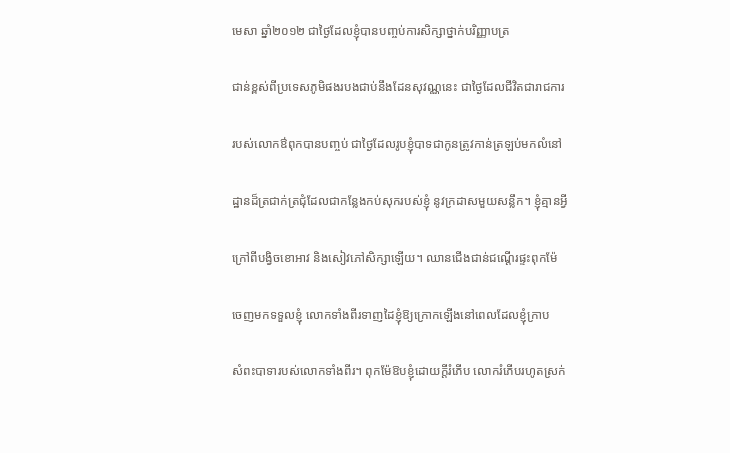មេសា ឆ្នាំ២០១២ ជាថ្ងៃដែលខ្ញុំបានបញ្ចប់ការសិក្សាថ្នាក់បរិញ្ញាបត្រ

ជាន់ខ្ពស់ពីប្រទេសភូមិផងរបងជាប់នឹងដែនសុវណ្ណនេះ ជាថ្ងៃដែលជីវិតជារាជការ

របស់លោកឳពុកបានបញ្ចប់ ជាថ្ងៃដែលរូបខ្ញុំបាទជាកូនត្រូវកាន់ត្រឡប់មកលំនៅ

ដ្ឋានដ៏ត្រជាក់ត្រជុំដែលជាកន្លែងកប់សុករបស់ខ្ញុំ នូវក្រដាសមួយសន្លឹក។ ខ្ញុំគ្មានអ្វី

ក្រៅពីបង្វិចខោអាវ និងសៀវភៅសិក្សាឡើយ។ ឈានជើងជាន់ជណ្តើរផ្ទះពុកម៉ែ

ចេញមកទទួលខ្ញុំ លោកទាំងពីរទាញដៃខ្ញុំឱ្យក្រោកឡើងនៅពេលដែលខ្ញុំក្រាប

សំពះបាទារបស់លោកទាំងពីរ។ ពុកម៉ែឱបខ្ញុំដោយក្តីរំភើប លោករំភើបរហូតស្រក់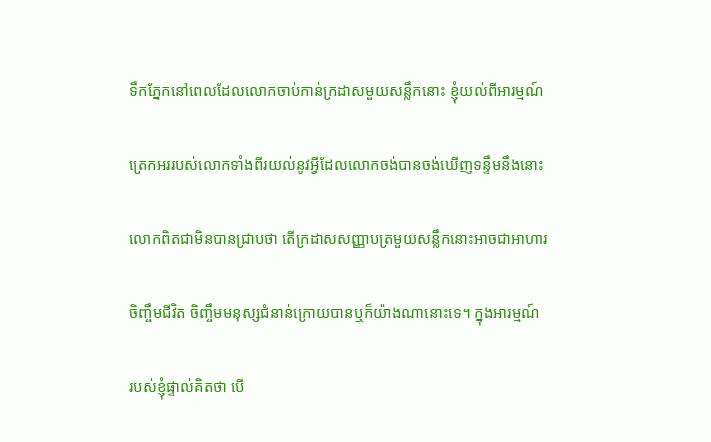ទឹកភ្នែកនៅពេលដែលលោកចាប់កាន់ក្រដាសមួយសន្លឹកនោះ ខ្ញុំយល់ពីអារម្មណ៍

ត្រេកអររបស់លោកទាំងពីរយល់នូវអ្វីដែលលោកចង់បានចង់ឃើញទន្ទឹមនឹងនោះ

លោកពិតជាមិនបានជ្រាបថា តើក្រដាសសញ្ញាបត្រមួយសន្លឹកនោះអាចជាអាហារ

ចិញ្ចឹមជីវិត ចិញ្ចឹមមនុស្សជំនាន់ក្រោយបានឬក៏យ៉ាងណានោះទេ។ ក្នុងអារម្មណ៍

របស់ខ្ញុំផ្ទាល់គិតថា បើ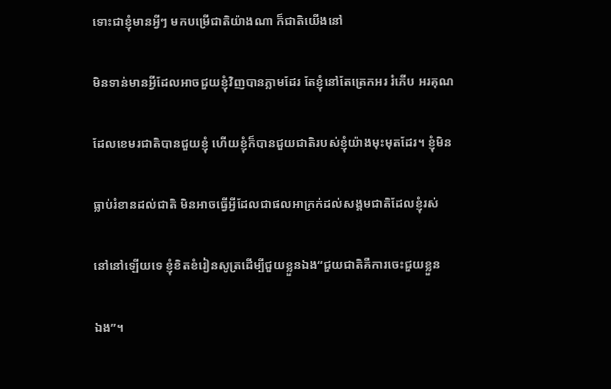ទោះជាខ្ញុំមានអ្វីៗ មកបម្រើជាតិយ៉ាងណា ក៏ជាតិយើងនៅ

មិនទាន់មានអ្វីដែលអាចជួយខ្ញុំវិញបានភ្លាមដែរ តែខ្ញុំនៅតែត្រេកអរ រំភើប អរគុណ

ដែលខេមរជាតិបានជួយខ្ញុំ ហើយខ្ញុំក៏បានជួយជាតិរបស់ខ្ញុំយ៉ាងមុះមុតដែរ។ ខ្ញុំមិន

ធ្លាប់រំខានដល់ជាតិ មិនអាចធ្វើអ្វីដែលជាផលអាក្រក់ដល់សង្គមជាតិដែលខ្ញុំរស់

នៅនៅឡើយទេ ខ្ញុំខិតខំរៀនសូត្រដើម្បីជួយខ្លួនឯង“ជួយជាតិគឺការចេះជួយខ្លួន

ឯង”។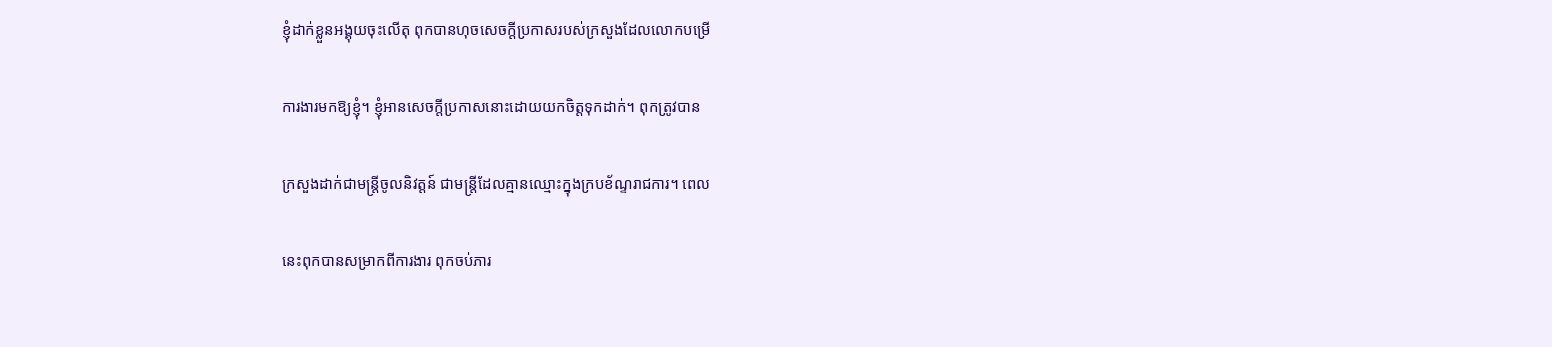ខ្ញុំដាក់ខ្លួនអង្គុយចុះលើតុ ពុកបានហុចសេចក្តីប្រកាសរបស់ក្រសួងដែលលោកបម្រើ

ការងារមកឱ្យខ្ញុំ។ ខ្ញុំអានសេចក្តីប្រកាសនោះដោយយកចិត្តទុកដាក់។ ពុកត្រូវបាន

ក្រសួងដាក់ជាមន្ត្រីចូលនិវត្តន៍ ជាមន្រ្តីដែលគ្មានឈ្មោះក្នុងក្របខ័ណ្ទរាជការ។ ពេល

នេះពុកបានសម្រាកពីការងារ ពុកចប់ភារ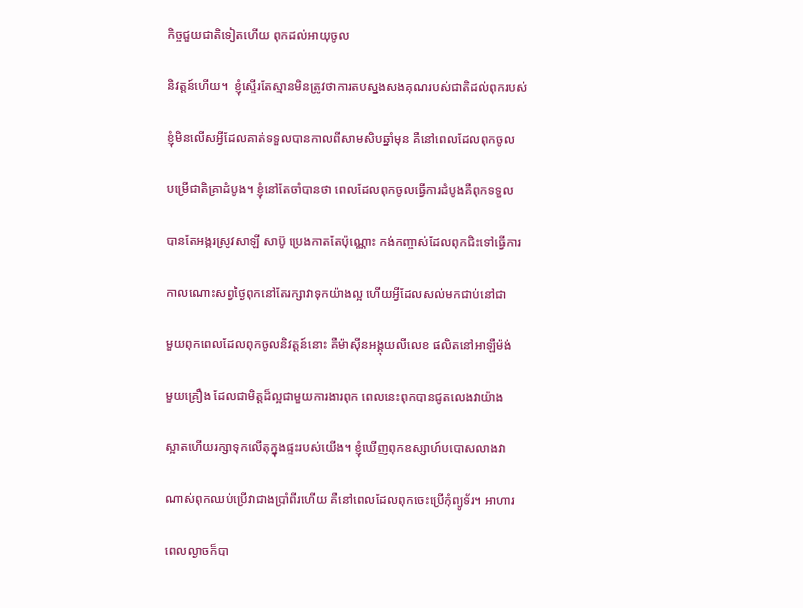កិច្ចជួយជាតិទៀតហើយ ពុកដល់អាយុចូល

និវត្តន៍ហើយ។  ខ្ញុំស្ទើរតែស្មានមិនត្រូវថាការតបស្នងសងគុណរបស់ជាតិដល់ពុករបស់

ខ្ញុំមិនលើសអ្វីដែលគាត់ទទួលបានកាលពីសាមសិបឆ្នាំមុន គឺនៅពេលដែលពុកចូល

បម្រើជាតិគ្រាដំបូង។ ខ្ញុំនៅតែចាំបានថា ពេលដែលពុកចូលធ្វើការដំបូងគឺពុកទទួល

បានតែអង្ករស្រូវសាឡី សាប៊ូ ប្រេងកាតតែប៉ុណ្ណោះ កង់កញ្ចាស់ដែលពុកជិះទៅធ្វើការ

កាលណោះសព្វថ្ងៃពុកនៅតែរក្សាវាទុកយ៉ាងល្អ ហើយអ្វីដែលសល់មកជាប់នៅជា

មួយពុកពេលដែលពុកចូលនិវត្តន៍នោះ គឺម៉ាស៊ីនអង្គុយលីលេខ ផលិតនៅអាឡឺម៉ង់

មួយគ្រឿង ដែលជាមិត្តដ៏ល្អជាមួយការងារពុក ពេលនេះពុកបានជូតលេងវាយ៉ាង

ស្អាតហើយរក្សាទុកលើតុក្នុងផ្ទះរបស់យើង។ ខ្ញុំឃើញពុកឧស្សាហ៍បបោសលាងវា

ណាស់ពុកឈប់ប្រើវាជាងប្រាំពីរហើយ គឺនៅពេលដែលពុកចេះប្រើកុំព្យូទ័រ។ អាហារ

ពេលល្ងាចក៏បា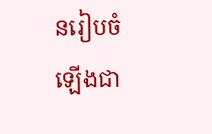នរៀបចំឡើងជា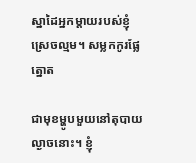ស្នាដៃអ្នកម្តាយរបស់ខ្ញុំស្រេចល្មម។ សម្លកកូរផ្លែត្នោត

ជាមុខម្ហូបមួយនៅតុបាយល្ងាចនោះ។ ខ្ញុំ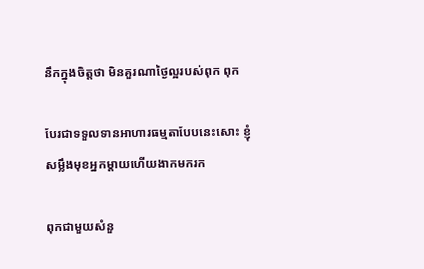នឹកក្នុងចិត្តថា មិនគួរណាថ្ងៃល្អរបស់ពុក ពុក

បែរជាទទួលទានអាហារធម្មតាបែបនេះសោះ ខ្ញុំសម្លឹងមុខអ្នកម្តាយហើយងាកមករក

ពុកជាមួយសំនួ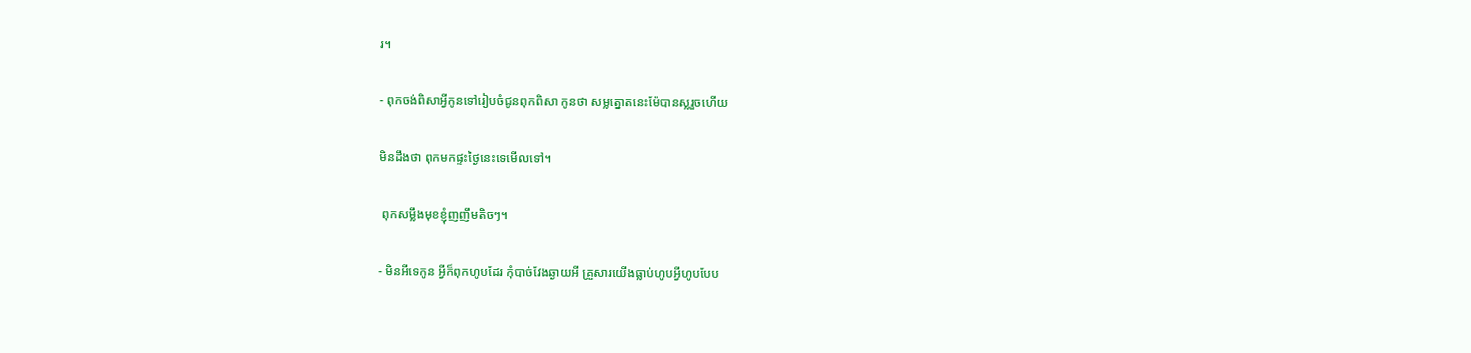រ។

- ពុកចង់ពិសាអ្វីកូនទៅរៀបចំជូនពុកពិសា កូនថា សម្លត្នោតនេះម៉ែបានស្លរួចហើយ

មិនដឹងថា ពុកមកផ្ទះថ្ងៃនេះទេមើលទៅ។

 ពុកសម្លឹងមុខខ្ញុំញញឹមតិចៗ។

- មិនអីទេកូន អ្វីក៏ពុកហូបដែរ កុំបាច់វែងឆ្ងាយអី គ្រួសារយើងធ្លាប់ហូបអ្វីហូបបែប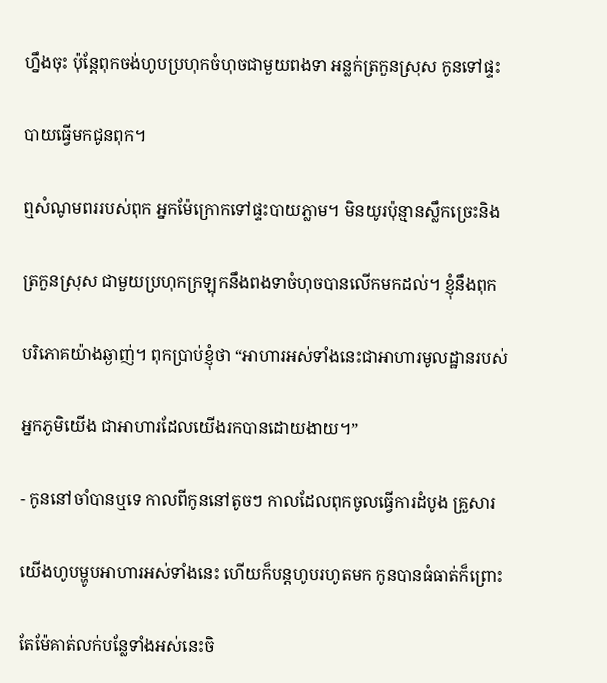ហ្នឹងចុះ ប៉ុន្តែពុកចង់ហូបប្រហុកចំហុចជាមួយពងទា អន្លក់ត្រកួនស្រុស កូនទៅផ្ទះ

បាយធ្វើមកជូនពុក។

ឮសំណូមពររបស់ពុក អ្នកម៉ែក្រោកទៅផ្ទះបាយភ្លាម។ មិនយូរប៉ុន្មានស្លឹកច្រេះនិង

ត្រកួនស្រុស ជាមួយប្រហុកក្រឡុកនឹងពងទាចំហុចបានលើកមកដល់។ ខ្ញុំនឹងពុក

បរិភោគយ៉ាងឆ្ងាញ់។ ពុកប្រាប់ខ្ញុំថា “អាហារអស់ទាំងនេះជាអាហារមូលដ្ឋានរបស់

អ្នកភូមិយើង ជាអាហារដែលយើងរកបានដោយងាយ។”

- កូននៅចាំបានឬទេ កាលពីកូននៅតូចៗ កាលដែលពុកចូលធ្វើការដំបូង គ្រួសារ

យើងហូបម្ហូបអាហារអស់ទាំងនេះ ហើយក៏បន្តហូបរហូតមក កូនបានធំធាត់ក៏ព្រោះ

តែម៉ែគាត់លក់បន្លែទាំងអស់នេះចិ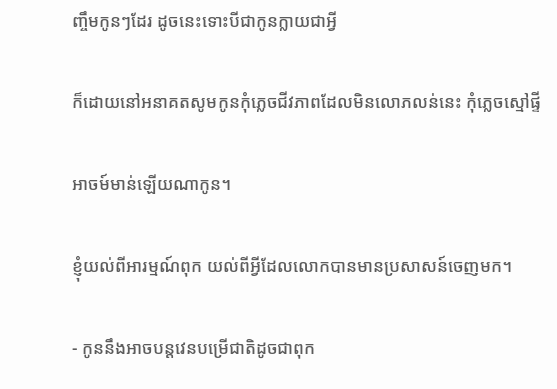ញ្ចឹមកូនៗដែរ ដូចនេះទោះបីជាកូនក្លាយជាអ្វី

ក៏ដោយនៅអនាគតសូមកូនកុំភ្លេចជីវភាពដែលមិនលោភលន់នេះ កុំភ្លេចស្មៅផ្ទី

អាចម៍មាន់ឡើយណាកូន។

ខ្ញុំយល់ពីអារម្មណ៍ពុក យល់ពីអ្វីដែលលោកបានមានប្រសាសន៍ចេញមក។

- កូននឹងអាចបន្តវេនបម្រើជាតិដូចជាពុក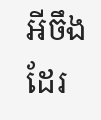អីចឹងដែរ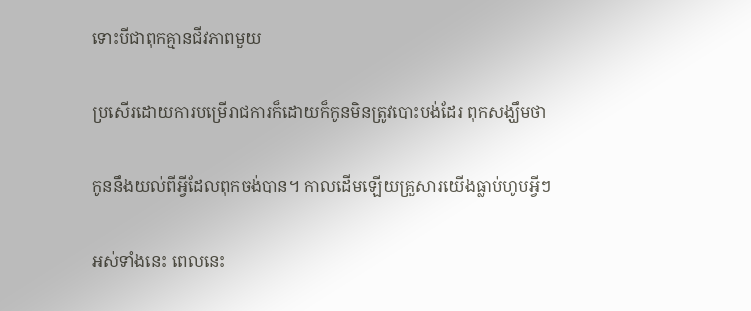ទោះបីជាពុកគ្មានជីវភាពមួយ

ប្រសើរដោយការបម្រើរាជការក៏ដោយក៏កូនមិនត្រូវបោះបង់ដែរ ពុកសង្ឃឹមថា

កូននឹងយល់ពីអ្វីដែលពុកចង់បាន។ កាលដើមឡើយគ្រួសារយើងធ្លាប់ហូបអ្វីៗ

អស់ទាំងនេះ ពេលនេះ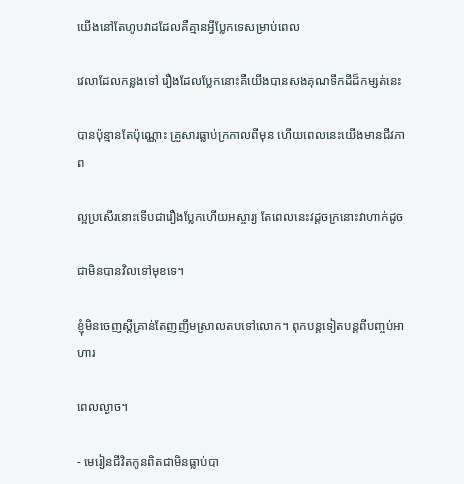យើងនៅតែហូបវាដដែលគឺគ្មានអ្វីប្លែកទេសម្រាប់ពេល

វេលាដែលកន្លងទៅ រឿងដែលប្លែកនោះគឺយើងបានសងគុណទឹកដីដ៏កម្សត់នេះ

បានប៉ុន្មានតែប៉ុណ្ណោះ គ្រួសារធ្លាប់ក្រកាលពីមុន ហើយពេលនេះយើងមានជីវភាព

ល្អប្រសើរនោះទើបជារឿងប្លែកហើយអស្ចារ្យ តែពេលនេះវដ្តចក្រនោះវាហាក់ដូច

ជាមិនបានវិលទៅមុខទេ។

ខ្ញុំមិនចេញស្តីគ្រាន់តែញញឹមស្រាលតបទៅលោក។ ពុកបន្តទៀតបន្តពីបញ្ចប់អាហារ

ពេលល្ងាច។

- មេរៀនជីវិតកូនពិតជាមិនធ្លាប់បា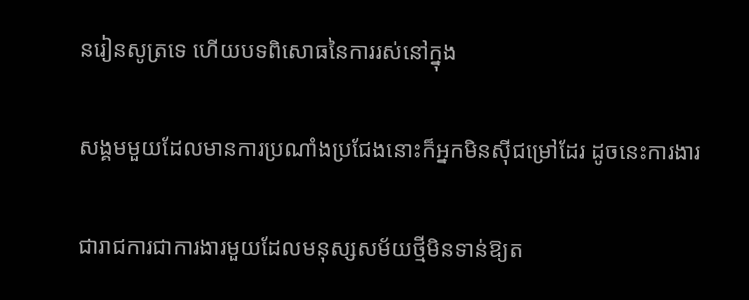នរៀនសូត្រទេ ហើយបទពិសោធនៃការរស់នៅក្នុង

សង្គមមួយដែលមានការប្រណាំងប្រជែងនោះក៏អ្នកមិនស៊ីជម្រៅដែរ ដូចនេះការងារ

ជារាជការជាការងារមួយដែលមនុស្សសម័យថ្មីមិនទាន់ឱ្យត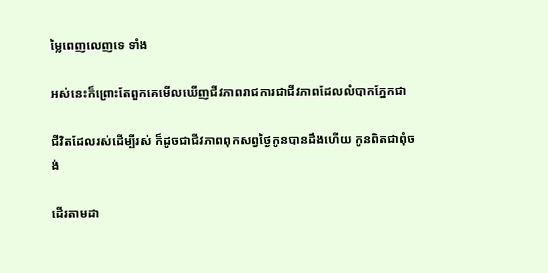ម្លៃពេញលេញទេ ទាំង

អស់នេះក៏ព្រោះតែពួកគេមើលឃើញជីវភាពរាជការជាជីវភាពដែលលំបាកភ្នែកជា

ជីវិតដែលរស់ដើម្បីរស់ ក៏ដូចជាជីវភាពពុកសព្វថ្ងៃកូនបានដឹងហើយ កូនពិតជាពុំចង់

ដើរតាមដា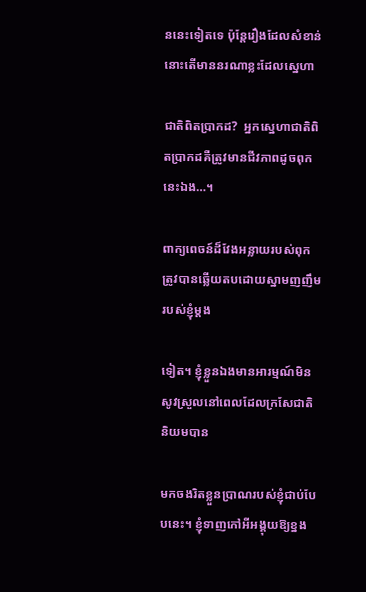ននេះទៀតទេ ប៉ុន្តែរឿងដែលសំខាន់នោះតើមាននរណាខ្លះដែលស្នេហា

ជាតិពិតប្រាកដ?  អ្នកស្នេហាជាតិពិតប្រាកដគឺត្រូវមានជីវភាពដូចពុកនេះឯង…។

ពាក្យពេចន៍ដ៏វែងអន្លាយរបស់ពុក ត្រូវបានឆ្លើយតបដោយស្នាមញញឹមរបស់ខ្ញុំម្តង

ទៀត។ ខ្ញុំខ្លួនឯងមានអារម្មណ៍មិនសូវស្រួលនៅពេលដែលក្រសែជាតិនិយមបាន

មកចងរិតខ្លួនប្រាណរបស់ខ្ញុំជាប់បែបនេះ។ ខ្ញុំទាញកៅអីអង្គុយឱ្យខ្នង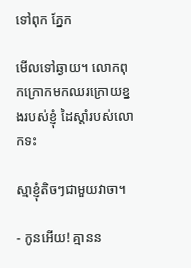ទៅពុក ភ្នែក

មើលទៅឆ្ងាយ។ លោកពុកក្រោកមកឈរក្រោយខ្នងរបស់ខ្ញុំ ដៃស្តាំរបស់លោកទះ

ស្មាខ្ញុំតិចៗជាមួយវាចា។

- កូនអើយ! គ្មានន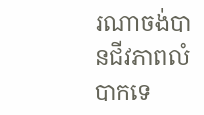រណាចង់បានជីវភាពលំបាកទេ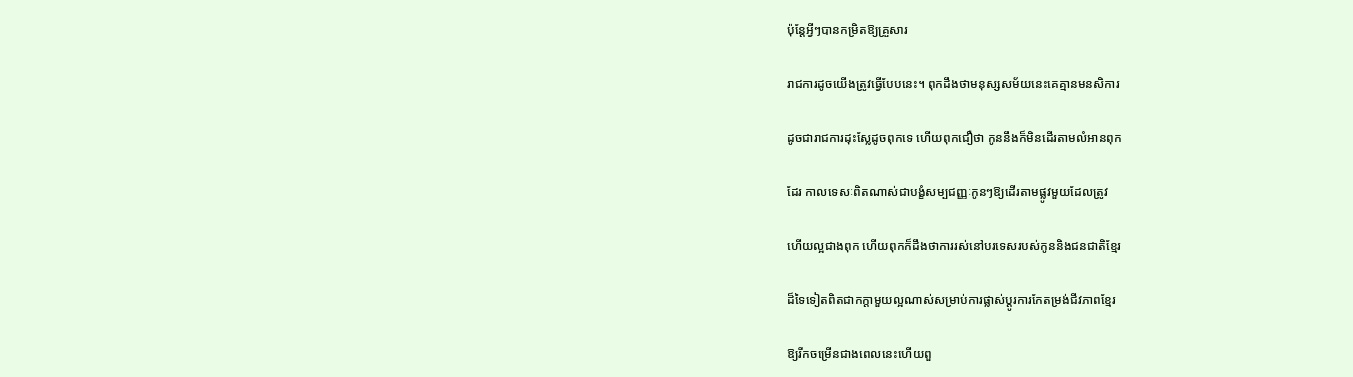ប៉ុន្តែអ្វីៗបានកម្រិតឱ្យគ្រួសារ

រាជការដូចយើងត្រូវធ្វើបែបនេះ។ ពុកដឹងថាមនុស្សសម័យនេះគេគ្មានមនសិការ

ដូចជារាជការដុះស្លែដូចពុកទេ ហើយពុកជឿថា កូននឹងក៏មិនដើរតាមលំអានពុក

ដែរ កាលទេសៈពិតណាស់ជាបង្ខំសម្បជញ្ញៈកូនៗឱ្យដើរតាមផ្លូវមួយដែលត្រូវ

ហើយល្អជាងពុក ហើយពុកក៏ដឹងថាការរស់នៅបរទេសរបស់កូននិងជនជាតិខ្មែរ

ដ៏ទៃទៀតពិតជាកក្តាមួយល្អណាស់សម្រាប់ការផ្លាស់ប្តូរការកែតម្រង់ជីវភាពខ្មែរ

ឱ្យរីកចម្រើនជាងពេលនេះហើយពួ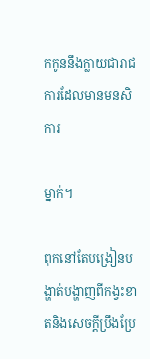កកូននឹងក្លាយជារាជការដែលមានមនសិការ

ម្នាក់។

ពុកនៅតែបង្រៀនបង្ហាត់បង្ហាញពីកង្វះខាតនិងសេចក្តីប្រឹងប្រែ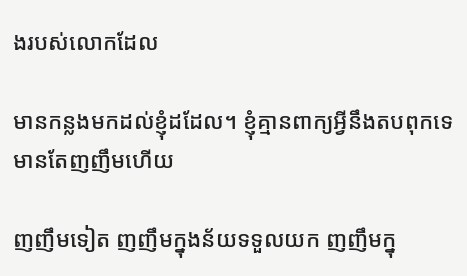ងរបស់លោកដែល

មានកន្លងមកដល់ខ្ញុំដដែល។ ខ្ញុំគ្មានពាក្យអ្វីនឹងតបពុកទេមានតែញញឹមហើយ

ញញឹមទៀត ញញឹមក្នុងន័យទទួលយក ញញឹមក្នុ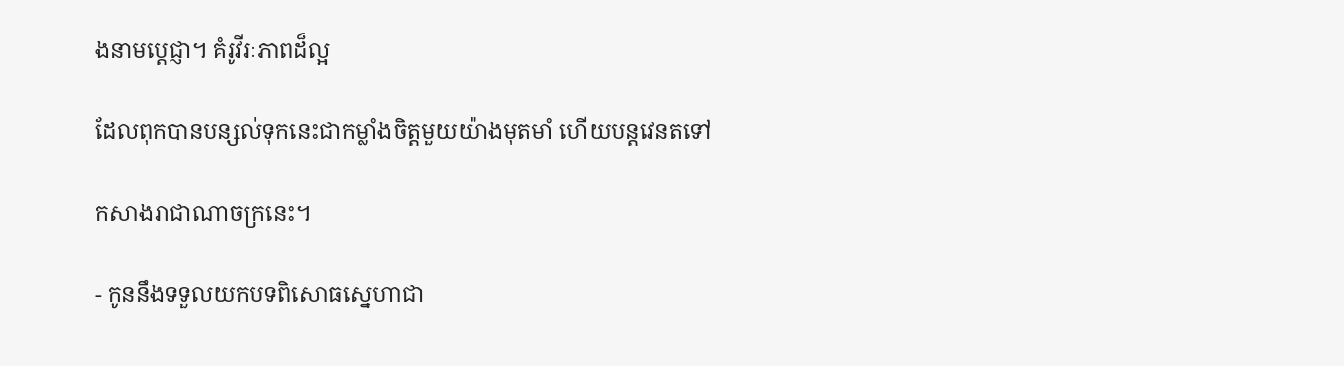ងនាមប្តេជ្ញា។ គំរូវីរៈភាពដ៏ល្អ

ដែលពុកបានបន្សល់ទុកនេះជាកម្លាំងចិត្តមួយយ៉ាងមុតមាំ ហើយបន្តវេនតទៅ

កសាងរាជាណាចក្រនេះ។

- កូននឹងទទួលយកបទពិសោធស្នេហាជា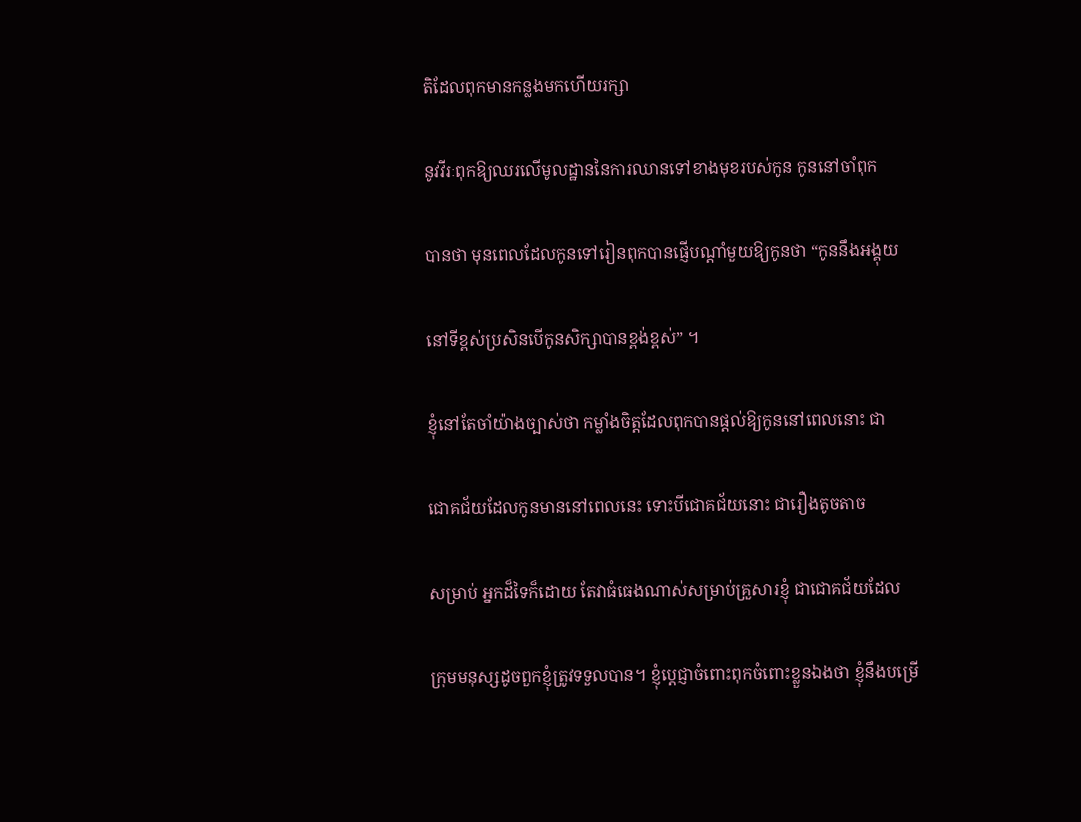តិដែលពុកមានកន្លងមកហើយរក្សា

នូវវីរៈពុកឱ្យឈរលើមូលដ្ឋាននៃការឈានទៅខាងមុខរបស់កូន កូននៅចាំពុក

បានថា មុនពេលដែលកូនទៅរៀនពុកបានផ្ញើបណ្តាំមួយឱ្យកូនថា “កូននឹងអង្គុយ

នៅទីខ្ពស់ប្រសិនបើកូនសិក្សាបានខ្ពង់ខ្ពស់” ។

ខ្ញុំនៅតែចាំយ៉ាងច្បាស់ថា កម្លាំងចិត្តដែលពុកបានផ្តល់ឱ្យកូននៅពេលនោះ ជា

ជោគជ័យដែលកូនមាននៅពេលនេះ ទោះបីជោគជ័យនោះ ជារឿងតូចតាច

សម្រាប់ អ្នកដ៏ទៃក៏ដោយ តែវាធំធេងណាស់សម្រាប់គ្រួសារខ្ញុំ ជាជោគជ័យដែល

ក្រុមមនុស្សដូចពួកខ្ញុំត្រូវទទួលបាន។ ខ្ញុំបេ្តជ្ញាចំពោះពុកចំពោះខ្លួនឯងថា ខ្ញុំនឹងបម្រើ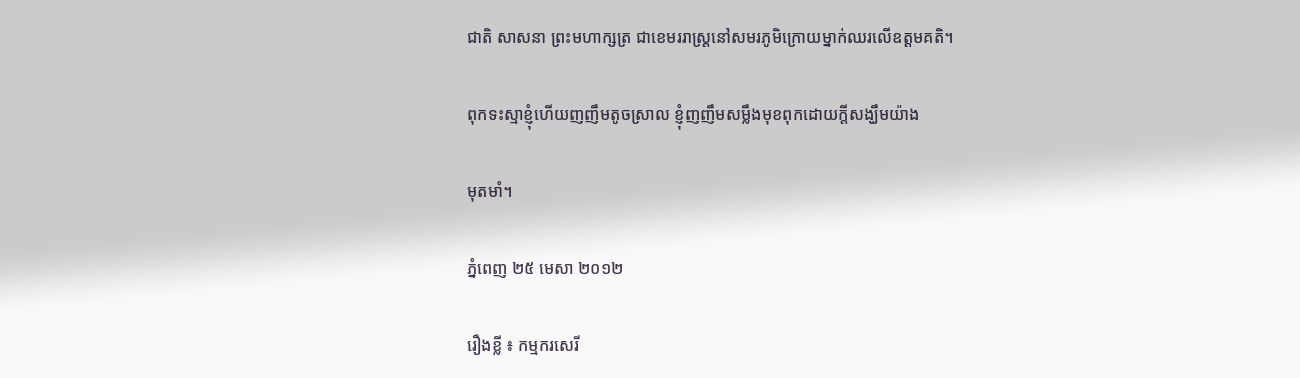ជាតិ សាសនា ព្រះមហាក្សត្រ ជាខេមររាស្ត្រនៅសមរភូមិក្រោយម្នាក់ឈរលើឧត្តមគតិ។

ពុកទះស្មាខ្ញុំហើយញញឹមតូចស្រាល ខ្ញុំញញឹមសម្លឹងមុខពុកដោយក្តីសង្ឃឹមយ៉ាង

មុតមាំ។

ភ្នំពេញ ២៥ មេសា ២០១២

រឿងខ្លី ៖ កម្មករសេរី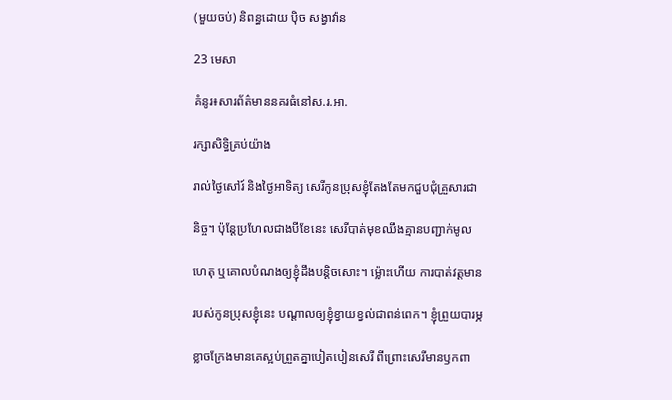(មួយចប់) និពន្ធដោយ ប៉ិច សង្វាវ៉ាន

23 មេសា

គំនូរ៖សារព័ត៌មាននគរធំនៅស.រ.អា.

រក្សាសិទ្ធិគ្រប់យ៉ាង

រាល់ថ្ងៃសៅរ៍ និងថ្ងៃអាទិត្យ សេរីកូនប្រុសខ្ញុំតែងតែមកជួបជុំគ្រួសារជា

និច្ច។ ប៉ុន្តែប្រហែលជាងបីខែនេះ សេរីបាត់មុខឈឹងគ្មានបញ្ជាក់មូល

ហេតុ ឬគោលបំណងឲ្យខ្ញុំដឹងបន្តិចសោះ។ ម្ល៉ោះហើយ ការបាត់វត្តមាន

របស់កូនប្រុសខ្ញុំនេះ បណ្តាលឲ្យខ្ញុំខ្វាយខ្វល់ជាពន់ពេក។ ខ្ញុំព្រួយបារម្ភ

ខ្លាចក្រែងមានគេស្អប់ព្រួតគ្នាបៀតបៀនសេរី ពីព្រោះសេរីមានឫកពា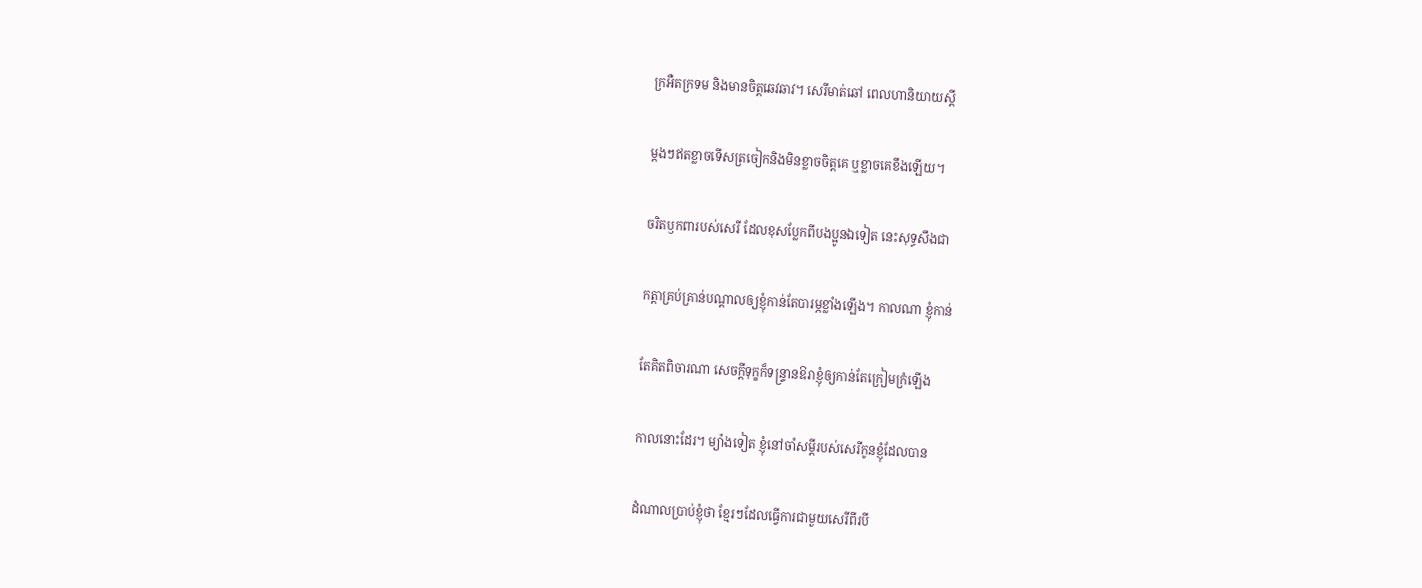ក្រអឺតក្រទម និងមានចិត្តឆេវឆាវ។ សេរីមាត់ឆៅ ពេលហានិយាយស្តី

ម្តងៗឥតខ្លាចទើសត្រចៀកនិងមិនខ្លាចចិត្តគេ ឬខ្លាចគេខឹងឡើយ។

ចរិតឫកពារបស់សេរី ដែលខុសប្លែកពីបងប្អូនឯទៀត នេះសុទ្ធសឹងជា

កត្តាគ្រប់គ្រាន់បណ្តាលឲ្យខ្ញុំកាន់តែបារម្ភខ្លាំងឡើង។ កាលណា ខ្ញុំកាន់

តែគិតពិចារណា សេចក្តីទុក្ខក៏ទន្ទ្រានឱរាខ្ញុំឲ្យកាន់តែក្រៀមក្រំឡើង

កាលនោះដែរ។ ម្យ៉ាងទៀត ខ្ញុំនៅចាំសម្តីរបស់សេរីកូនខ្ញុំដែលបាន

ដំណាលប្រាប់ខ្ញុំថា ខ្មែរៗដែលធ្វើការជាមួយសេរីពីរបី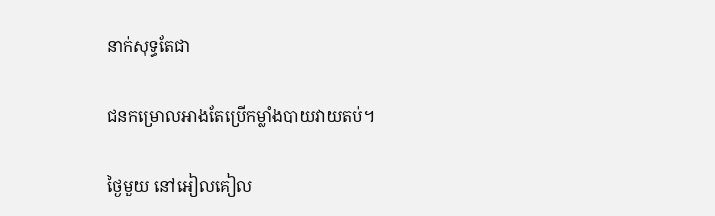នាក់សុទ្ធតែជា

ជនកម្រោលអាងតែប្រើកម្លាំងបាយវាយតប់។

ថ្ងៃមួយ នៅអៀលគៀល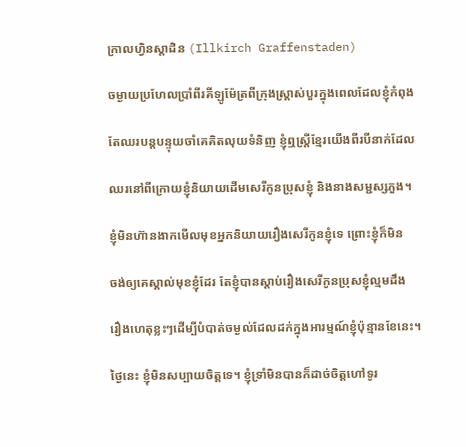ក្រាលហ្វិនស្តាដិន (Illkirch Graffenstaden)

ចម្ងាយប្រហែលប្រាំពីរគីឡូម៉ែត្រពីក្រុងស្រ្តាស់បួរក្នុងពេលដែលខ្ញុំកំពុង

តែឈរបន្តបន្ទុយចាំគេគិតលុយទំនិញ ខ្ញុំឮស្រ្តីខ្មែរយើងពីរបីនាក់ដែល

ឈរនៅពីក្រោយខ្ញុំនិយាយដើមសេរីកូនប្រុសខ្ញុំ និងនាងសម្ជស្សភួង។

ខ្ញុំមិនហ៊ានងាកមើលមុខអ្នកនិយាយរឿងសេរីកូនខ្ញុំទេ ព្រោះខ្ញុំក៏មិន

ចង់ឲ្យគេស្គាល់មុខខ្ញុំដែរ តែខ្ញុំបានស្តាប់រឿងសេរីកូនប្រុសខ្ញុំល្មមដឹង

រឿងហេតុខ្លះៗដើម្បីបំបាត់ចម្ងល់ដែលដក់ក្នុងអារម្មណ៍ខ្ញុំប៉ុន្មានខែនេះ។

ថ្ងៃនេះ ខ្ញុំមិនសប្បាយចិត្តទេ។ ខ្ញុំទ្រាំមិនបានក៏ដាច់ចិត្តហៅទូរ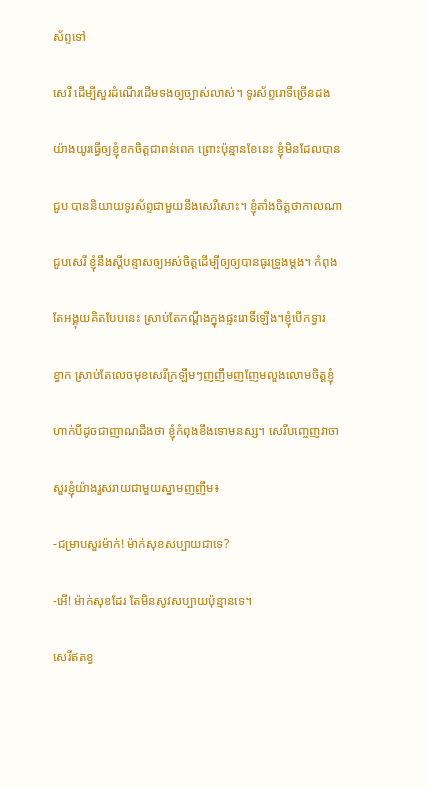ស័ព្ទទៅ

សេរី ដើម្បីសួរដំណើរដើមទងឲ្យច្បាស់លាស់។ ទូរស័ព្ទរោទិ៍ច្រើនដង

យ៉ាងយូរធ្វើឲ្យខ្ញុំខកចិត្តជាពន់ពេក ព្រោះប៉ុន្មានខែនេះ ខ្ញុំមិនដែលបាន

ជួប បាននិយាយទូរស័ព្ទជាមួយនឹងសេរីសោះ។ ខ្ញុំតាំងចិត្តថាកាលណា

ជួបសេរី ខ្ញុំនឹងស្តីបន្ទាសឲ្យអស់ចិត្តដើម្បីឲ្យឲ្យបានធូរទ្រូងម្តង។ កំពុង

តែអង្គុយគិតបែបនេះ ស្រាប់តែកណ្តឹងក្នុងផ្ទះរោទិ៍ឡើង។ខ្ញុំបើកទ្វារ

ខ្វាក ស្រាប់តែលេចមុខសេរីក្រឡឹមៗញញឹមញញែមលួងលោមចិត្តខ្ញុំ

ហាក់បីដូចជាញាណដឹងថា ខ្ញុំកំពុងខឹងទោមនស្ស។ សេរីបញ្ចេញវាចា

សួរខ្ញុំយ៉ាងរួសរាយជាមួយស្នាមញញឹម៖

-ជម្រាបសួរម៉ាក់! ម៉ាក់សុខសប្បាយជាទេ?

-អើ! ម៉ាក់សុខដែរ តែមិនសូវសប្បាយប៉ុន្មានទេ។

សេរីឥតខ្វ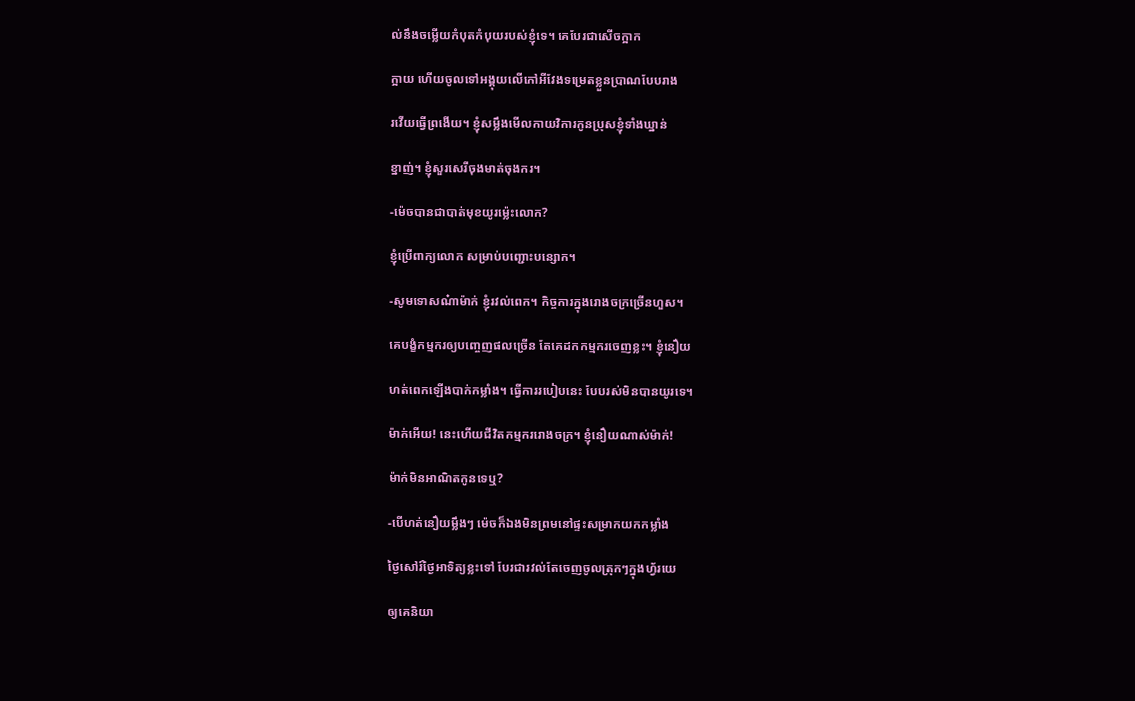ល់នឹងចម្លើយកំបុតកំបុយរបស់ខ្ញុំទេ។ គេបែរជាសើចក្អាក

ក្អាយ ហើយចូលទៅអង្គុយលើកៅអីវែងទម្រេតខ្លួនប្រាណបែបរាង

រវើយធ្វើព្រងើយ។ ខ្ញុំសម្លឹងមើលកាយវិការកូនប្រុសខ្ញុំទាំងឃ្នាន់

ខ្នាញ់។ ខ្ញុំសួរសេរីចុងមាត់ចុងករ។

-ម៉េចបានជាបាត់មុខយូរម្ល៉េះលោក?

ខ្ញុំប្រើពាក្យលោក សម្រាប់បញ្ជោះបន្សោក។

-សូមទោសណ៎ាម៉ាក់ ខ្ញុំរវល់ពេក។ កិច្ចការក្នុងរោងចក្រច្រើនហួស។

គេបង្ខំកម្មករឲ្យបញ្ចេញផលច្រើន តែគេដកកម្មករចេញខ្លះ។ ខ្ញុំនឿយ

ហត់ពេកឡើងបាក់កម្លាំង។ ធ្វើការរបៀបនេះ បែបរស់មិនបានយូរទេ។

ម៉ាក់អើយ! នេះហើយជីវិតកម្មកររោងចក្រ។ ខ្ញុំនឿយណាស់ម៉ាក់!

ម៉ាក់មិនអាណិតកូនទេឬ?

-បើហត់នឿយម្លឹងៗ ម៉េចក៏ឯងមិនព្រមនៅផ្ទះសម្រាកយកកម្លាំង

ថ្ងៃសៅរ៍ថ្ងៃអាទិត្យខ្លះទៅ បែរជារវល់តែចេញចូលត្រុកៗក្នុងហ្វ័រយេ

ឲ្យគេនិយា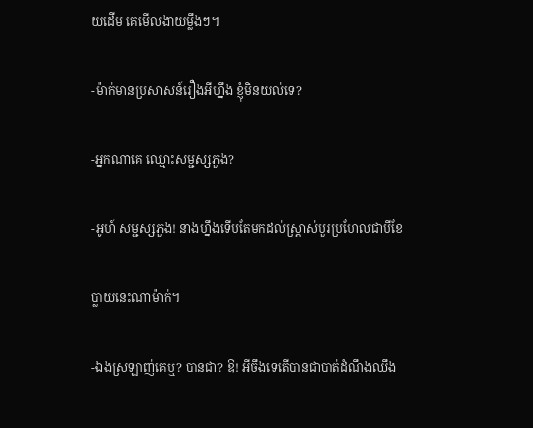យដើម គេមើលងាយម្លឹងៗ។

-ម៉ាក់មានប្រសាសន៍រឿងអីហ្នឹង ខ្ញុំមិនយល់ទេ?

-អ្នកណាគេ ឈ្មោះសម្ជស្សភួង?

-អូហ៍ សម្ជស្សភួង! នាងហ្នឹងទើបតែមកដល់ស្រ្តាស់បួរប្រហែលជាបីខែ

ប្លាយនេះណាម៉ាក់។

-ឯងស្រឡាញ់គេឬ? បានជា? ឱ! អីចឹងទេតើបានជាបាត់ដំណឹងឈឹង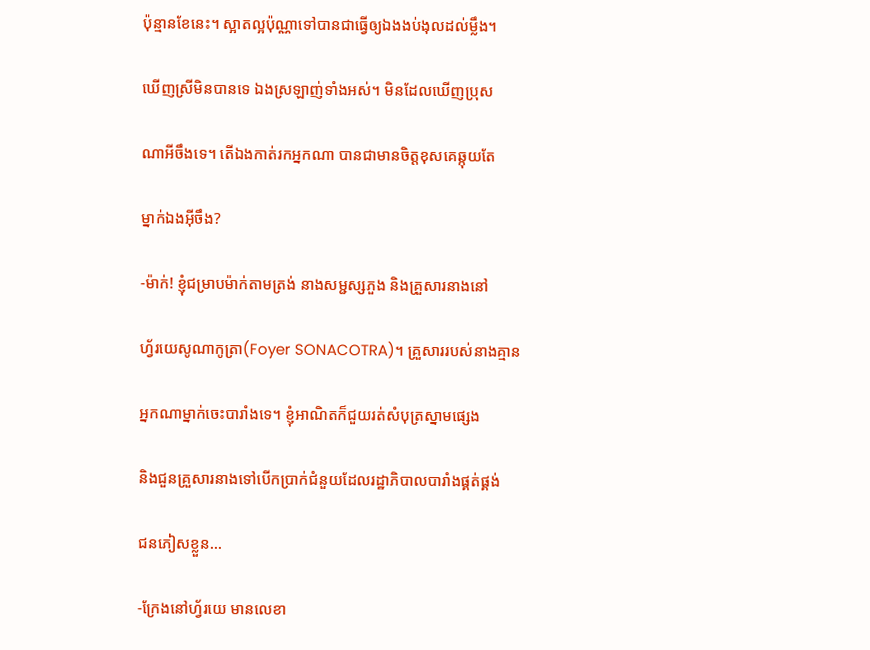ប៉ុន្មានខែនេះ។ ស្អាតល្អប៉ុណ្ណាទៅបានជាធ្វើឲ្យឯងងប់ងុលដល់ម្លឹង។

ឃើញស្រីមិនបានទេ ឯងស្រឡាញ់ទាំងអស់។ មិនដែលឃើញប្រុស

ណាអីចឹងទេ។ តើឯងកាត់រកអ្នកណា បានជាមានចិត្តខុសគេឆ្កុយតែ

ម្នាក់ឯងអ៊ីចឹង?

-ម៉ាក់! ខ្ញុំជម្រាបម៉ាក់តាមត្រង់ នាងសម្ជស្សភួង និងគ្រួសារនាងនៅ

ហ្វ័រយេសូណាកូត្រា(Foyer SONACOTRA)។ គ្រួសាររបស់នាងគ្មាន

អ្នកណាម្នាក់ចេះបារាំងទេ។ ខ្ញុំអាណិតក៏ជួយរត់សំបុត្រស្នាមផ្សេង

និងជួនគ្រួសារនាងទៅបើកប្រាក់ជំនួយដែលរដ្ឋាភិបាលបារាំងផ្គត់ផ្គង់

ជនភៀសខ្លួន…

-ក្រែងនៅហ្វ័រយេ មានលេខា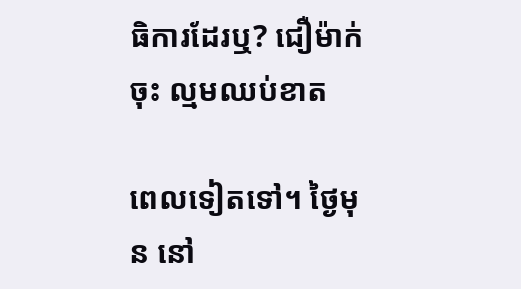ធិការដែរឬ? ជឿម៉ាក់ចុះ ល្មមឈប់ខាត

ពេលទៀតទៅ។ ថ្ងៃមុន នៅ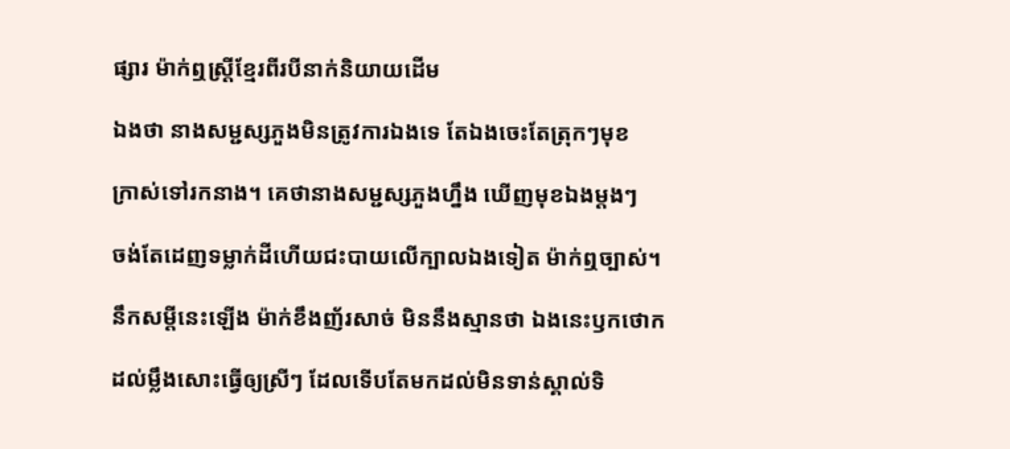ផ្សារ ម៉ាក់ឮស្រ្តីខ្មែរពីរបីនាក់និយាយដើម

ឯងថា នាងសម្ជស្សភួងមិនត្រូវការឯងទេ តែឯងចេះតែត្រុកៗមុខ

ក្រាស់ទៅរកនាង។ គេថានាងសម្ជស្សភួងហ្នឹង ឃើញមុខឯងម្តងៗ

ចង់តែដេញទម្លាក់ដីហើយជះបាយលើក្បាលឯងទៀត ម៉ាក់ឮច្បាស់។

នឹកសម្តីនេះឡើង ម៉ាក់ខឹងញ័រសាច់ មិននឹងស្មានថា ឯងនេះឫកថោក

ដល់ម្លឹងសោះធ្វើឲ្យស្រីៗ ដែលទើបតែមកដល់មិនទាន់ស្គាល់ទិ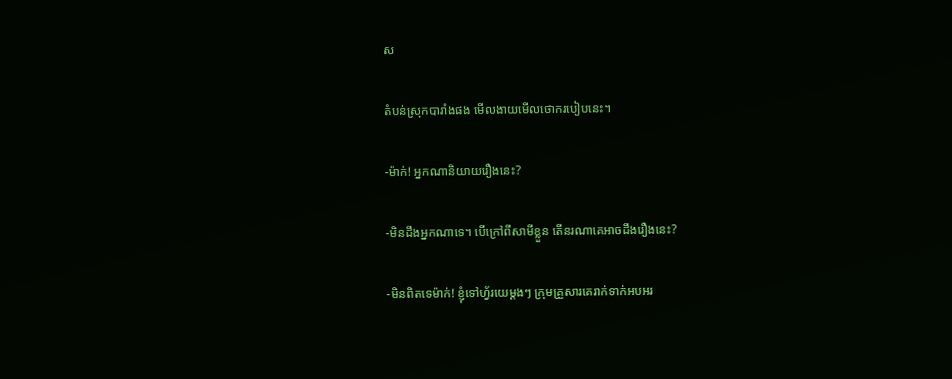ស

តំបន់ស្រុកបារាំងផង មើលងាយមើលថោករបៀបនេះ។

-ម៉ាក់! អ្នកណានិយាយរឿងនេះ?

-មិនដឹងអ្នកណាទេ។ បើក្រៅពីសាមីខ្លួន តើនរណាគេអាចដឹងរឿងនេះ?

-មិនពិតទេម៉ាក់! ខ្ញុំទៅហ្វ័រយេម្តងៗ ក្រុមគ្រួសារគេរាក់ទាក់អបអរ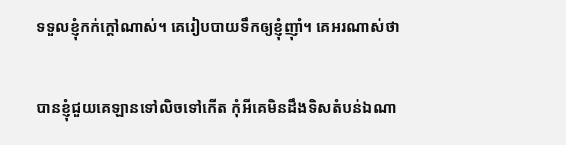ទទួលខ្ញុំកក់ក្តៅណាស់។ គេរៀបបាយទឹកឲ្យខ្ញុំញ៉ាំ។ គេអរណាស់ថា

បានខ្ញុំជួយគេឡានទៅលិចទៅកើត កុំអីគេមិនដឹងទិសតំបន់ឯណា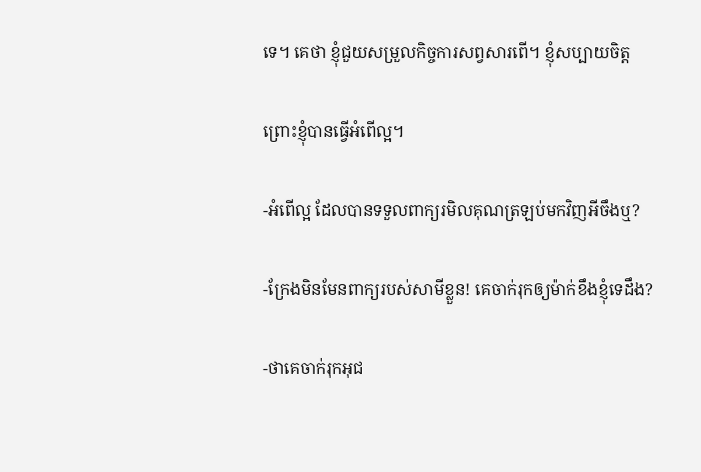ទេ។ គេថា ខ្ញុំជួយសម្រួលកិច្ចការសព្វសារពើ។ ខ្ញុំសប្បាយចិត្ត

ព្រោះខ្ញុំបានធ្វើអំពើល្អ។

-អំពើល្អ ដែលបានទទួលពាក្យរមិលគុណត្រឡប់មកវិញអីចឹងឬ?

-ក្រែងមិនមែនពាក្យរបស់សាមីខ្លួន! គេចាក់រុកឲ្យម៉ាក់ខឹងខ្ញុំទេដឹង?

-ថាគេចាក់រុកអុជ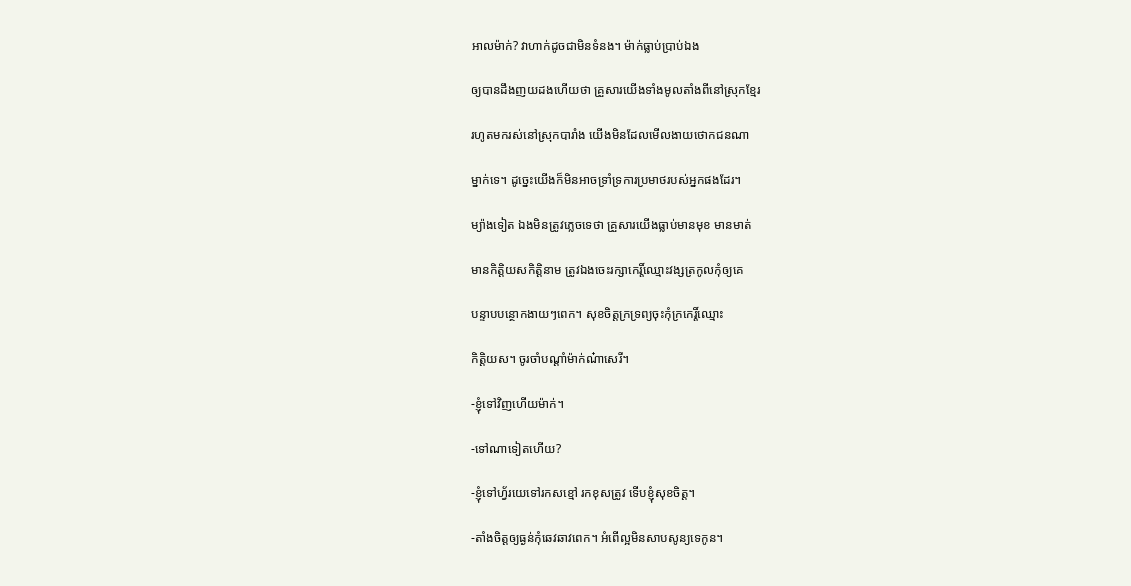អាលម៉ាក់? វាហាក់ដូចជាមិនទំនង។ ម៉ាក់ធ្លាប់ប្រាប់ឯង

ឲ្យបានដឹងញយដងហើយថា គ្រួសារយើងទាំងមូលតាំងពីនៅស្រុកខ្មែរ

រហូតមករស់នៅស្រុកបារាំង យើងមិនដែលមើលងាយថោកជនណា

ម្នាក់ទេ។ ដូច្នេះយើងក៏មិនអាចទ្រាំទ្រការប្រមាថរបស់អ្នកផងដែរ។

ម្យ៉ាងទៀត ឯងមិនត្រូវភ្លេចទេថា គ្រួសារយើងធ្លាប់មានមុខ មានមាត់

មានកិត្តិយសកិត្តិនាម ត្រូវឯងចេះរក្សាកេរ្តិ៍ឈ្មោះវង្សត្រកូលកុំឲ្យគេ

បន្ទាបបន្ថោកងាយៗពេក។ សុខចិត្តក្រទ្រព្យចុះកុំក្រកេរ្តិ៍ឈ្មោះ

កិត្តិយស។ ចូរចាំបណ្តាំម៉ាក់ណ៎ាសេរី។

-ខ្ញុំទៅវិញហើយម៉ាក់។

-ទៅណាទៀតហើយ?

-ខ្ញុំទៅហ្វ័រយេទៅរកសខ្មៅ រកខុសត្រូវ ទើបខ្ញុំសុខចិត្ត។

-តាំងចិត្តឲ្យធ្ងន់កុំឆេវឆាវពេក។ អំពើល្អមិនសាបសូន្យទេកូន។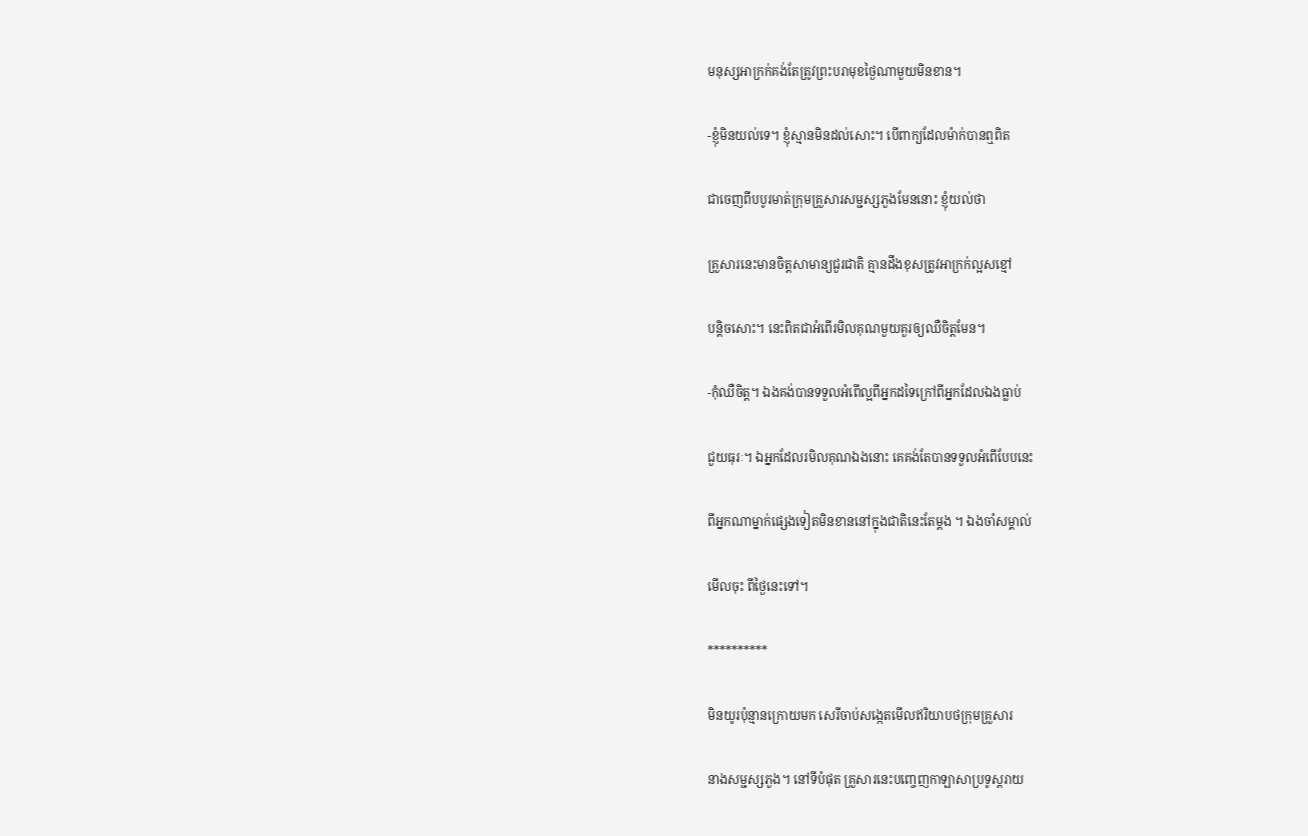មនុស្សអាក្រក់គង់តែត្រូវព្រះបរាមុខថ្ងៃណាមួយមិនខាន។

-ខ្ញុំមិនយល់ទេ។ ខ្ញុំស្មានមិនដល់សោះ។ បើពាក្យដែលម៉ាក់បានឮពិត

ជាចេញពីបបូរមាត់ក្រុមគ្រួសារសម្ជស្សភួងមែននោះ ខ្ញុំយល់ថា

គ្រួសារនេះមានចិត្តសាមាន្យជួរជាតិ គ្មានដឹងខុសត្រូវអាក្រក់ល្អសខ្មៅ

បន្តិចសោះ។ នេះពិតជាអំពើរមិលគុណមួយគួរឲ្យឈឺចិត្តមែន។

-កុំឈឺចិត្ត។ ឯងគង់បានទទួលអំពើល្អពីអ្នកដទៃក្រៅពីអ្នកដែលឯងធ្លាប់

ជួយធុរៈ។ ឯអ្នកដែលរមិលគុណឯងនោះ គេគង់តែបានទទួលអំពើបែបនេះ

ពីអ្នកណាម្នាក់ផ្សេងទៀតមិនខាននៅក្នុងជាតិនេះតែម្តង ។ ឯងចាំសម្គាល់

មើលចុះ ពីថ្ងៃនេះទៅ។

**********

មិនយូរប៉ុន្មានក្រោយមក សេរីចាប់សង្កេតមើលឥរិយាបថក្រុមគ្រួសារ

នាងសម្ជស្សភួង។ នៅទីបំផុត គ្រួសារនេះបញ្ចេញកាឡាសាប្រទូស្តរាយ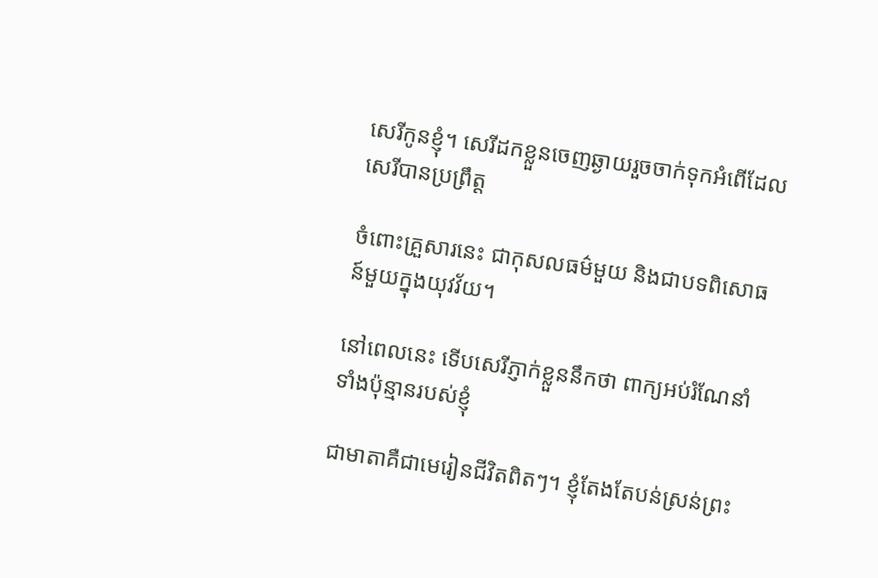សេរីកូនខ្ញុំ។ សេរីដកខ្លួនចេញឆ្ងាយរួចចាក់ទុកអំពើដែលសេរីបានប្រព្រឹត្ត

ចំពោះគ្រួសារនេះ ជាកុសលធម៌មួយ និងជាបទពិសោធន៍មួយក្នុងយុវវ័យ។

នៅពេលនេះ ទើបសេរីភ្ញាក់ខ្លួននឹកថា ពាក្យអប់រំណែនាំទាំងប៉ុន្មានរបស់ខ្ញុំ

ជាមាតាគឺជាមេរៀនជីវិតពិតៗ។ ខ្ញុំតែងតែបន់ស្រន់ព្រះ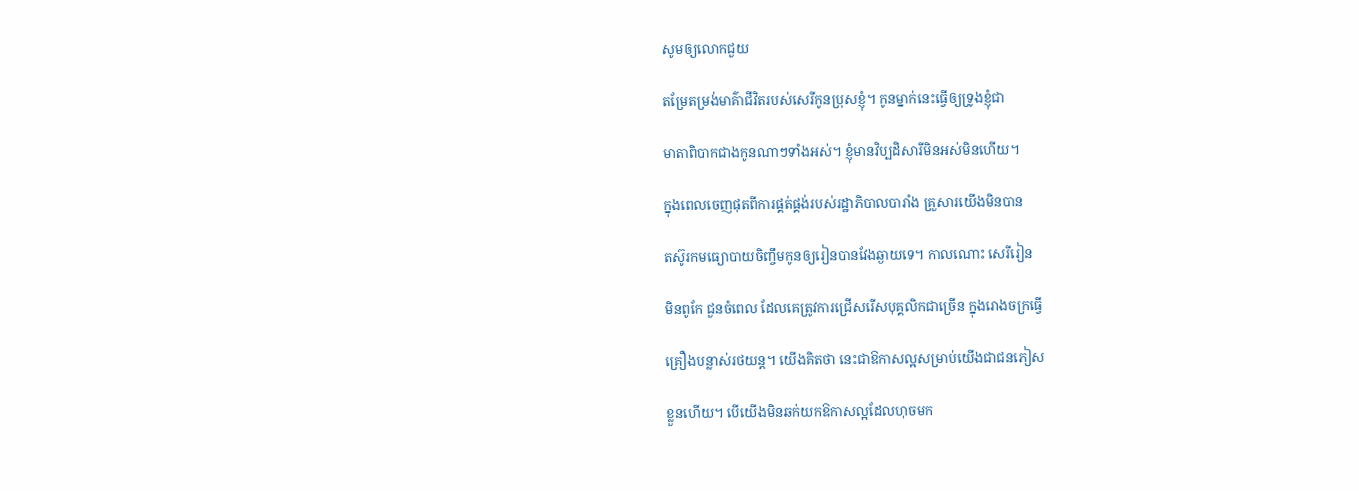សូមឲ្យលោកជួយ

តម្រែតម្រង់មាគ៌ាជីវិតរបស់សេរីកូនប្រុសខ្ញុំ។ កូនម្នាក់នេះធ្វើឲ្យទ្រូងខ្ញុំជា

មាតាពិបាកជាងកូនណាៗទាំងអស់។ ខ្ញុំមានវិប្បដិសារីមិនអស់មិនហើយ។

ក្នុងពេលចេញផុតពីការផ្គត់ផ្គង់របស់រដ្ឋាភិបាលបារាំង គ្រួសារយើងមិនបាន

តស៊ូរកមធ្យោបាយចិញ្ចឹមកូនឲ្យរៀនបានវែងឆ្ងាយទេ។ កាលណោះ សេរីរៀន

មិនពូកែ ជួនចំពេល ដែលគេត្រូវការជ្រើសរើសបុគ្គលិកជាច្រើន ក្នុងរោងចក្រធ្វើ

គ្រឿងបន្លាស់រថយន្ត។ យើងគិតថា នេះជាឱកាសល្អសម្រាប់យើងជាជនភៀស

ខ្លួនហើយ។ បើយើងមិនឆក់យកឱកាសល្អដែលហុចមក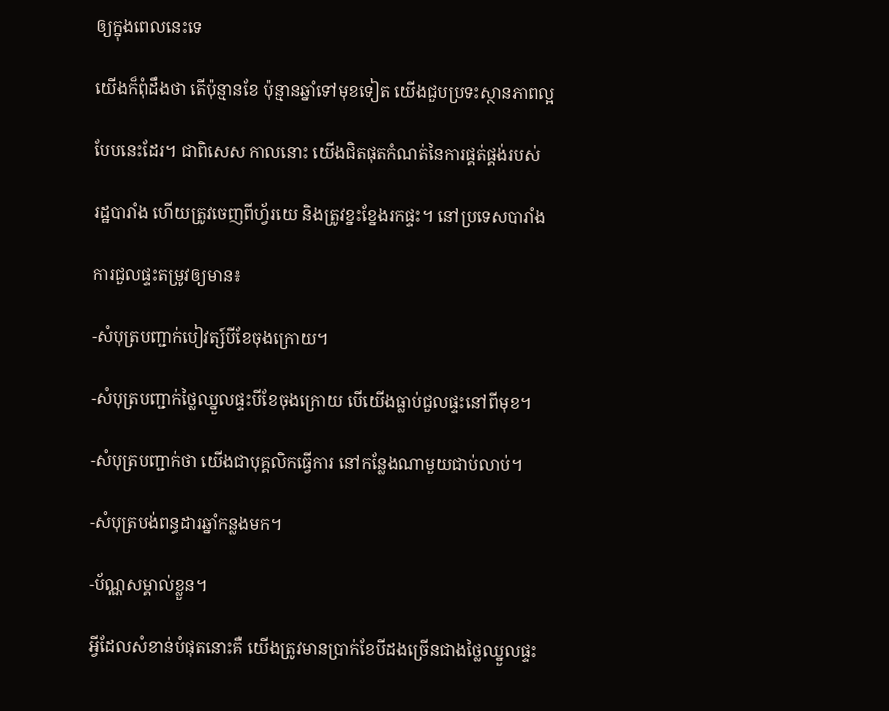ឲ្យក្នុងពេលនេះទេ

យើងក៏ពុំដឹងថា តើប៉ុន្មានខែ ប៉ុន្មានឆ្នាំទៅមុខទៀត យើងជួបប្រទះស្ថានភាពល្អ

បែបនេះដែរ។ ជាពិសេស កាលនោះ យើងជិតផុតកំណត់នៃការផ្គត់ផ្គង់របស់

រដ្ឋបារាំង ហើយត្រូវចេញពីហ្វ័រយេ និងត្រូវខ្នះខ្នែងរកផ្ទះ។ នៅប្រទេសបារាំង

ការជួលផ្ទះតម្រូវឲ្យមាន៖

-សំបុត្របញ្ជាក់បៀវត្ស៍បីខែចុងក្រោយ។

-សំបុត្របញ្ជាក់ថ្លៃឈ្នួលផ្ទះបីខែចុងក្រោយ បើយើងធ្លាប់ជួលផ្ទះនៅពីមុខ។

-សំបុត្របញ្ជាក់ថា យើងជាបុគ្គលិកធ្វើការ នៅកន្លែងណាមួយជាប់លាប់។

-សំបុត្របង់ពន្ធដារឆ្នាំកន្លងមក។

-ប័ណ្ណសម្គាល់ខ្លួន។

អ្វីដែលសំខាន់បំផុតនោះគឺ យើងត្រូវមានប្រាក់ខែបីដងច្រើនជាងថ្លៃឈ្នួលផ្ទះ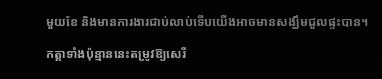មួយខែ និងមានការងារជាប់លាប់ទើបយើងអាចមានសង្ឃឹមជួលផ្ទះបាន។

កត្តាទាំងប៉ុន្មាននេះតម្រូវឱ្យសេរី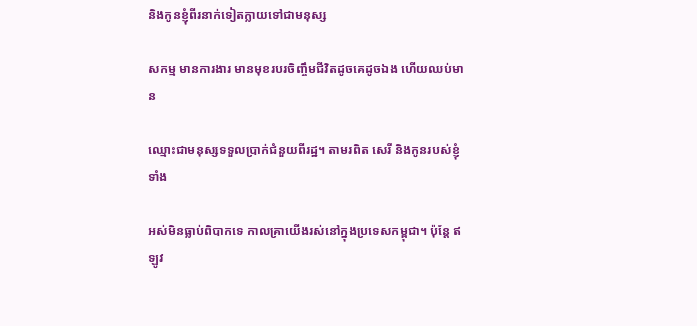និងកូនខ្ញុំពីរនាក់ទៀតក្លាយទៅជាមនុស្ស

សកម្ម មានការងារ មានមុខរបរចិញ្ចឹមជីវិតដូចគេដូចឯង ហើយឈប់មាន

ឈ្មោះជាមនុស្សទទួលប្រាក់ជំនួយពីរដ្ឋ។ តាមរពិត សេរី និងកូនរបស់ខ្ញុំទាំង

អស់មិនធ្លាប់ពិបាកទេ កាលគ្រាយើងរស់នៅក្នុងប្រទេសកម្ពុជា។ ប៉ុន្តែ ឥឡូវ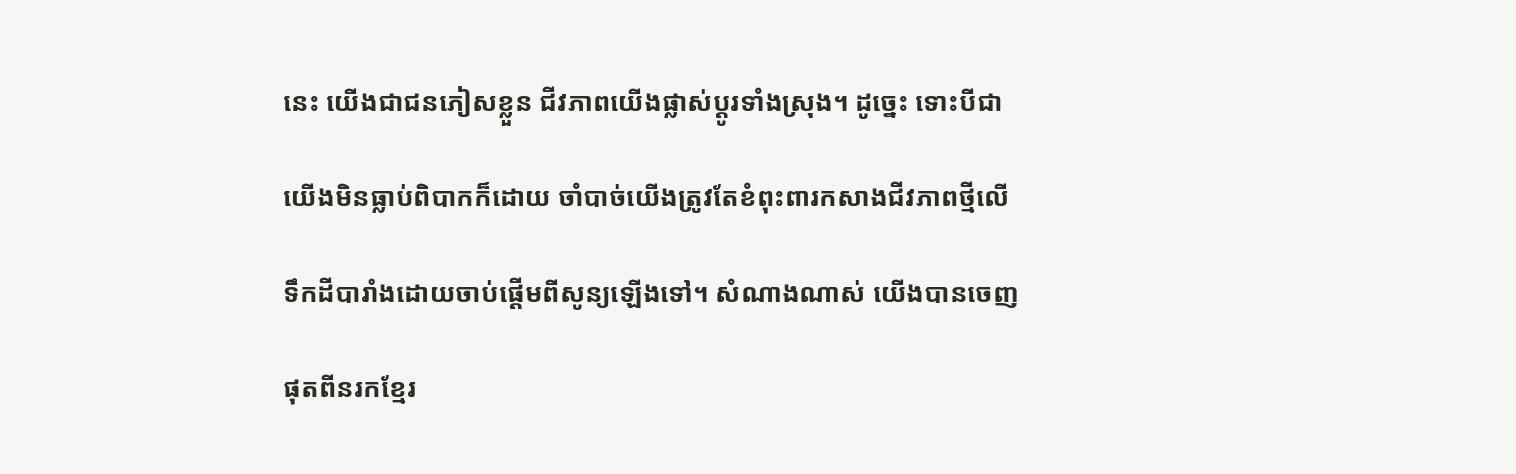នេះ យើងជាជនភៀសខ្លួន ជីវភាពយើងផ្លាស់ប្តូរទាំងស្រុង។ ដូច្នេះ ទោះបីជា

យើងមិនធ្លាប់ពិបាកក៏ដោយ ចាំបាច់យើងត្រូវតែខំពុះពារកសាងជីវភាពថ្មីលើ

ទឹកដីបារាំងដោយចាប់ផ្តើមពីសូន្យឡើងទៅ។ សំណាងណាស់ យើងបានចេញ

ផុតពីនរកខ្មែរ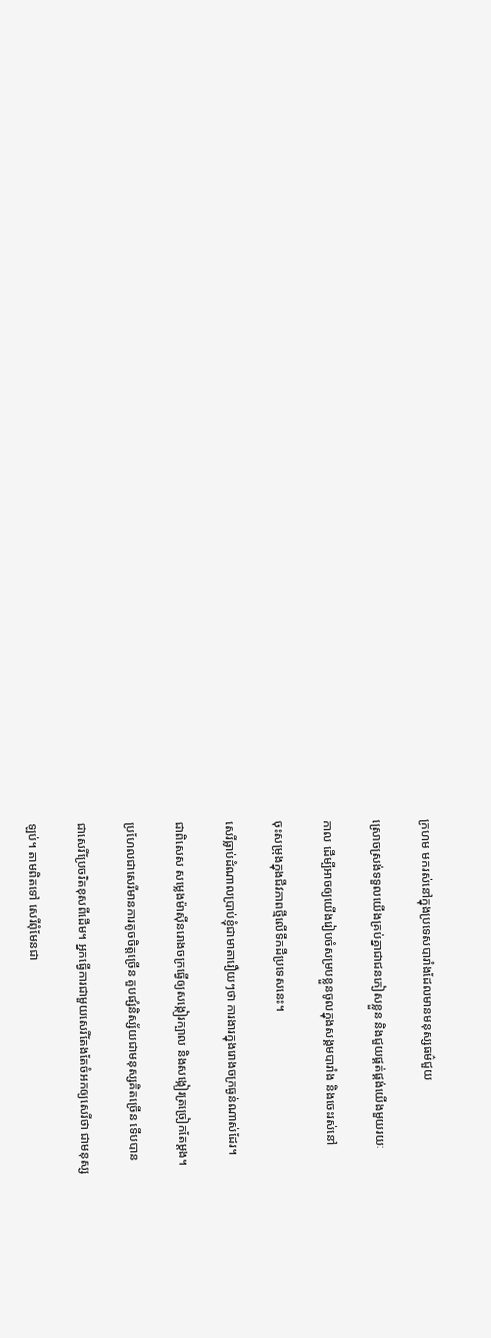ក្រហម មករស់នៅក្នុងប្រទេសបារាំងដែលមានមនុស្សធម៌ជួយ

ស្រោចស្រង់ទទួលយើងគ្រប់គ្នាជាជនភៀសខ្លួន និងជួយផ្គត់ផ្គង់យើងមួយរយៈ

កាល ដើម្បីអាចឲ្យយើងរៀបចំសម្របខ្លួនចូលក្នុងសង្គមបារាំង និងចេះរស់នៅ

ចុះសម្រុងក្នុងជីវភាពថ្មីលើទឹកដីប្រទេសនេះ។

សេរីធ្លាប់ដំណាលប្រាប់ខ្ញុំជាមាតារឿយៗថា ការងារក្នុងរោងចក្រធ្ងន់ណាស់ដែរ។

ជាពិសេស សម្លេងម៉ាស៊ីនរោងចក្រធ្វើឲ្យសង្កៀរក្បាល និងសង្កៀរត្រច្រៀកតែម្តង។

ប្រហែលជាសេរីមានការតូចចិត្តច្រើន គួបផ្សំនិស្ស័យជាមនុស្សគិតច្រើន ទើបបាន

ជាសេរីប្រែចរិតខុសពីដើម។ អ្នកធ្វើការជាមួយសេរីតែងតែចំអកឲ្យសេរីថា ជាមនុស្ស

ឡប់។ តាមពិតទៅ សេរីពុំមែនជា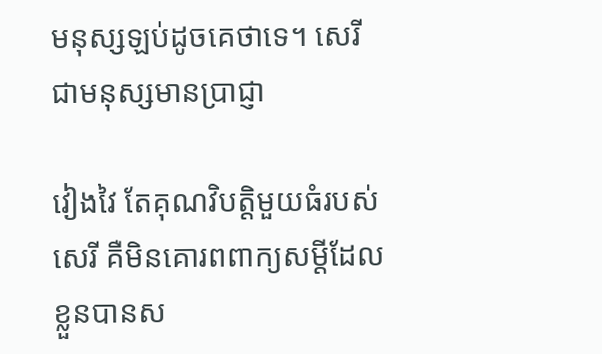មនុស្សឡប់ដូចគេថាទេ។ សេរីជាមនុស្សមានប្រាជ្ញា

វៀងវៃ តែគុណវិបត្តិមួយធំរបស់សេរី គឺមិនគោរពពាក្យសម្តីដែលខ្លួនបានស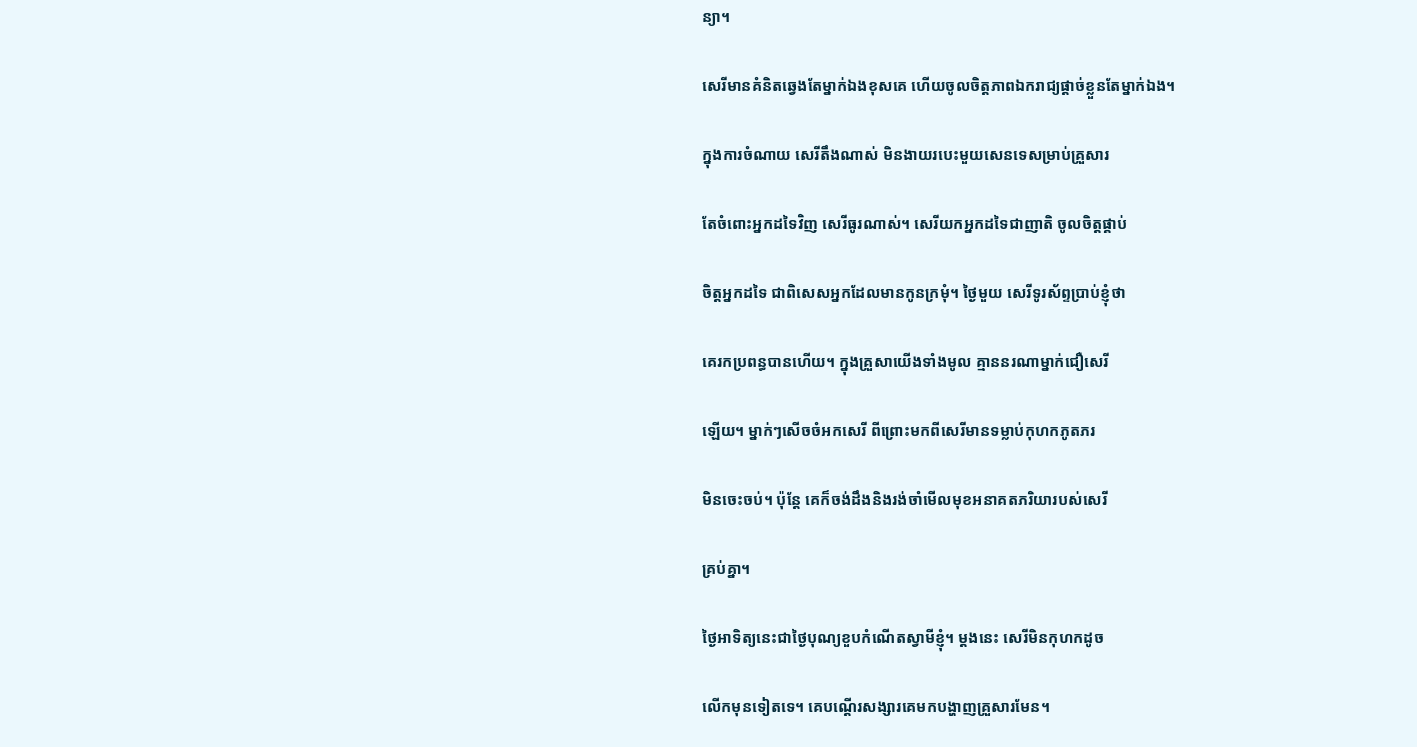ន្យា។

សេរីមានគំនិតឆ្វេងតែម្នាក់ឯងខុសគេ ហើយចូលចិត្តភាពឯករាជ្យផ្តាច់ខ្លួនតែម្នាក់ឯង។

ក្នុងការចំណាយ សេរីតឹងណាស់ មិនងាយរបេះមួយសេនទេសម្រាប់គ្រួសារ

តែចំពោះអ្នកដទៃវិញ សេរីធូរណាស់។ សេរីយកអ្នកដទៃជាញាតិ ចូលចិត្តផ្គាប់

ចិត្តអ្នកដទៃ ជាពិសេសអ្នកដែលមានកូនក្រមុំ។ ថ្ងៃមួយ សេរីទូរស័ព្ទប្រាប់ខ្ញុំថា

គេរកប្រពន្ធបានហើយ។ ក្នុងគ្រួសាយើងទាំងមូល គ្មាននរណាម្នាក់ជឿសេរី

ឡើយ។ ម្នាក់ៗសើចចំអកសេរី ពីព្រោះមកពីសេរីមានទម្លាប់កុហកភូតភរ

មិនចេះចប់។ ប៉ុន្តែ គេក៏ចង់ដឹងនិងរង់ចាំមើលមុខអនាគតភរិយារបស់សេរី

គ្រប់គ្នា។

ថ្ងៃអាទិត្យនេះជាថ្ងៃបុណ្យខួបកំណើតស្វាមីខ្ញុំ។ ម្តងនេះ សេរីមិនកុហកដូច

លើកមុនទៀតទេ។ គេបណ្តើរសង្សារគេមកបង្ហាញគ្រួសារមែន។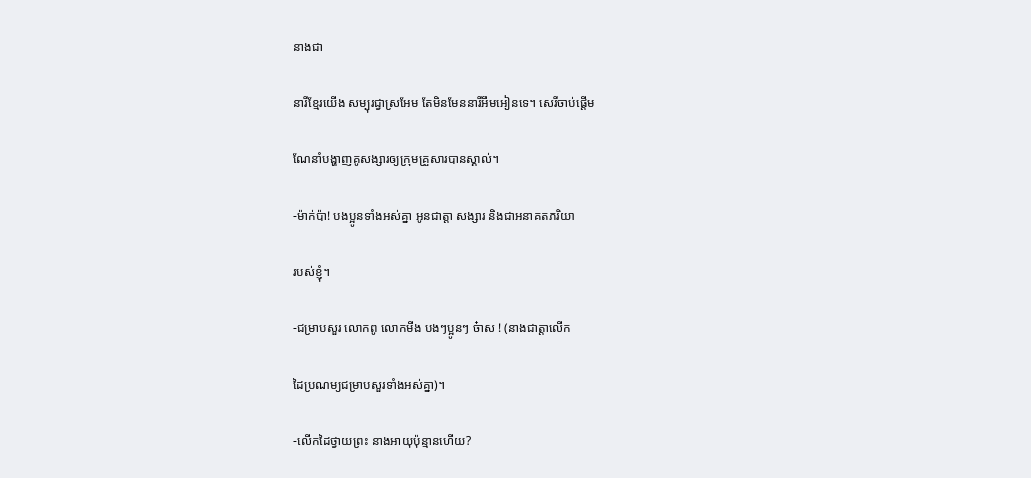នាងជា

នារីខ្មែរយើង សម្បុរជ្វាស្រអែម តែមិនមែននារីអឹមអៀនទេ។ សេរីចាប់ផ្តើម

ណែនាំបង្ហាញគូសង្សារឲ្យក្រុមគ្រួសារបានស្គាល់។

-ម៉ាក់ប៉ា! បងប្អូនទាំងអស់គ្នា អូនជាត្តា សង្សារ និងជាអនាគតភរិយា

របស់ខ្ញុំ។

-ជម្រាបសួរ លោកពូ លោកមីង បងៗប្អូនៗ ច៎ាស ! (នាងជាត្តាលើក

ដៃប្រណម្យជម្រាបសួរទាំងអស់គ្នា)។

-លើកដៃថ្វាយព្រះ នាងអាយុប៉ុន្មានហើយ?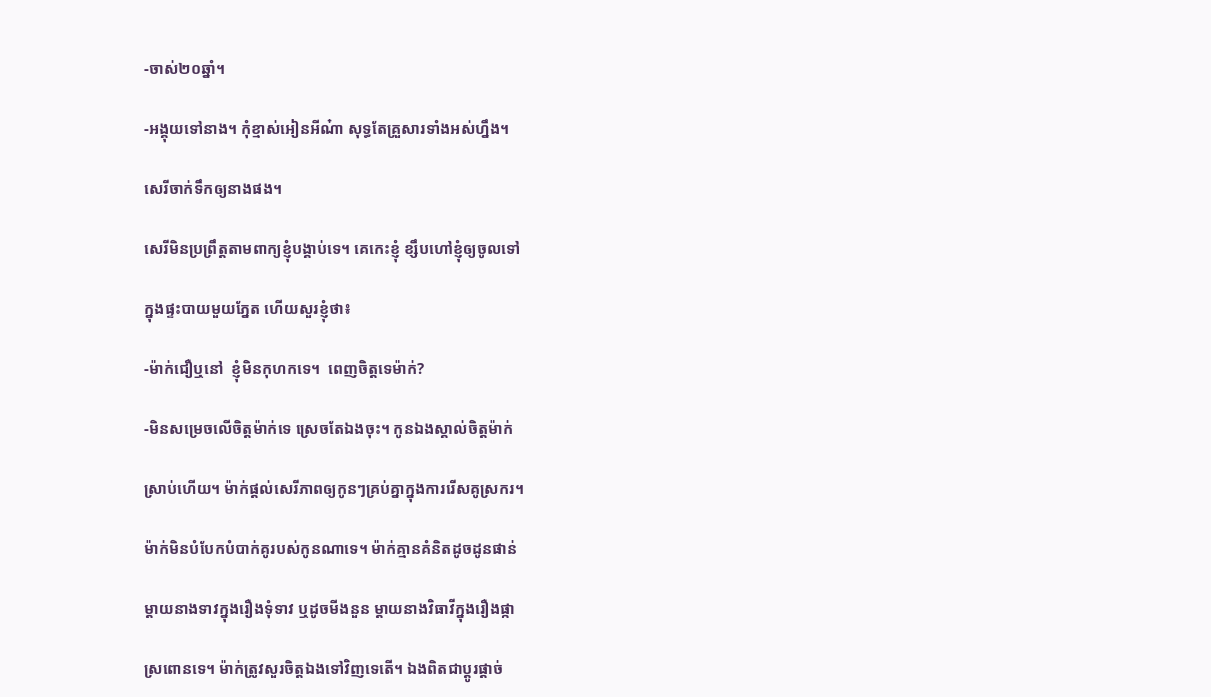-ចាស់២០ឆ្នាំ។

-អង្គុយទៅនាង។ កុំខ្មាស់អៀនអីណ៎ា សុទ្ធតែគ្រួសារទាំងអស់ហ្នឹង។

សេរីចាក់ទឹកឲ្យនាងផង។

សេរីមិនប្រព្រឹត្តតាមពាក្យខ្ញុំបង្គាប់ទេ។ គេកេះខ្ញុំ ខ្សឹបហៅខ្ញុំឲ្យចូលទៅ

ក្នុងផ្ទះបាយមួយភ្នែត ហើយសួរខ្ញុំថា៖

-ម៉ាក់ជឿឬនៅ  ខ្ញុំមិនកុហកទេ។  ពេញចិត្តទេម៉ាក់?

-មិនសម្រេចលើចិត្តម៉ាក់ទេ ស្រេចតែឯងចុះ។ កូនឯងស្គាល់ចិត្តម៉ាក់

ស្រាប់ហើយ។ ម៉ាក់ផ្តល់សេរីភាពឲ្យកូនៗគ្រប់គ្នាក្នុងការរើសគូស្រករ។

ម៉ាក់មិនបំបែកបំបាក់គូរបស់កូនណាទេ។ ម៉ាក់គ្មានគំនិតដូចដូនផាន់

ម្តាយនាងទាវក្នុងរឿងទុំទាវ ឬដូចមីងនួន ម្តាយនាងវិធាវីក្នុងរឿងផ្កា

ស្រពោនទេ។ ម៉ាក់ត្រូវសួរចិត្តឯងទៅវិញទេតើ។ ឯងពិតជាប្តូរផ្តាច់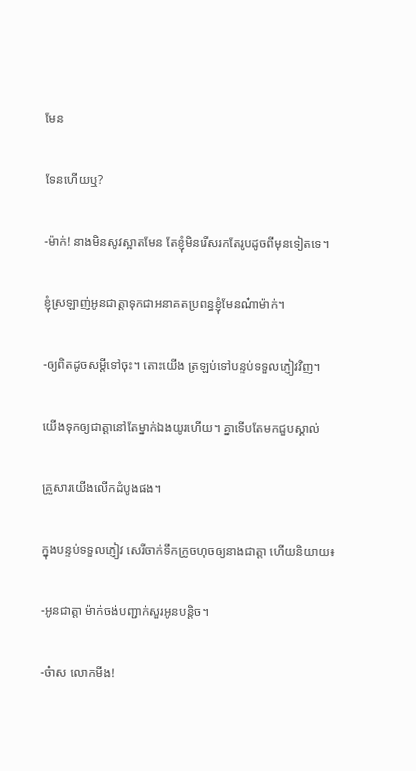មែន

ទែនហើយឬ?

-ម៉ាក់! នាងមិនសូវស្អាតមែន តែខ្ញុំមិនរើសរកតែរូបដូចពីមុនទៀតទេ។

ខ្ញុំស្រឡាញ់អូនជាត្តាទុកជាអនាគតប្រពន្ធខ្ញុំមែនណ៎ាម៉ាក់។

-ឲ្យពិតដូចសម្តីទៅចុះ។ តោះយើង ត្រឡប់ទៅបន្ទប់ទទួលភ្ញៀវវិញ។

យើងទុកឲ្យជាត្តានៅតែម្នាក់ឯងយូរហើយ។ គ្នាទើបតែមកជួបស្គាល់

គ្រួសារយើងលើកដំបូងផង។

ក្នុងបន្ទប់ទទួលភ្ញៀវ សេរីចាក់ទឹកក្រូចហុចឲ្យនាងជាត្តា ហើយនិយាយ៖

-អូនជាត្តា ម៉ាក់ចង់បញ្ជាក់សួរអូនបន្តិច។

-ច៎ាស លោកមីង!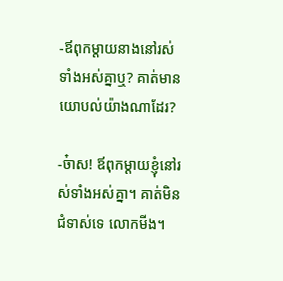-ឪពុកម្តាយនាងនៅរស់ទាំងអស់គ្នាឬ? គាត់មានយោបល់យ៉ាងណាដែរ?

-ច៎ាស! ឪពុកម្តាយខ្ញុំនៅរស់ទាំងអស់គ្នា។ គាត់មិនជំទាស់ទេ លោកមីង។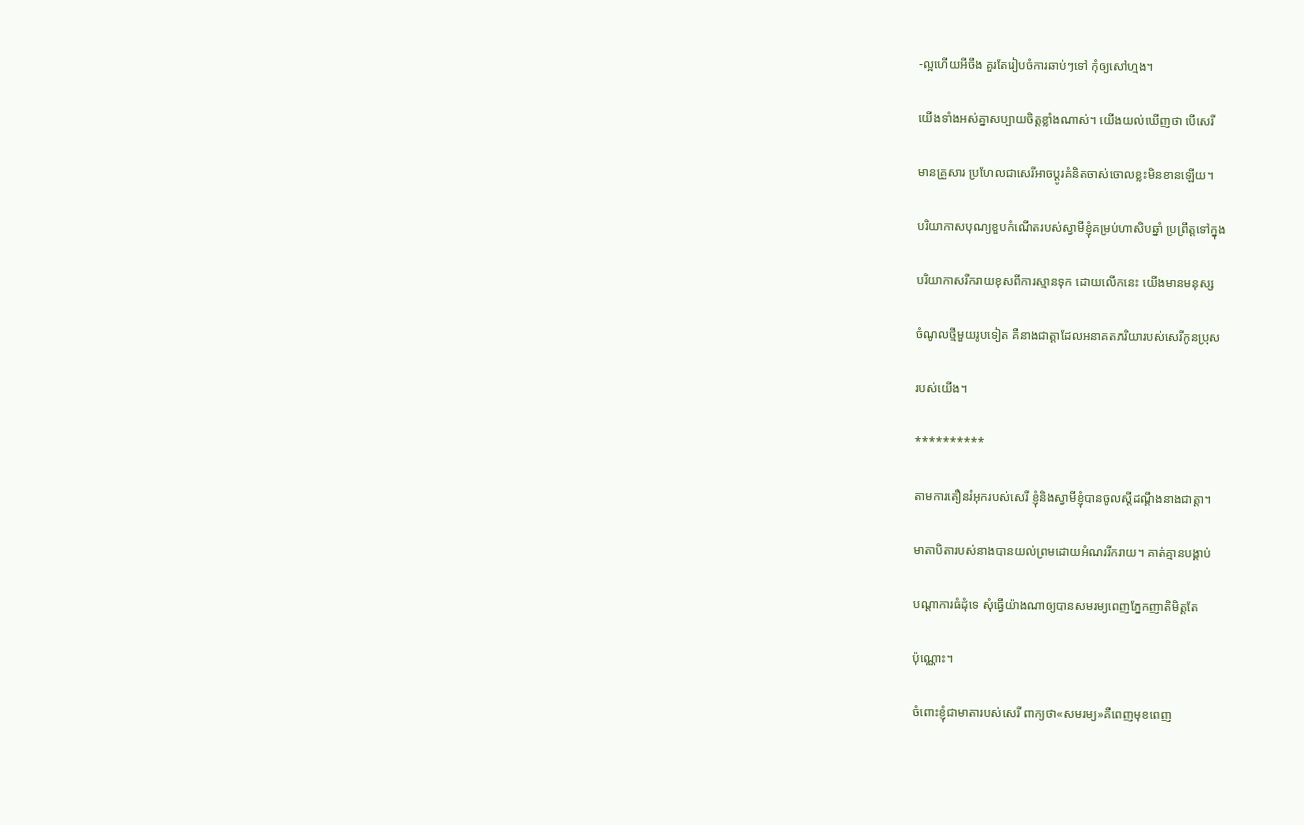-ល្អហើយអីចឹង គួរតែរៀបចំការឆាប់ៗទៅ កុំឲ្យសៅហ្មង។

យើងទាំងអស់គ្នាសប្បាយចិត្តខ្លាំងណាស់។ យើងយល់ឃើញថា បើសេរី

មានគ្រួសារ ប្រហែលជាសេរីអាចប្តូរគំនិតចាស់ចោលខ្លះមិនខានឡើយ។

បរិយាកាសបុណ្យខួបកំណើតរបស់ស្វាមីខ្ញុំគម្រប់ហាសិបឆ្នាំ ប្រព្រឹត្តទៅក្នុង

បរិយាកាសរីករាយខុសពីការស្មានទុក ដោយលើកនេះ យើងមានមនុស្ស

ចំណូលថ្មីមួយរូបទៀត គឺនាងជាត្តាដែលអនាគតភរិយារបស់សេរីកូនប្រុស

របស់យើង។

**********

តាមការតឿនរំអុករបស់សេរី ខ្ញុំនិងស្វាមីខ្ញុំបានចូលស្តីដណ្តឹងនាងជាត្តា។

មាតាបិតារបស់នាងបានយល់ព្រមដោយអំណររីករាយ។ គាត់គ្មានបង្គាប់

បណ្តាការធំដុំទេ សុំធ្វើយ៉ាងណាឲ្យបានសមរម្យពេញភ្នែកញាតិមិត្តតែ

ប៉ុណ្ណោះ។

ចំពោះខ្ញុំជាមាតារបស់សេរី ពាក្យថា«សមរម្យ»គឺពេញមុខពេញ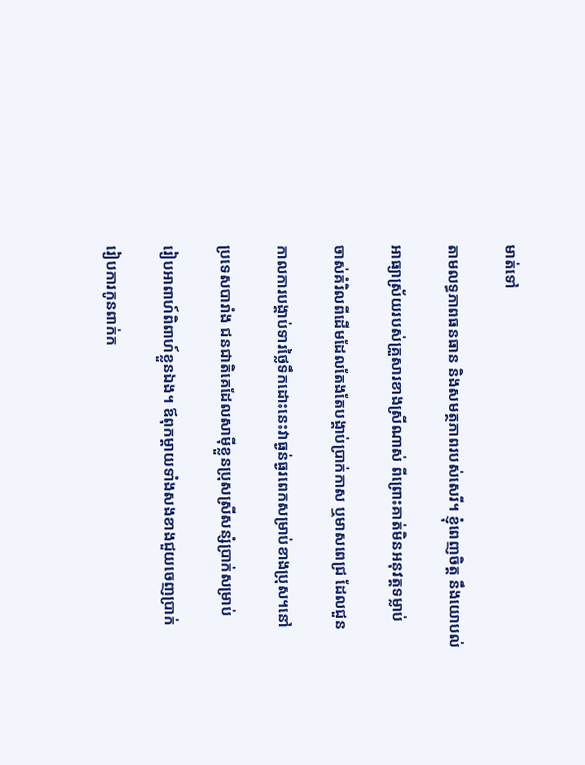មាត់ទៅ

តាមលទ្ធភាពធនធាន និងសមត្ថភាពរបស់សេរី។ ខ្ញុំពេញចិត្ត នឹងយោបល់

អាធ្យាស្រ័យរបស់គ្រួសារខាងស្រីណាស់ ពីព្រោះគាត់មិនអនុវត្តទម្លាប់

ចាស់គំរិលពីដើមដែលតែងតែបង្គាប់ប្រាក់កាស ឬមាសពេជ្រ ដែលជួន

កាលការបង្គាប់ទារថ្លៃទឹកដោះនេះវាធ្ងន់ធ្ងរពេកសម្រាប់ខាងប្រុស។នៅ

ប្រទេសបារាំង ជនជាតិគេដែលសាម៉ីខ្លួនប្រុសស្រីសន្សំប្រាក់សម្រាប់

រៀបអាពាហ៍ពិពាហ៍ខ្លួនឯង។ ឪពុកម្តាយទាំងសងខាងជួយចេញប្រាក់

រៀបការកូនពាក់ក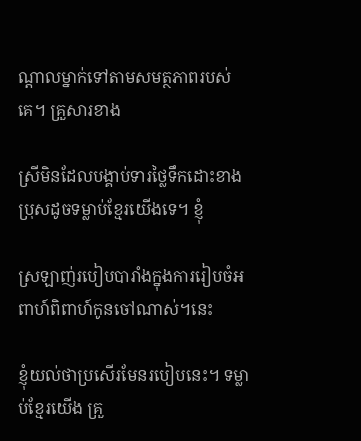ណ្តាលម្នាក់ទៅតាមសមត្ថភាពរបស់គេ។ គ្រួសារខាង

ស្រីមិនដែលបង្គាប់ទារថ្លៃទឹកដោះខាងប្រុសដូចទម្លាប់ខ្មែរយើងទេ។ ខ្ញុំ

ស្រឡាញ់របៀបបារាំងក្នុងការរៀបចំអពាហ៍ពិពាហ៍កូនចៅណាស់។នេះ

ខ្ញុំយល់ថាប្រសើរមែនរបៀបនេះ។ ទម្លាប់ខ្មែរយើង គ្រួ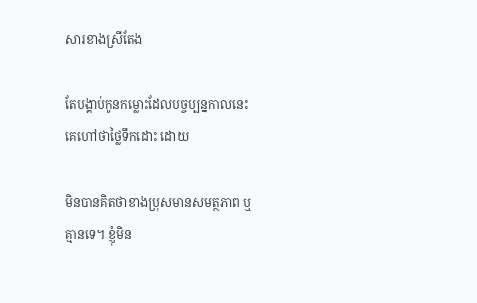សារខាងស្រីតែង

តែបង្គាប់កូនកម្លោះដែលបច្ចប្បន្នកាលនេះគេហៅថាថ្លៃទឹកដោះ ដោយ

មិនបានគិតថាខាងប្រុសមានសមត្ថភាព ឬ គ្មានទេ។ ខ្ញុំមិន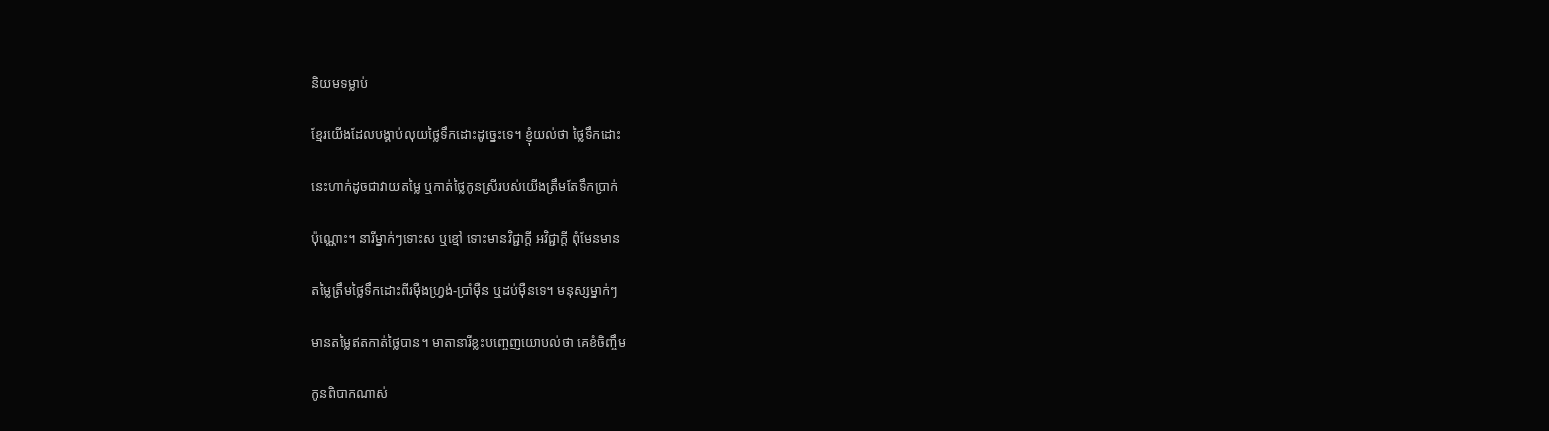និយមទម្លាប់

ខ្មែរយើងដែលបង្គាប់លុយថ្លៃទឹកដោះដូច្នេះទេ។ ខ្ញុំយល់ថា ថ្លៃទឹកដោះ

នេះហាក់ដូចជាវាយតម្លៃ ឬកាត់ថ្លៃកូនស្រីរបស់យើងត្រឹមតែទឹកប្រាក់

ប៉ុណ្ណោះ។ នារីម្នាក់ៗទោះស ឬខ្មៅ ទោះមានវិជ្ជាក្តី អវិជ្ជាក្តី ពុំមែនមាន

តម្លៃត្រឹមថ្លៃទឹកដោះពីរម៉ឺងហ្វ្រង់-ប្រាំម៉ឺន ឬដប់ម៉ឺនទេ។ មនុស្សម្នាក់ៗ

មានតម្លៃឥតកាត់ថ្លៃបាន។ មាតានារីខ្លះបញ្ចេញយោបល់ថា គេខំចិញ្ចឹម

កូនពិបាកណាស់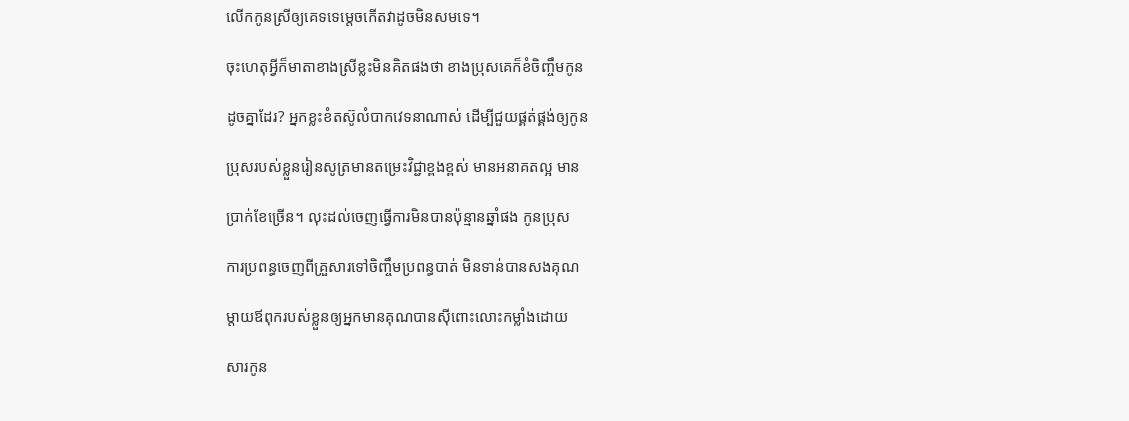លើកកូនស្រីឲ្យគេទទេម្តេចកើតវាដូចមិនសមទេ។

ចុះហេតុអ្វីក៏មាតាខាងស្រីខ្លះមិនគិតផងថា ខាងប្រុសគេក៏ខំចិញ្ចឹមកូន

ដូចគ្នាដែរ? អ្នកខ្លះខំតស៊ូលំបាកវេទនាណាស់ ដើម្បីជួយផ្គត់ផ្គង់ឲ្យកូន

ប្រុសរបស់ខ្លួនរៀនសូត្រមានតម្រេះវិជ្ជាខ្ពងខ្ពស់ មានអនាគតល្អ មាន

ប្រាក់ខែច្រើន។ លុះដល់ចេញធ្វើការមិនបានប៉ុន្មានឆ្នាំផង កូនប្រុស

ការប្រពន្ធចេញពីគ្រួសារទៅចិញ្ចឹមប្រពន្ធបាត់ មិនទាន់បានសងគុណ

ម្តាយឪពុករបស់ខ្លួនឲ្យអ្នកមានគុណបានស៊ីពោះលោះកម្លាំងដោយ

សារកូន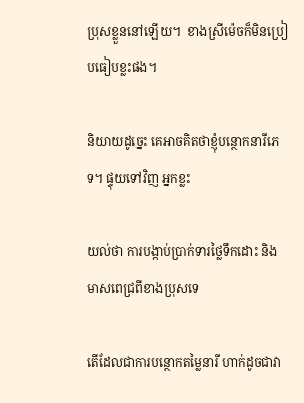ប្រុសខ្លួននៅឡើយ។  ខាងស្រីម៉េចក៏មិនប្រៀបធៀបខ្លះផង។

និយាយដូច្នេះ គេអាចគិតថាខ្ញុំបន្ថោកនារីភេទ។ ផ្ទុយទៅវិញ អ្នកខ្លះ

យល់ថា ការបង្កាប់ប្រាក់ទារថ្លៃទឹកដោះ និងមាសពេជ្រពីខាងប្រុសទេ

តើដែលជាការបន្ថោកតម្លៃនារី ហាក់ដូចជាវា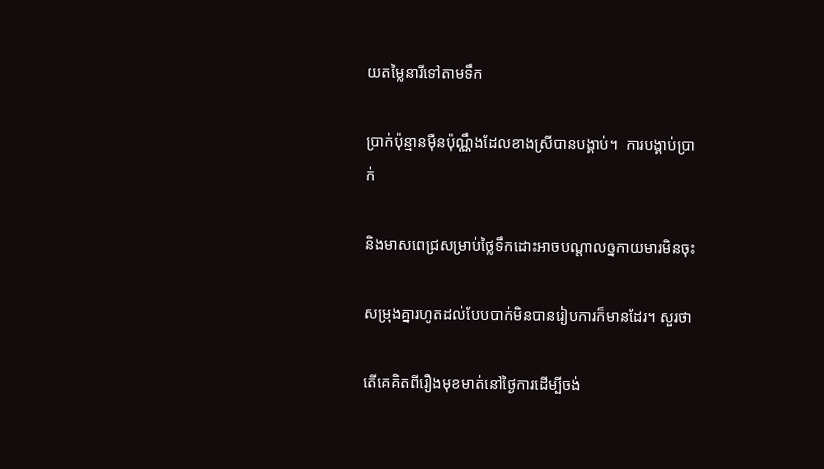យតម្លៃនារីទៅតាមទឹក

ប្រាក់ប៉ុន្មានម៉ឺនប៉ុណ្ណឹងដែលខាងស្រីបានបង្គាប់។  ការបង្គាប់ប្រាក់

និងមាសពេជ្រសម្រាប់ថ្លៃទឹកដោះអាចបណ្តាលឲ្នកាយមារមិនចុះ

សម្រុងគ្នារហូតដល់បែបបាក់មិនបានរៀបការក៏មានដែរ។ សួរថា

តើគេគិតពីរឿងមុខមាត់នៅថ្ងៃការដើម្បីចង់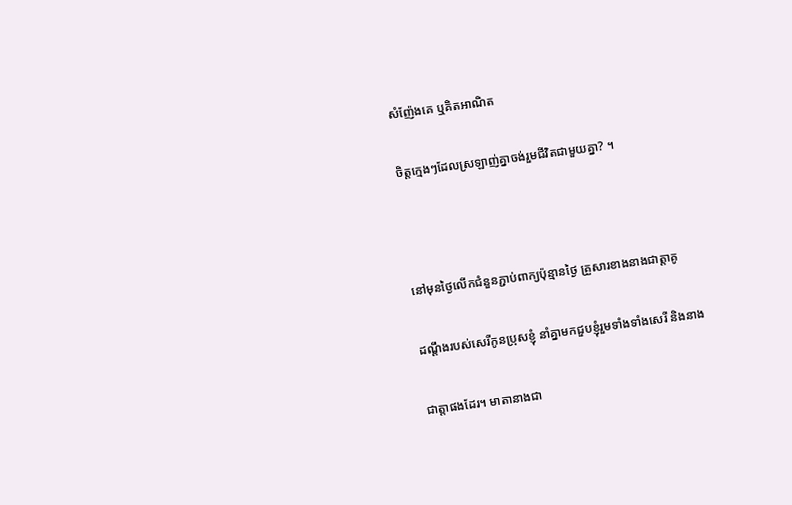សំញ៉ែងគេ ឬគិតអាណិត

ចិត្តក្មេងៗដែលស្រឡាញ់គ្នាចង់រួមជីវិតជាមួយគ្នា? ។



នៅមុនថ្ងៃលើកជំនួនភ្ជាប់ពាក្យប៉ុន្មានថ្ងៃ គ្រួសារខាងនាងជាត្តាគូ

ដណ្តឹងរបស់សេរីកូនប្រុសខ្ញុំ នាំគ្នាមកជួបខ្ញុំរួមទាំងទាំងសេរី និងនាង

ជាត្តាផងដែរ។ មាតានាងជា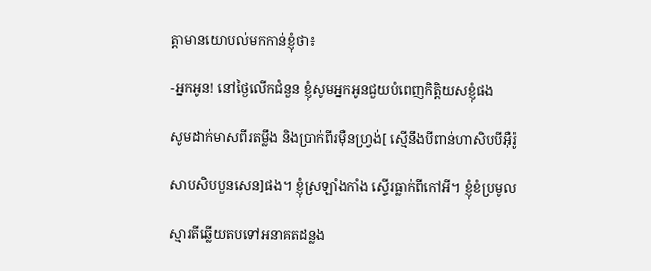ត្តាមានយោបល់មកកាន់ខ្ញុំថា៖

-អ្នកអូន! នៅថ្ងៃលើកជំនួន ខ្ញុំសូមអ្នកអូនជួយបំពេញកិត្តិយសខ្ញុំផង

សូមដាក់មាសពីរតម្លឹង និងប្រាក់ពីរម៉ឺនហ្វ្រង់[ ស្មើនឹងបីពាន់ហាសិបបីអ៊ឺរ៉ូ

សាបសិបបួនសេន]ផង។ ខ្ញុំស្រឡាំងកាំង ស្ទើរធ្លាក់ពីកៅអី។ ខ្ញុំខំប្រមូល

ស្មារតីឆ្លើយតបទៅអនាគតដន្លង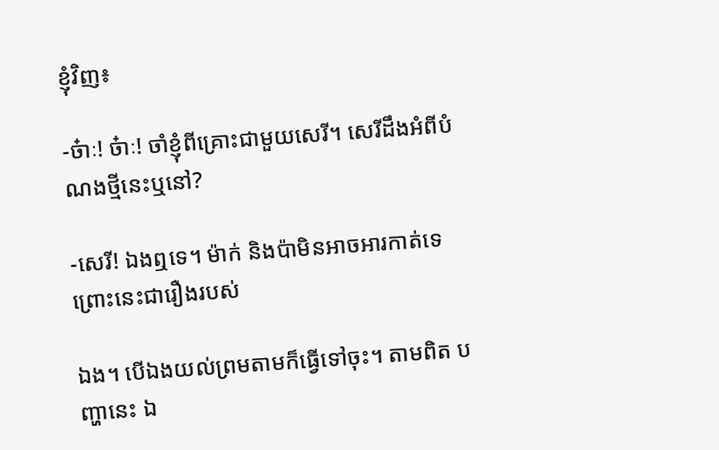ខ្ញុំវិញ៖

-ច៎ាៈ! ច៎ាៈ! ចាំខ្ញុំពីគ្រោះជាមួយសេរី។ សេរីដឹងអំពីបំណងថ្មីនេះឬនៅ?

-សេរី! ឯងឮទេ។ ម៉ាក់ និងប៉ាមិនអាចអារកាត់ទេ ព្រោះនេះជារឿងរបស់

ឯង។ បើឯងយល់ព្រមតាមក៏ធ្វើទៅចុះ។ តាមពិត បញ្ហានេះ ឯ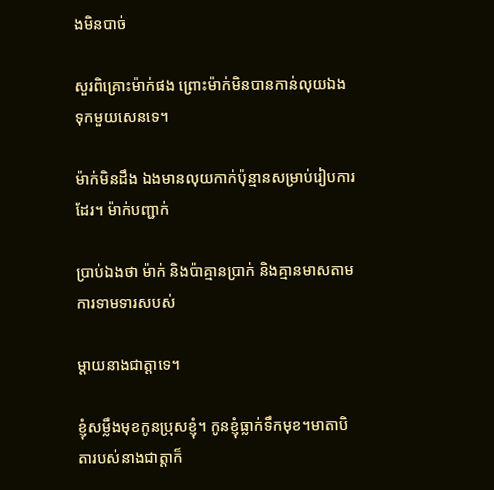ងមិនបាច់

សួរពិគ្រោះម៉ាក់ផង ព្រោះម៉ាក់មិនបានកាន់លុយឯងទុកមួយសេនទេ។

ម៉ាក់មិនដឹង ឯងមានលុយកាក់ប៉ុន្មានសម្រាប់រៀបការដែរ។ ម៉ាក់បញ្ជាក់

ប្រាប់ឯងថា ម៉ាក់ និងប៉ាគ្មានប្រាក់ និងគ្មានមាសតាមការទាមទារសបស់

ម្តាយនាងជាត្តាទេ។

ខ្ញុំសម្លឹងមុខកូនប្រុសខ្ញុំ។ កូនខ្ញុំធ្លាក់ទឹកមុខ។មាតាបិតារបស់នាងជាត្តាក៏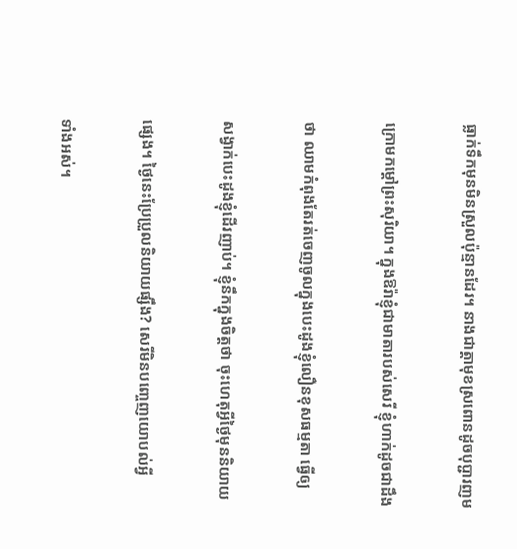ធ្លាក់ទឹកមុនមិនស្រួលប៉ុន្មានដែរ។ នាងជាត្តាមុខស្រពោនដូចបុប្ជារញម

ក្រោមកម្តៅព្រះសុរិយា។ ក្នុងឱរ៉ាខ្ញុំជាមាតារបស់សេរី ខ្ញុំហាក់ដូចជាដឹង

ថា ឈាមកំពុងតែរត់ចេញចូលក្នុងបេះដូងខ្ញុំលឿនខុសធម្មតា ធ្វើឲ្យ

សង្វាក់បេះដូងខ្ញុំដើរញាប់។ ខ្ញុំនឹកក្នុងចិត្តថា ចុះហេតុអ្វីថ្ងៃមុននិយាយ

ផ្សេង។ ថ្ងៃនេះប្រែប្រួលនិយាយផ្សឹង? សេរីមិនបញ្ចេញយោបល់អ្វី

ទាំងអស់។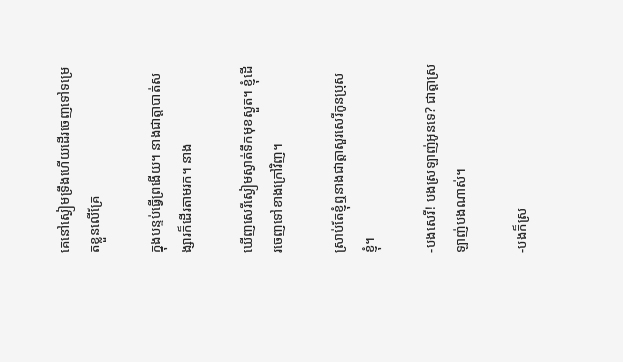គេនៅស្ងៀមទ្រឹងហើយដើរចេញទៅទម្រេតខ្លួនលើគ្រែ

ក្នុងបន្ទប់ធ្វើព្រងើយ។ នាងជាត្តាបាត់សង្សារក៏ដើរតាមរក។ នាង

ឃើញសេរីស្ងៀមស្ងាត់ទឹកមុខស្ងួត។ ខ្ញុំដើរចេញទៅខាងក្រៅវិញ។

ស្រាប់តែខ្ញុំឮនាងជាត្តាសួរសេរីកូនប្រុសខ្ញុំ។

-បងសេរី! បងស្រឡាញ់អូនទេ? ជាត្តាស្រឡាញ់បងណាស់។

-បងក៏ស្រ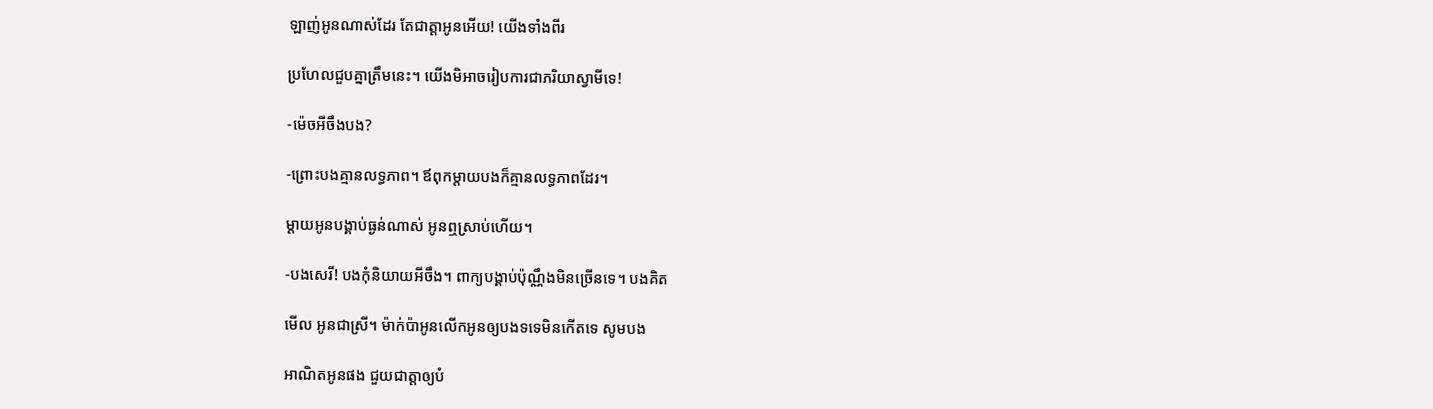ឡាញ់អូនណាស់ដែរ តែជាត្តាអូនអើយ! យើងទាំងពីរ

ប្រហែលជួបគ្នាត្រឹមនេះ។ យើងមិអាចរៀបការជាភរិយាស្វាមីទេ!

-ម៉េចអីចឹងបង?

-ព្រោះបងគ្មានលទ្ធភាព។ ឪពុកម្តាយបងក៏គ្មានលទ្ធភាពដែរ។

ម្តាយអូនបង្គាប់ធ្ងន់ណាស់ អូនឮស្រាប់ហើយ។

-បងសេរី! បងកុំនិយាយអីចឹង។ ពាក្យបង្គាប់ប៉ុណ្ណឹងមិនច្រើនទេ។ បងគិត

មើល អូនជាស្រី។ ម៉ាក់ប៉ាអូនលើកអូនឲ្យបងទទេមិនកើតទេ សូមបង

អាណិតអូនផង ជួយជាត្តាឲ្យបំ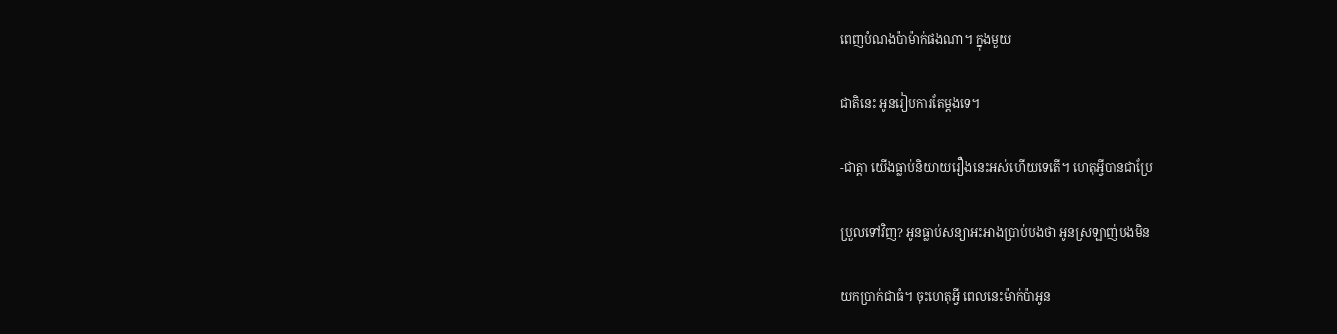ពេញបំណងប៉ាម៉ាក់ផងណា។ ក្នុងមួយ

ជាតិនេះ អូនរៀបការតែម្តងទេ។

-ជាត្តា យើងធ្លាប់និយាយរឿងនេះអស់ហើយទេតើ។ ហេតុអ្វីបានជាប្រែ

ប្រួលទៅវិញ? អូនធ្លាប់សន្យាអះអាងប្រាប់បងថា អូនស្រឡាញ់បងមិន

យកប្រាក់ជាធំ។ ចុះហេតុអ្វី ពេលនេះម៉ាក់ប៉ាអូន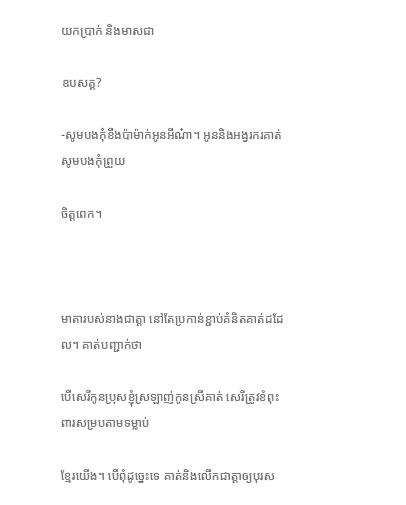យកប្រាក់ និងមាសជា

ឧបសគ្គ?

-សូមបងកុំខឹងប៉ាម៉ាក់អូនអីណ៎ា។ អូននិងអង្វរករគាត់ សូមបងកុំព្រួយ

ចិត្តពេក។



មាតារបស់នាងជាត្តា នៅតែប្រកាន់ខ្ជាប់គំនិតគាត់ដដែល។ គាត់បញ្ជាក់ថា

បើសេរីកូនប្រុសខ្ញុំស្រឡាញ់កូនស្រីគាត់ សេរីត្រូវខំពុះពារសម្របតាមទម្លាប់

ខ្មែរយើង។ បើពុំដូច្នេះទេ គាត់និងលើកជាត្តាឲ្យបុរស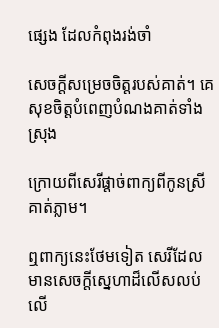ផ្សេង ដែលកំពុងរង់ចាំ

សេចក្តីសម្រេចចិត្តរបស់គាត់។ គេសុខចិត្តបំពេញបំណងគាត់ទាំងស្រុង

ក្រោយពីសេរីផ្តាច់ពាក្យពីកូនស្រីគាត់ភ្លាម។

ឮពាក្យនេះថែមទៀត សេរីដែលមានសេចក្តីស្នេហាដ៏លើសលប់លើ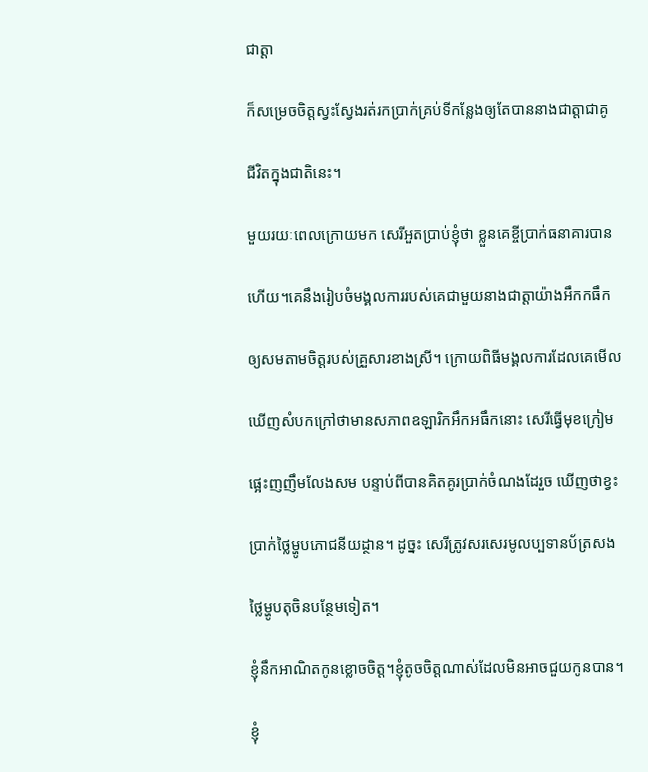ជាត្តា

ក៏សម្រេចចិត្តស្វះស្វែងរត់រកប្រាក់គ្រប់ទីកន្លែងឲ្យតែបាននាងជាត្តាជាគូ

ជីវិតក្នុងជាតិនេះ។

មួយរយៈពេលក្រោយមក សេរីអួតប្រាប់ខ្ញុំថា ខ្លួនគេខ្ចីប្រាក់ធនាគារបាន

ហើយ។គេនឹងរៀបចំមង្គលការរបស់គេជាមួយនាងជាត្តាយ៉ាងអឹកកធឹក

ឲ្យសមតាមចិត្តរបស់គ្រួសារខាងស្រី។ ក្រោយពិធីមង្គលការដែលគេមើល

ឃើញសំបកក្រៅថាមានសភាពឧឡារិកអឹកអធឹកនោះ សេរីធ្វើមុខក្រៀម

ផ្អេះញញឹមលែងសម បន្ទាប់ពីបានគិតគូរប្រាក់ចំណងដែរួច ឃើញថាខ្វះ

ប្រាក់ថ្លៃម្ហូបភោជនីយដ្ថាន។ ដូច្នះ សេរីត្រូវសរសេរមូលប្បទានប័ត្រសង

ថ្លៃម្ហូបតុចិនបន្ថែមទៀត។

ខ្ញុំនឹកអាណិតកូនខ្លោចចិត្ត។ខ្ញុំតូចចិត្តណាស់ដែលមិនអាចជួយកូនបាន។

ខ្ញុំ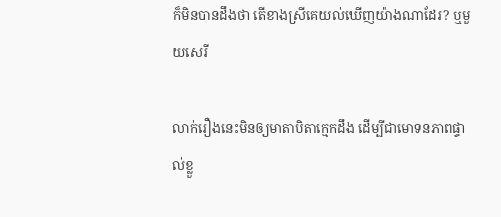ក៏មិនបានដឹងថា តើខាងស្រីគេយល់ឃើញយ៉ាងណាដែរ? ឬមួយសេរី

លាក់រឿងនេះមិនឲ្យមាតាបិតាក្មេកដឹង ដើម្បីជាមោទនភាពផ្ទាល់ខ្លួ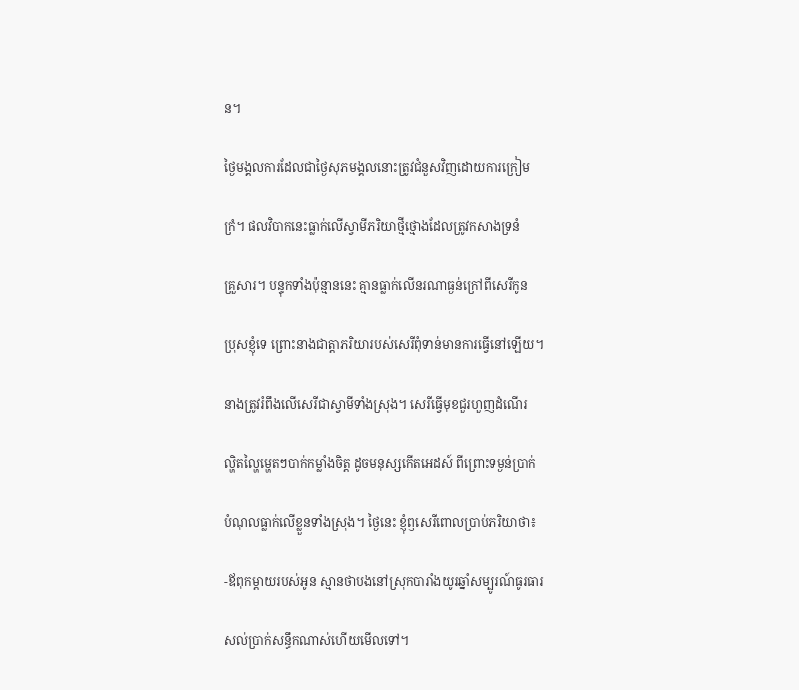ន។

ថ្ងៃមង្គលការដែលជាថ្ងៃសុភមង្គលនោះត្រូវជំនួសវិញដោយការក្រៀម

ក្រំ។ ផលវិបាកនេះធ្លាក់លើស្វាមីភរិយាថ្មីថ្មោងដែលត្រូវកសាងទ្រនំ

គ្រួសារ។ បន្ទុកទាំងប៉ុន្មាននេះ គ្មានធ្លាក់លើនរណាធ្ងន់ក្រៅពីសេរីកូន

ប្រុសខ្ញុំទេ ព្រោះនាងជាត្តាភរិយារបស់សេរីពុំទាន់មានការធ្វើនៅឡើយ។

នាងត្រូវរំពឹងលើសេរីជាស្វាមីទាំងស្រុង។ សេរីធ្វើមុខជួរហួញដំណើរ

ល្ហិតល្ហៃម្ហេតៗបាក់កម្លាំងចិត្ត ដូចមនុស្សកើតអេដស៍ ពីព្រោះទម្ងន់ប្រាក់

បំណុលធ្លាក់លើខ្លួនទាំងស្រុង។ ថ្ងៃនេះ ខ្ញុំឭសេរីពោលប្រាប់ភរិយាថា៖

-ឪពុកម្តាយរបស់អូន ស្មានថាបងនៅស្រុកបារាំងយូរឆ្នាំសម្បូរណ៍ធូរធារ

សល់ប្រាក់សន្ធឹកណាស់ហើយមើលទៅ។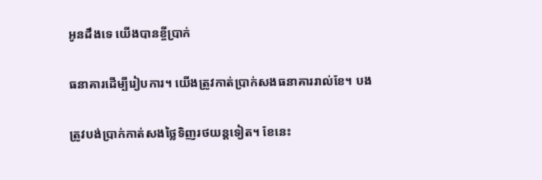អូនដឹងទេ យើងបានខ្ចីប្រាក់

ធនាគារដើម្បីរៀបការ។ យើងត្រូវកាត់ប្រាក់សងធនាគាររាល់ខែ។ បង

ត្រូវបង់ប្រាក់កាត់សងថ្លៃទិញរថយន្តទៀត។ ខែនេះ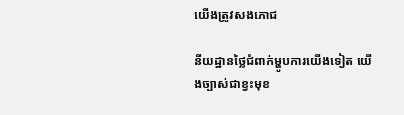យើងត្រូវសងភោជ

នីយដ្ឋានថ្លៃជំពាក់ម្ហូបការយើងទៀត យើងច្បាស់ជាខ្វះមុខ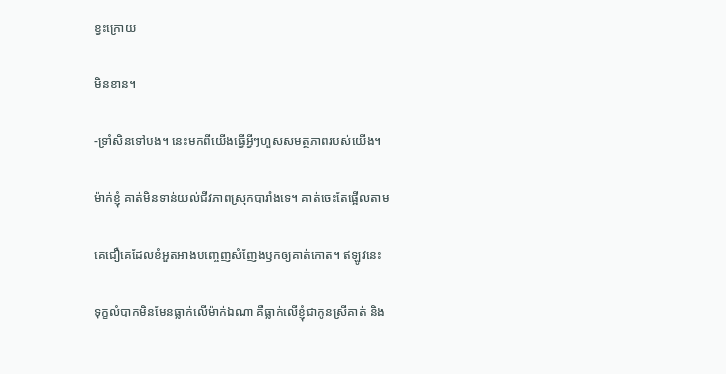ខ្វះក្រោយ

មិនខាន។

-ទ្រាំសិនទៅបង។ នេះមកពីយើងធ្វើអ្វីៗហួសសមត្ថភាពរបស់យើង។

ម៉ាក់ខ្ញុំ គាត់មិនទាន់យល់ជីវភាពស្រុកបារាំងទេ។ គាត់ចេះតែផ្អើលតាម

គេជឿគេដែលខំអួតអាងបញ្ចេញសំញែងឫកឲ្យគាត់កោត។ ឥឡូវនេះ

ទុក្ខលំបាកមិនមែនធ្លាក់លើម៉ាក់ឯណា គឺធ្លាក់លើខ្ញុំជាកូនស្រីគាត់ និង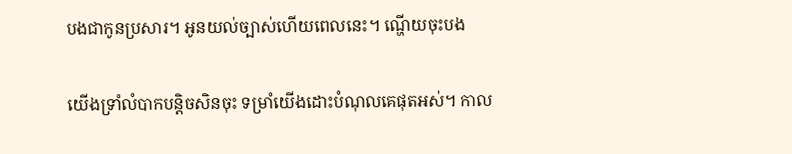បងជាកូនប្រសារ។ អូនយល់ច្បាស់ហើយពេលនេះ។ ណ្ហើយចុះបង

យើងទ្រាំលំបាកបន្តិចសិនចុះ ទម្រាំយើងដោះបំណុលគេផុតអស់។ កាល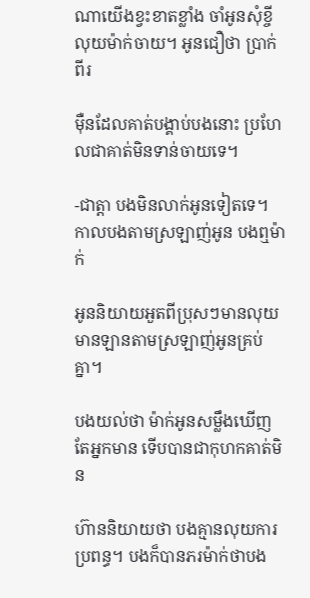ណាយើងខ្វះខាតខ្លាំង ចាំអូនសុំខ្ចីលុយម៉ាក់ចាយ។ អូនជឿថា ប្រាក់ពីរ

ម៉ឺនដែលគាត់បង្គាប់បងនោះ ប្រហែលជាគាត់មិនទាន់ចាយទេ។

-ជាត្តា បងមិនលាក់អូនទៀតទេ។ កាលបងតាមស្រឡាញ់អូន បងឮម៉ាក់

អូននិយាយអួតពីប្រុសៗមានលុយ មានឡានតាមស្រឡាញ់អូនគ្រប់គ្នា។

បងយល់ថា ម៉ាក់អូនសម្លឹងឃើញតែអ្នកមាន ទើបបានជាកុហកគាត់មិន

ហ៊ាននិយាយថា បងគ្មានលុយការប្រពន្ធ។ បងក៏បានភរម៉ាក់ថាបង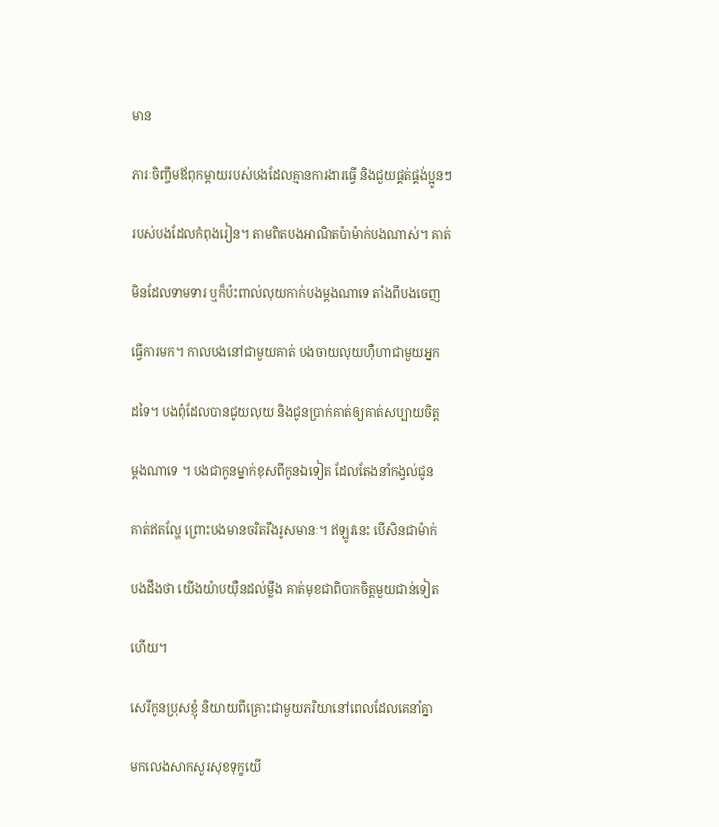មាន

ភារៈចិញ្ចឹមឪពុកម្តាយរបស់បងដែលគ្មានការងារធ្វើ និងជួយផ្គត់ផ្គង់ប្អូនៗ

របស់បងដែលកំពុងរៀន។ តាមពិតបងអាណិតប៉ាម៉ាក់បងណាស់។ គាត់

មិនដែលទាមទារ ឬក៏ប៉ះពាល់លុយកាក់បងម្តងណាទេ តាំងពីបងចេញ

ធ្វើការមក។ កាលបងនៅជាមួយគាត់ បងចាយលុយហ៊ឺហាជាមួយអ្នក

ដទៃ។ បងពុំដែលបានជូយលុយ និងជូនប្រាក់គាត់ឲ្យគាត់សប្បាយចិត្ត

ម្តងណាទេ ។ បងជាកូនម្នាក់ខុសពីកូនឯទៀត ដែលតែងនាំកង្វល់ជូន

គាត់ឥតល្ហែ ព្រោះបងមានចរិតរឹងរូសមានៈ។ ឥឡូវនេះ បើសិនជាម៉ាក់

បងដឹងថា យើងយ៉ាបយ៉ឺនដល់ម្លឹង គាត់មុខជាពិបាកចិត្តមួយជាន់ទៀត

ហើយ។

សេរីកូនប្រុសខ្ញុំ និយាយពីគ្រោះជាមួយភរិយានៅពេលដែលគេនាំគ្នា

មកលេងសាកសួរសុខទុក្ខយើ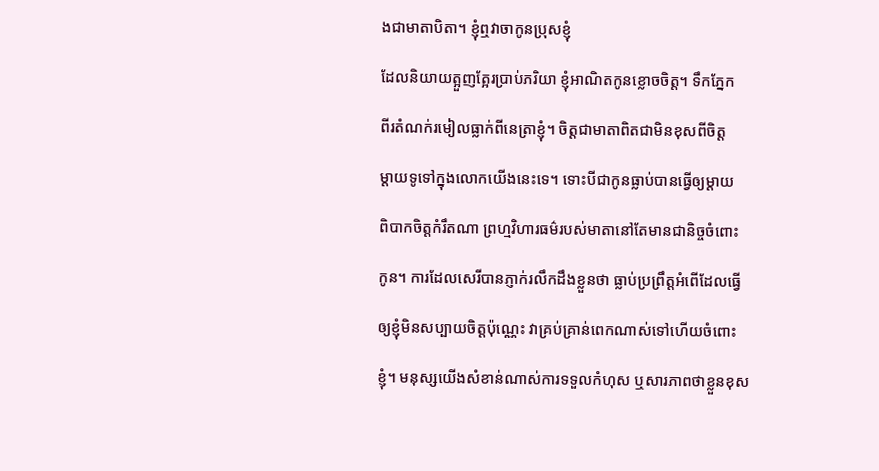ងជាមាតាបិតា។ ខ្ញុំឮវាចាកូនប្រុសខ្ញុំ

ដែលនិយាយត្អួញត្អែរប្រាប់ភរិយា ខ្ញុំអាណិតកូនខ្លោចចិត្ត។ ទឹកភ្នែក

ពីរតំណក់រមៀលធ្លាក់ពីនេត្រាខ្ញុំ។ ចិត្តជាមាតាពិតជាមិនខុសពីចិត្ត

ម្តាយទូទៅក្នុងលោកយើងនេះទេ។ ទោះបីជាកូនធ្លាប់បានធ្វើឲ្យម្តាយ

ពិបាកចិត្តកំរឹតណា ព្រហ្មវិហារធម៌របស់មាតានៅតែមានជានិច្ចចំពោះ

កូន។ ការដែលសេរីបានភ្ញាក់រលឹកដឹងខ្លួនថា ធ្លាប់ប្រព្រឹត្តអំពើដែលធ្វើ

ឲ្យខ្ញុំមិនសប្បាយចិត្តប៉ុណ្ណេះ វាគ្រប់គ្រាន់ពេកណាស់ទៅហើយចំពោះ

ខ្ញុំ។ មនុស្សយើងសំខាន់ណាស់ការទទួលកំហុស ឬសារភាពថាខ្លួនខុស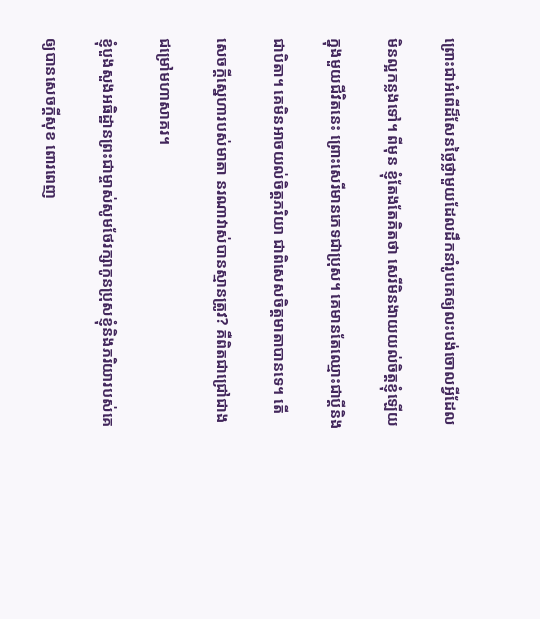ព្រោះជាអំពើដ៏សែនថ្លៃថ្លាមួយដែលដឹកនាំរូបគេឲ្យលះបង់ចោលអ្វីដែល

មិនល្អកន្លងទៅ។ ពីមុន ខ្ញុំតែងតែគិតថា សេរីមិនងាយយល់ចិត្តខ្ញុំឡើយ

ក្នុងមួយជីវិតនេះ ព្រោះសេរីមានភេទជាប្រុស។ គេមានតែឈ្មោះជាប្តីនិង

ជាបិតា។ គេមិនអាចយល់ចិត្តភរិយា ជាពិសេសចិត្តមាតាបានទេ។ តើ

សេចក្តីស្នេហារបស់មាតា នរណាវាស់បានស្មានត្រូវ? គឺពិតជាជ្រៅជាង

ជម្រៅមហាសាគរ។

ខ្ញុំបួងសួងអធិដ្ឋានព្រះជាម្ចាស់សូមថែរក្សាកូនប្រុសខ្ញុំនិងភរិយារបស់គេ

ឲ្យបានសេចក្តីសុខ ពោរពេញ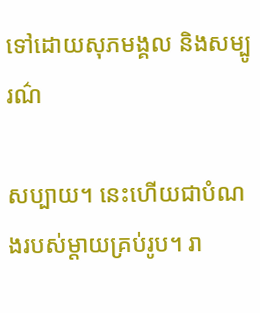ទៅដោយសុភមង្គល និងសម្បូរណ៌

សប្បាយ។ នេះហើយជាបំណងរបស់ម្តាយគ្រប់រូប។ រា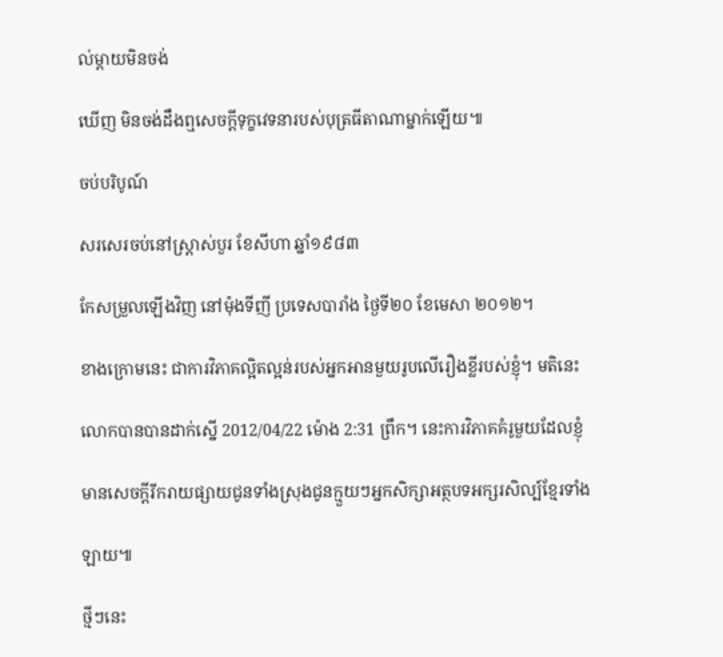ល់ម្តាយមិនចង់

ឃើញ មិនចង់ដឹងឮសេចក្តីទុក្ខវេទនារបស់បុត្រធីតាណាម្នាក់ឡើយ៕

ចប់បរិបូណ៍

សរសេរចប់នៅស្រ្តាស់បួរ ខែសីហា ឆ្នាំ១៩៨៣

កែសម្រួលឡើងវិញ នៅម៉ុងទីញី ប្រទេសបារាំង ថ្ងៃទី២០ ខែមេសា ២០១២។

ខាងក្រោមនេះ ជាការវិភាគល្អិតល្អន់របស់អ្នកអានមួយរូបលើរឿងខ្លីរបស់ខ្ញុំ។ មតិនេះ

លោកបានបានដាក់ស្នើ 2012/04/22 ម៉ោង 2:31 ព្រឹក។ នេះការវិភាគគំរូមួយដែលខ្ញុំ

មានសេចក្តីរីករាយផ្សាយជូនទាំងស្រុងជូនក្មួយៗអ្នកសិក្សាអត្ថបទអក្សរសិល្ប៍ខ្មែរទាំង

ឡាយ៕

ថ្មីៗនេះ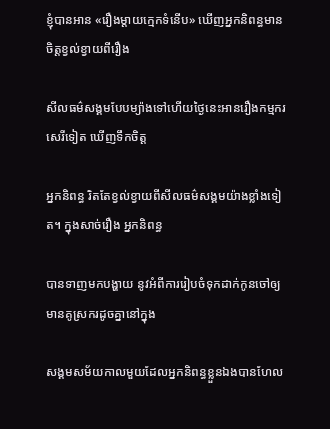ខ្ញុំបានអាន «រឿងម្ដាយក្មេកទំនើប» ឃើញអ្នកនិពន្ធមានចិត្ដខ្វល់ខ្វាយពីរឿង

សីលធម៌សង្គមបែបម្យ៉ាងទៅហើយថ្ងៃនេះអានរឿងកម្មករសេរីទៀត ឃើញទឹកចិត្ដ

អ្នកនិពន្ធ រិតតែខ្វល់ខ្វាយពីសីលធម៌សង្គមយ៉ាងខ្លាំងទៀត។ ក្នុងសាច់រឿង អ្នកនិពន្ធ

បានទាញមកបង្ហាយ នូវអំពីការរៀបចំទុកដាក់កូនចៅឲ្យមានគូស្រករដូចគ្នានៅក្នុង

សង្គមសម័យកាលមួយដែលអ្នកនិពន្ធខ្លួនឯងបានហែល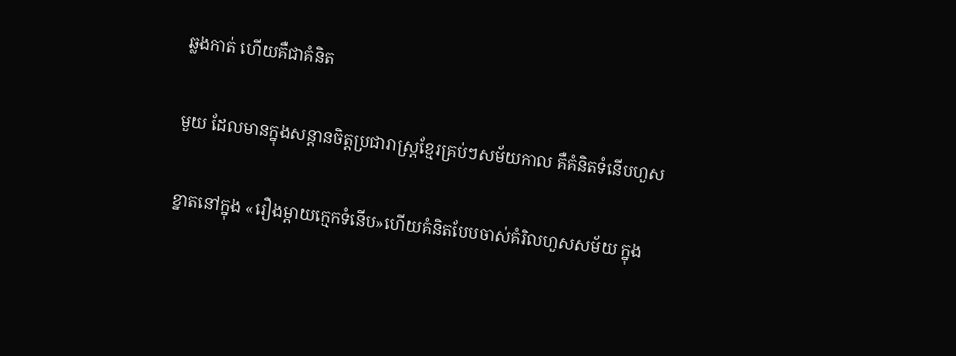ឆ្លងកាត់ ហើយគឺជាគំនិត

មួយ ដែលមានក្នុងសន្ដានចិត្ដប្រជារាស្រ្ដខ្មែរគ្រប់ៗសម័យកាល គឺគំនិតទំនើបហួស

ខ្នាតនៅក្នុង «រឿងម្ដាយក្មេកទំនើប»ហើយគំនិតបែបចាស់គំរិលហួសសម័យ ក្នុង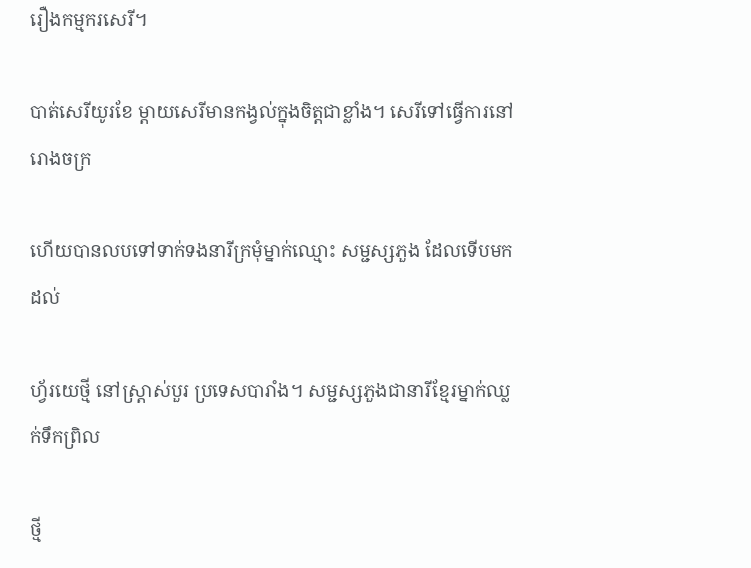រឿងកម្មករសេរី។

បាត់សេរីយូរខែ ម្ដាយសេរីមានកង្វល់ក្នុងចិត្ដជាខ្លាំង។ សេរីទៅធ្វើការនៅរោងចក្រ

ហើយបានលបទៅទាក់ទងនារីក្រមុំម្នាក់ឈ្មោះ សម្ជស្សភួង ដែលទើបមកដល់

ហ្វ័រយេថ្មី នៅស្រ្តាស់បួរ ប្រទេសបារាំង។ សម្ជស្សភួងជានារីខ្មែរម្នាក់ឈ្លក់ទឹកព្រិល

ថ្មី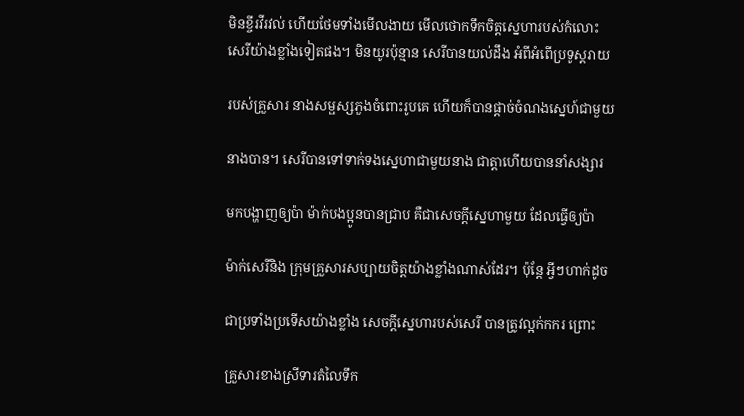មិនខ្ចីរវីរវល់ ហើយថែមទាំងមើលងាយ មើលថោកទឹកចិត្ដស្នេហារបស់កំលោះ
សេរីយ៉ាងខ្លាំងទៀតផង។ មិនយូរប៉ុន្មាន សេរីបានយល់ដឹង អំពីអំពើប្រទូស្ដរាយ

របស់គ្រួសារ នាងសម្ផស្សភួងចំពោះរូបគេ ហើយក៏បានផ្ដាច់ចំណងស្នេហ៍ជាមួយ

នាងបាន។ សេរីបានទៅទាក់ទងស្នេហាជាមួយនាង ជាត្ដាហើយបាននាំសង្សារ

មកបង្ហាញឲ្យប៉ា ម៉ាក់បងប្អូនបានជ្រាប គឺជាសេចក្ដីស្នេហាមួយ ដែលធ្វើឲ្យប៉ា

ម៉ាក់សេរីនិង ក្រុមគ្រួសារសប្បាយចិត្ដយ៉ាងខ្លាំងណាស់ដែរ។ ប៉ុន្ដែ អ្វីៗហាក់ដូច

ជាប្រទាំងប្រទើសយ៉ាងខ្លាំង សេចក្ដីស្នេហារបស់សេរី បានត្រូវល្អក់កករ ព្រោះ

គ្រួសារខាងស្រីទារតំលៃទឹក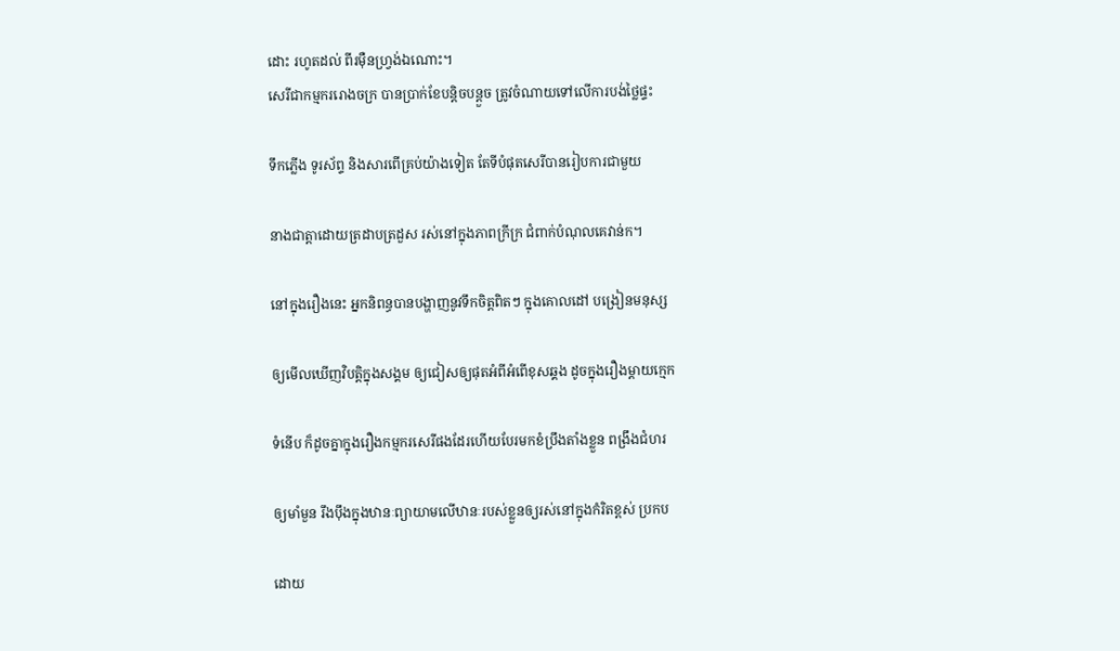ដោះ រហូតដល់ ពីរម៉ឺនហ្វ្រង់ឯណោះ។
សេរីជាកម្មកររោងចក្រ បានប្រាក់ខែបន្ដិចបន្ដួច ត្រូវចំណាយទៅលើការបង់ថ្លៃផ្ទះ

ទឹកភ្លើង ទូរស័ព្ទ និងសារពើគ្រប់យ៉ាងទៀត តែទីបំផុតសេរីបានរៀបការជាមួយ

នាងជាត្ដាដោយត្រដាបត្រដួស រស់នៅក្នុងភាពក្រីក្រ ជំពាក់បំណុលគេវាន់ក។

នៅក្នុងរឿងនេះ អ្នកនិពន្ធបានបង្ហាញនូវទឹកចិត្ដពិតៗ ក្នុងគោលដៅ បង្រៀនមនុស្ស

ឲ្យមើលឃើញវិបត្តិក្នុងសង្គម ឲ្យជៀសឲ្យផុតអំពីអំពើខុសឆ្គង ដូចក្នុងរឿងម្ដាយក្មេក

ទំនើប ក៏ដូចគ្នាក្នុងរឿងកម្មករសេរីផងដែរហើយបែរមកខំប្រឹងតាំងខ្លួន ពង្រឹងជំហរ

ឲ្យមាំមួន រឹងប៉ឹងក្នុងឋានៈព្យាយាមលើឋានៈរបស់ខ្លួនឲ្យរស់នៅក្នុងកំរិតខ្ពស់ ប្រកប

ដោយ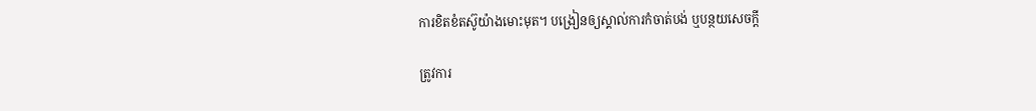ការខិតខំតស៊ូយ៉ាងមោះមុត។ បង្រៀនឲ្យស្គាល់ការកំចាត់បង់ ឬបន្ថយសេចក្ដី

ត្រូវការ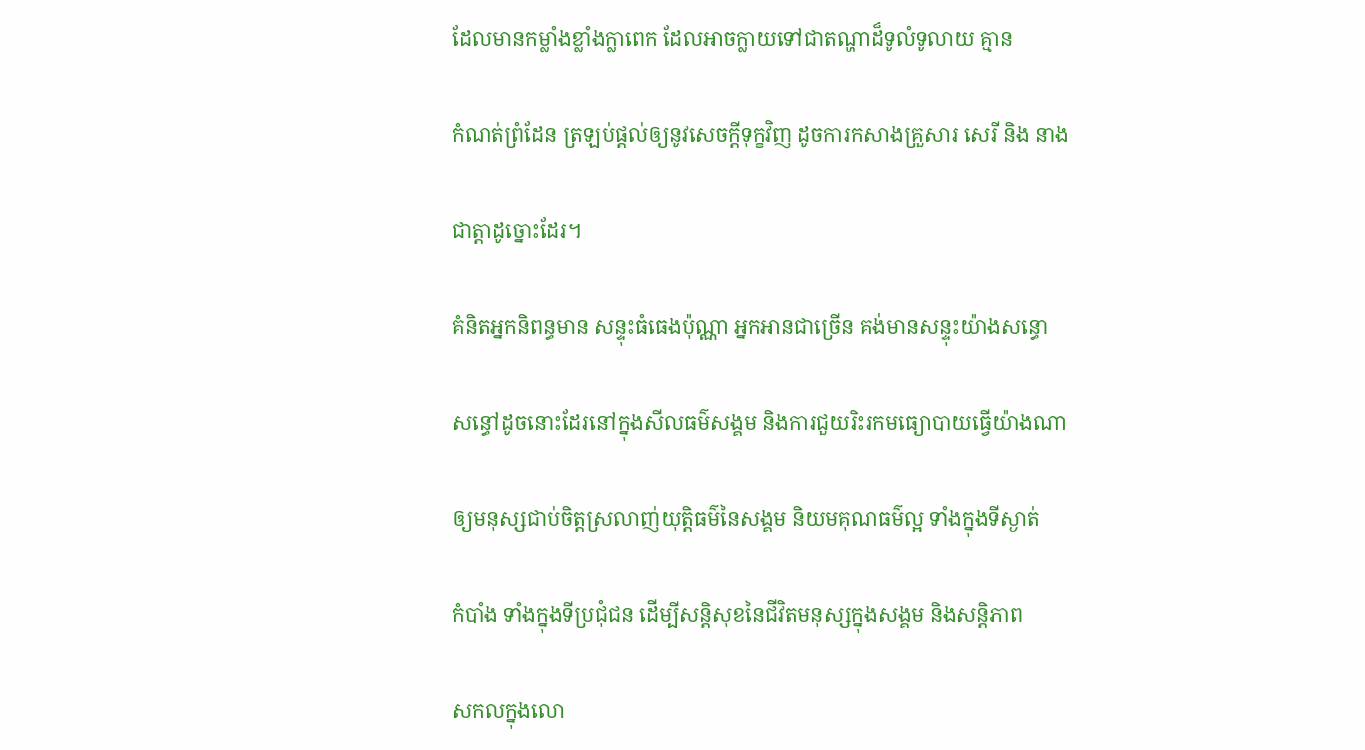ដែលមានកម្លាំងខ្លាំងក្លាពេក ដែលអាចក្លាយទៅជាតណ្ហាដ៏ទូលំទូលាយ គ្មាន

កំណត់ព្រំដែន ត្រឡប់ផ្ដល់ឲ្យនូវសេចក្ដីទុក្ខវិញ ដូចការកសាងគ្រួសារ សេរី និង នាង

ជាត្ដាដូច្នោះដែរ។

គំនិតអ្នកនិពន្ធមាន សន្ទុះធំធេងប៉ុណ្ណា អ្នកអានជាច្រើន គង់មានសន្ទុះយ៉ាងសន្ធោ

សន្ធៅដូចនោះដែរនៅក្នុងសីលធម៌សង្គម និងការជួយរិះរកមធ្យោបាយធ្វើយ៉ាងណា

ឲ្យមនុស្សជាប់ចិត្ដស្រលាញ់យុត្ដិធម៌នៃសង្គម និយមគុណធម៌ល្អ ទាំងក្នុងទីស្ងាត់

កំបាំង ទាំងក្នុងទីប្រជុំជន ដើម្បីសន្ដិសុខនៃជីវិតមនុស្សក្នុងសង្គម និងសន្ដិភាព

សកលក្នុងលោ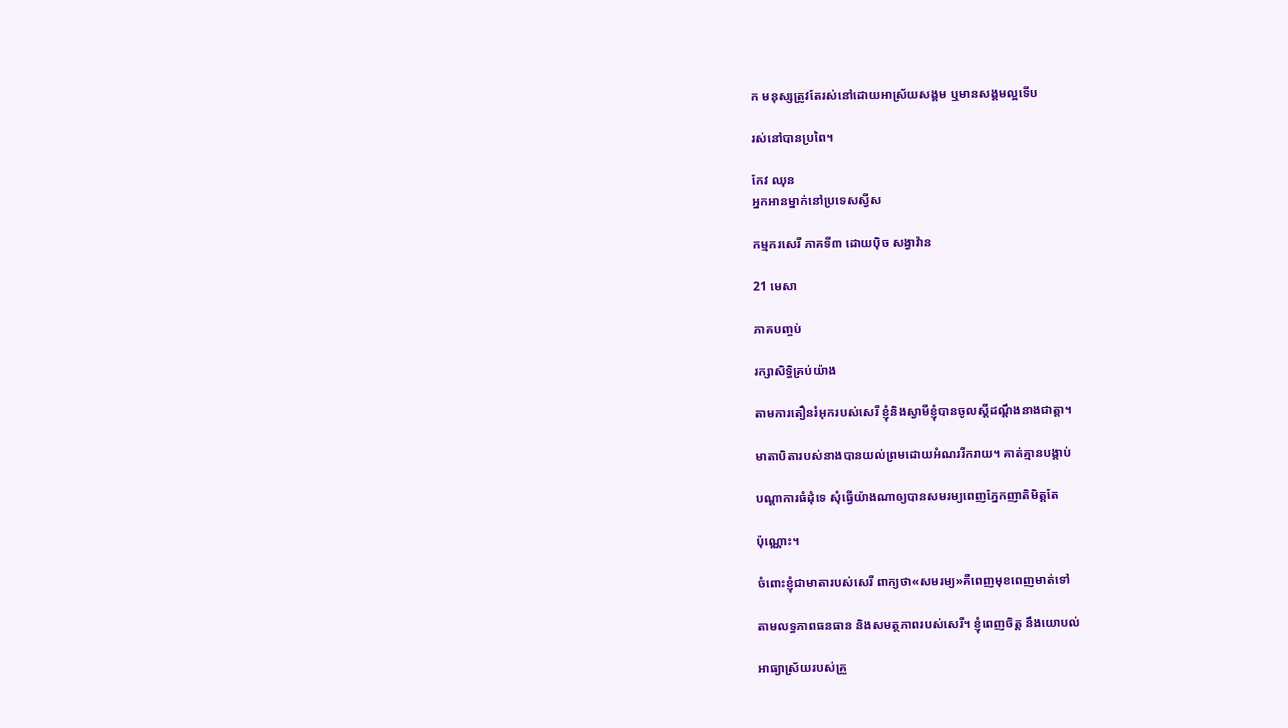ក មនុស្សត្រូវតែរស់នៅដោយអាស្រ័យសង្គម ឬមានសង្គមល្អទើប

រស់នៅបានប្រពៃ។

កែវ ឈុន
អ្នកអានម្នាក់នៅប្រទេសស្វីស

កម្មករសេរី ភាគទី៣ ដោយប៉ិច សង្វាវ៉ាន

21 មេសា

ភាគបញ្ចប់

រក្សាសិទ្ធិគ្រប់យ៉ាង

តាមការតឿនរំអុករបស់សេរី ខ្ញុំនិងស្វាមីខ្ញុំបានចូលស្តីដណ្តឹងនាងជាត្តា។

មាតាបិតារបស់នាងបានយល់ព្រមដោយអំណររីករាយ។ គាត់គ្មានបង្គាប់

បណ្តាការធំដុំទេ សុំធ្វើយ៉ាងណាឲ្យបានសមរម្យពេញភ្នែកញាតិមិត្តតែ

ប៉ុណ្ណោះ។

ចំពោះខ្ញុំជាមាតារបស់សេរី ពាក្យថា«សមរម្យ»គឺពេញមុខពេញមាត់ទៅ

តាមលទ្ធភាពធនធាន និងសមត្ថភាពរបស់សេរី។ ខ្ញុំពេញចិត្ត នឹងយោបល់

អាធ្យាស្រ័យរបស់គ្រួ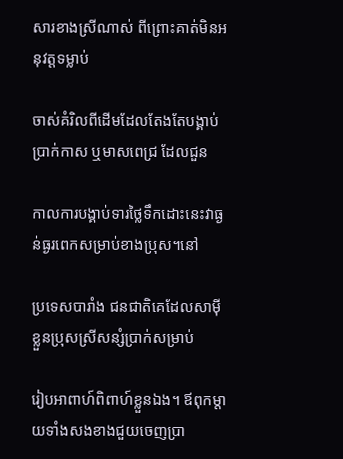សារខាងស្រីណាស់ ពីព្រោះគាត់មិនអនុវត្តទម្លាប់

ចាស់គំរិលពីដើមដែលតែងតែបង្គាប់ប្រាក់កាស ឬមាសពេជ្រ ដែលជួន

កាលការបង្គាប់ទារថ្លៃទឹកដោះនេះវាធ្ងន់ធ្ងរពេកសម្រាប់ខាងប្រុស។នៅ

ប្រទេសបារាំង ជនជាតិគេដែលសាម៉ីខ្លួនប្រុសស្រីសន្សំប្រាក់សម្រាប់

រៀបអាពាហ៍ពិពាហ៍ខ្លួនឯង។ ឪពុកម្តាយទាំងសងខាងជួយចេញប្រា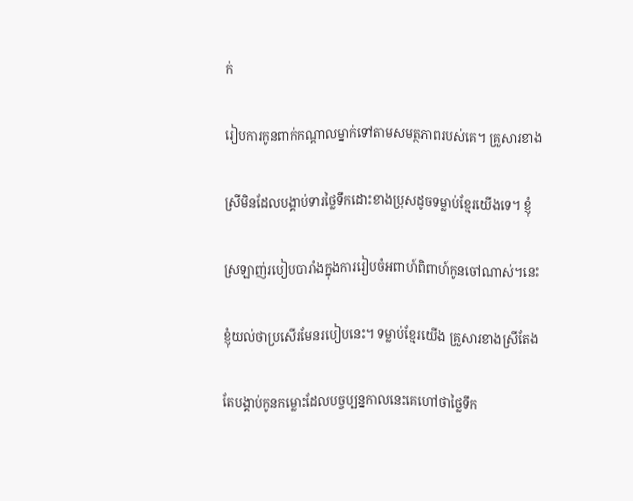ក់

រៀបការកូនពាក់កណ្តាលម្នាក់ទៅតាមសមត្ថភាពរបស់គេ។ គ្រួសារខាង

ស្រីមិនដែលបង្គាប់ទារថ្លៃទឹកដោះខាងប្រុសដូចទម្លាប់ខ្មែរយើងទេ។ ខ្ញុំ

ស្រឡាញ់របៀបបារាំងក្នុងការរៀបចំអពាហ៍ពិពាហ៍កូនចៅណាស់។នេះ

ខ្ញុំយល់ថាប្រសើរមែនរបៀបនេះ។ ទម្លាប់ខ្មែរយើង គ្រួសារខាងស្រីតែង

តែបង្គាប់កូនកម្លោះដែលបច្ចប្បន្នកាលនេះគេហៅថាថ្លៃទឹក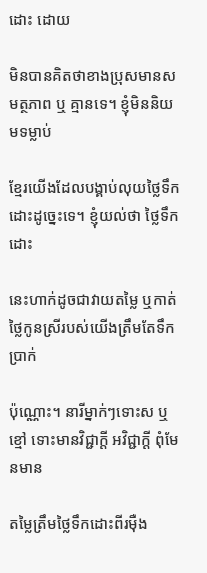ដោះ ដោយ

មិនបានគិតថាខាងប្រុសមានសមត្ថភាព ឬ គ្មានទេ។ ខ្ញុំមិននិយមទម្លាប់

ខ្មែរយើងដែលបង្គាប់លុយថ្លៃទឹកដោះដូច្នេះទេ។ ខ្ញុំយល់ថា ថ្លៃទឹកដោះ

នេះហាក់ដូចជាវាយតម្លៃ ឬកាត់ថ្លៃកូនស្រីរបស់យើងត្រឹមតែទឹកប្រាក់

ប៉ុណ្ណោះ។ នារីម្នាក់ៗទោះស ឬខ្មៅ ទោះមានវិជ្ជាក្តី អវិជ្ជាក្តី ពុំមែនមាន

តម្លៃត្រឹមថ្លៃទឹកដោះពីរម៉ឺង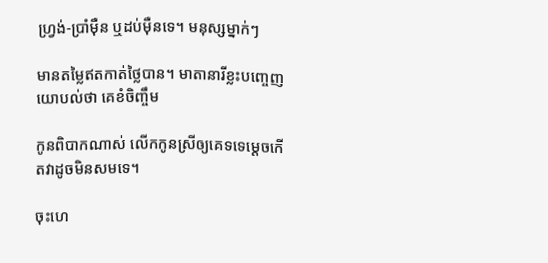ហ្វ្រង់-ប្រាំម៉ឺន ឬដប់ម៉ឺនទេ។ មនុស្សម្នាក់ៗ

មានតម្លៃឥតកាត់ថ្លៃបាន។ មាតានារីខ្លះបញ្ចេញយោបល់ថា គេខំចិញ្ចឹម

កូនពិបាកណាស់ លើកកូនស្រីឲ្យគេទទេម្តេចកើតវាដូចមិនសមទេ។

ចុះហេ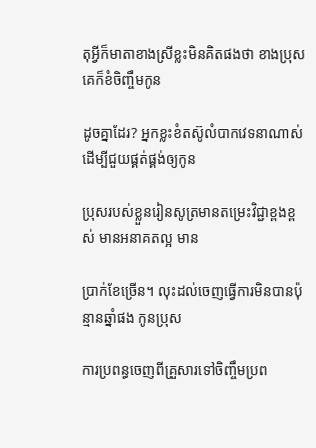តុអ្វីក៏មាតាខាងស្រីខ្លះមិនគិតផងថា ខាងប្រុសគេក៏ខំចិញ្ចឹមកូន

ដូចគ្នាដែរ? អ្នកខ្លះខំតស៊ូលំបាកវេទនាណាស់ ដើម្បីជួយផ្គត់ផ្គង់ឲ្យកូន

ប្រុសរបស់ខ្លួនរៀនសូត្រមានតម្រេះវិជ្ជាខ្ពងខ្ពស់ មានអនាគតល្អ មាន

ប្រាក់ខែច្រើន។ លុះដល់ចេញធ្វើការមិនបានប៉ុន្មានឆ្នាំផង កូនប្រុស

ការប្រពន្ធចេញពីគ្រួសារទៅចិញ្ចឹមប្រព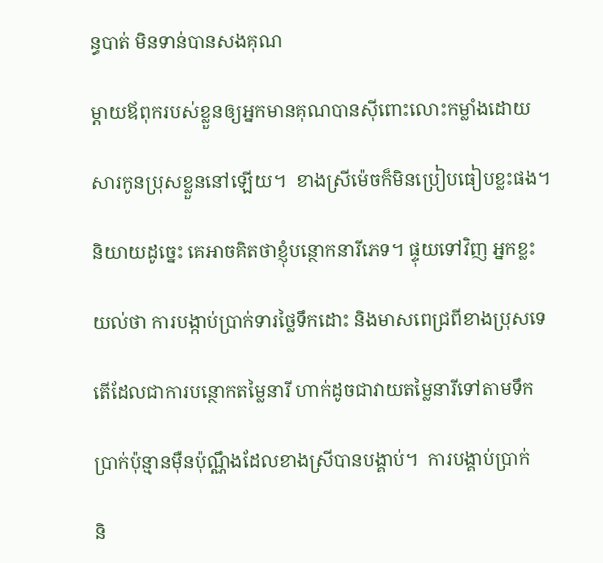ន្ធបាត់ មិនទាន់បានសងគុណ

ម្តាយឪពុករបស់ខ្លួនឲ្យអ្នកមានគុណបានស៊ីពោះលោះកម្លាំងដោយ

សារកូនប្រុសខ្លួននៅឡើយ។  ខាងស្រីម៉េចក៏មិនប្រៀបធៀបខ្លះផង។

និយាយដូច្នេះ គេអាចគិតថាខ្ញុំបន្ថោកនារីភេទ។ ផ្ទុយទៅវិញ អ្នកខ្លះ

យល់ថា ការបង្កាប់ប្រាក់ទារថ្លៃទឹកដោះ និងមាសពេជ្រពីខាងប្រុសទេ

តើដែលជាការបន្ថោកតម្លៃនារី ហាក់ដូចជាវាយតម្លៃនារីទៅតាមទឹក

ប្រាក់ប៉ុន្មានម៉ឺនប៉ុណ្ណឹងដែលខាងស្រីបានបង្គាប់។  ការបង្គាប់ប្រាក់

និ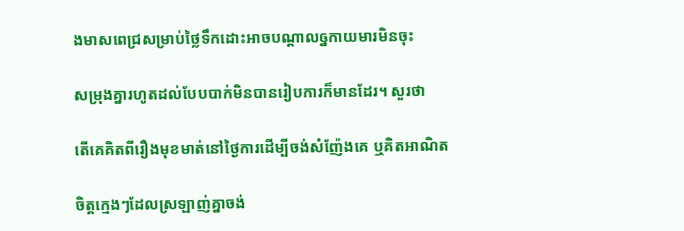ងមាសពេជ្រសម្រាប់ថ្លៃទឹកដោះអាចបណ្តាលឲ្នកាយមារមិនចុះ

សម្រុងគ្នារហូតដល់បែបបាក់មិនបានរៀបការក៏មានដែរ។ សួរថា

តើគេគិតពីរឿងមុខមាត់នៅថ្ងៃការដើម្បីចង់សំញ៉ែងគេ ឬគិតអាណិត

ចិត្តក្មេងៗដែលស្រឡាញ់គ្នាចង់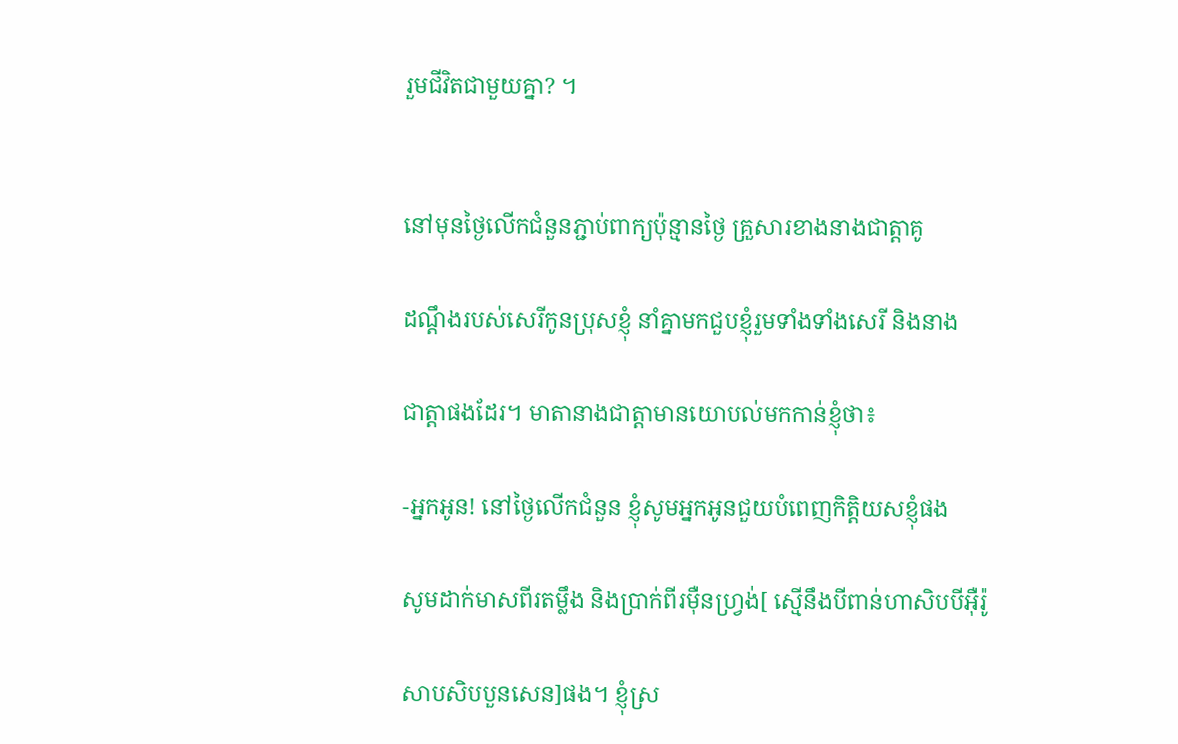រួមជីវិតជាមួយគ្នា? ។


នៅមុនថ្ងៃលើកជំនួនភ្ជាប់ពាក្យប៉ុន្មានថ្ងៃ គ្រួសារខាងនាងជាត្តាគូ

ដណ្តឹងរបស់សេរីកូនប្រុសខ្ញុំ នាំគ្នាមកជួបខ្ញុំរួមទាំងទាំងសេរី និងនាង

ជាត្តាផងដែរ។ មាតានាងជាត្តាមានយោបល់មកកាន់ខ្ញុំថា៖

-អ្នកអូន! នៅថ្ងៃលើកជំនួន ខ្ញុំសូមអ្នកអូនជួយបំពេញកិត្តិយសខ្ញុំផង

សូមដាក់មាសពីរតម្លឹង និងប្រាក់ពីរម៉ឺនហ្វ្រង់[ ស្មើនឹងបីពាន់ហាសិបបីអ៊ឺរ៉ូ

សាបសិបបួនសេន]ផង។ ខ្ញុំស្រ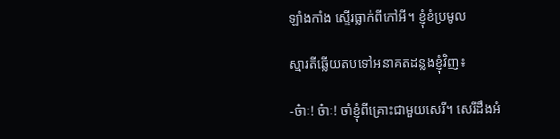ឡាំងកាំង ស្ទើរធ្លាក់ពីកៅអី។ ខ្ញុំខំប្រមូល

ស្មារតីឆ្លើយតបទៅអនាគតដន្លងខ្ញុំវិញ៖

-ច៎ាៈ! ច៎ាៈ! ចាំខ្ញុំពីគ្រោះជាមួយសេរី។ សេរីដឹងអំ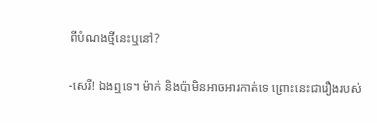ពីបំណងថ្មីនេះឬនៅ?

-សេរី! ឯងឮទេ។ ម៉ាក់ និងប៉ាមិនអាចអារកាត់ទេ ព្រោះនេះជារឿងរបស់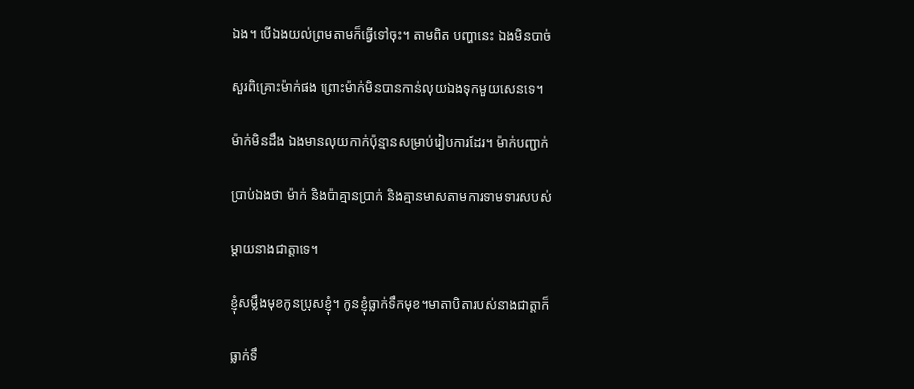ឯង។ បើឯងយល់ព្រមតាមក៏ធ្វើទៅចុះ។ តាមពិត បញ្ហានេះ ឯងមិនបាច់

សួរពិគ្រោះម៉ាក់ផង ព្រោះម៉ាក់មិនបានកាន់លុយឯងទុកមួយសេនទេ។

ម៉ាក់មិនដឹង ឯងមានលុយកាក់ប៉ុន្មានសម្រាប់រៀបការដែរ។ ម៉ាក់បញ្ជាក់

ប្រាប់ឯងថា ម៉ាក់ និងប៉ាគ្មានប្រាក់ និងគ្មានមាសតាមការទាមទារសបស់

ម្តាយនាងជាត្តាទេ។

ខ្ញុំសម្លឹងមុខកូនប្រុសខ្ញុំ។ កូនខ្ញុំធ្លាក់ទឹកមុខ។មាតាបិតារបស់នាងជាត្តាក៏

ធ្លាក់ទឹ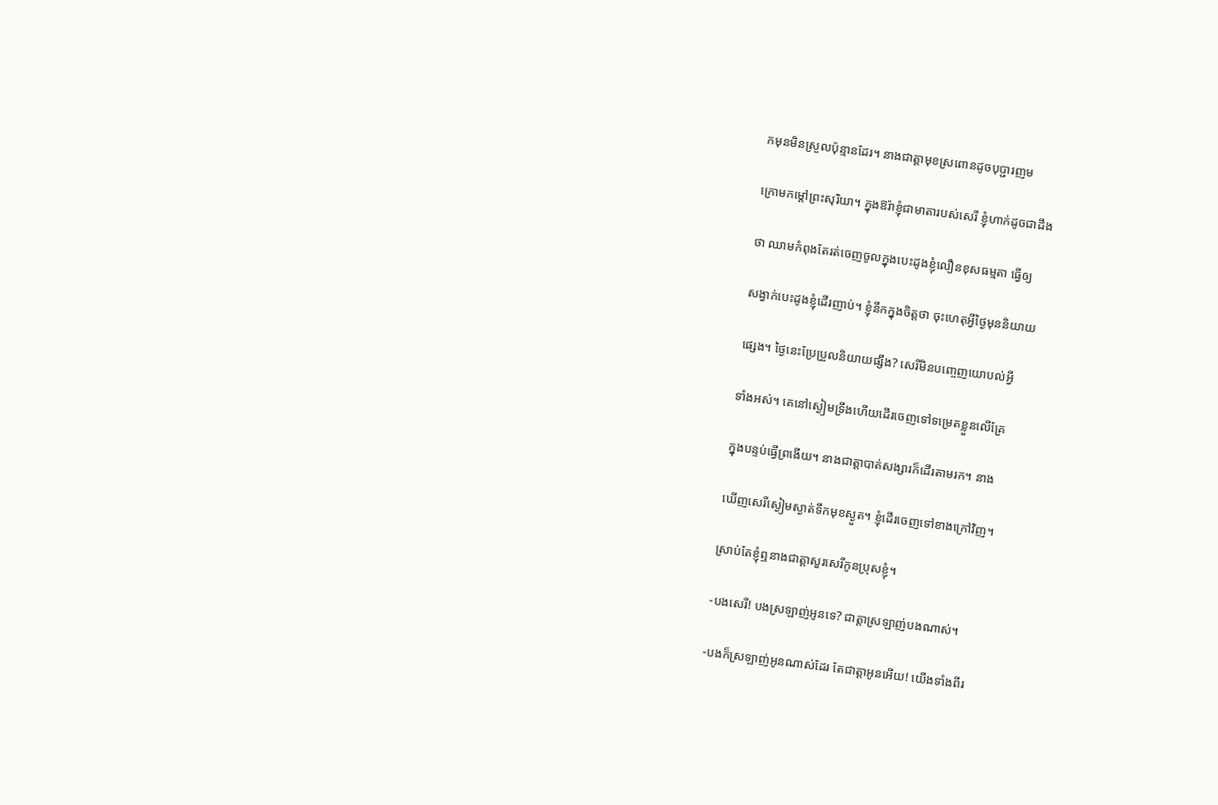កមុនមិនស្រួលប៉ុន្មានដែរ។ នាងជាត្តាមុខស្រពោនដូចបុប្ជារញម

ក្រោមកម្តៅព្រះសុរិយា។ ក្នុងឱរ៉ាខ្ញុំជាមាតារបស់សេរី ខ្ញុំហាក់ដូចជាដឹង

ថា ឈាមកំពុងតែរត់ចេញចូលក្នុងបេះដូងខ្ញុំលឿនខុសធម្មតា ធ្វើឲ្យ

សង្វាក់បេះដូងខ្ញុំដើរញាប់។ ខ្ញុំនឹកក្នុងចិត្តថា ចុះហេតុអ្វីថ្ងៃមុននិយាយ

ផ្សេង។ ថ្ងៃនេះប្រែប្រួលនិយាយផ្សឹង? សេរីមិនបញ្ចេញយោបល់អ្វី

ទាំងអស់។ គេនៅស្ងៀមទ្រឹងហើយដើរចេញទៅទម្រេតខ្លួនលើគ្រែ

ក្នុងបន្ទប់ធ្វើព្រងើយ។ នាងជាត្តាបាត់សង្សារក៏ដើរតាមរក។ នាង

ឃើញសេរីស្ងៀមស្ងាត់ទឹកមុខស្ងួត។ ខ្ញុំដើរចេញទៅខាងក្រៅវិញ។

ស្រាប់តែខ្ញុំឮនាងជាត្តាសួរសេរីកូនប្រុសខ្ញុំ។

-បងសេរី! បងស្រឡាញ់អូនទេ? ជាត្តាស្រឡាញ់បងណាស់។

-បងក៏ស្រឡាញ់អូនណាស់ដែរ តែជាត្តាអូនអើយ! យើងទាំងពីរ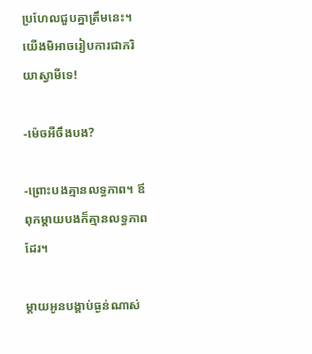ប្រហែលជួបគ្នាត្រឹមនេះ។ យើងមិអាចរៀបការជាភរិយាស្វាមីទេ!

-ម៉េចអីចឹងបង?

-ព្រោះបងគ្មានលទ្ធភាព។ ឪពុកម្តាយបងក៏គ្មានលទ្ធភាពដែរ។

ម្តាយអូនបង្គាប់ធ្ងន់ណាស់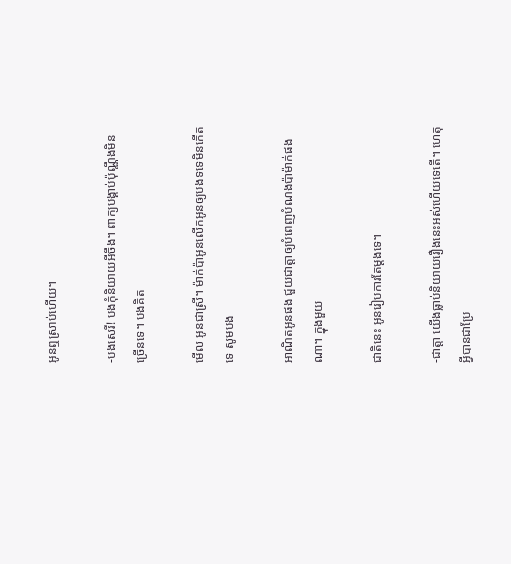អូនឮស្រាប់ហើយ។

-បងសេរី! បងកុំនិយាយអីចឹង។ ពាក្យបង្គាប់ប៉ុណ្ណឹងមិនច្រើនទេ។ បងគិត

មើល អូនជាស្រី។ ម៉ាក់ប៉ាអូនលើកអូនឲ្យបងទទេមិនកើតទេ សូមបង

អាណិតអូនផង ជួយជាត្តាឲ្យបំពេញបំណងប៉ាម៉ាក់ផងណា។ ក្នុងមួយ

ជាតិនេះ អូនរៀបការតែម្តងទេ។

-ជាត្តា យើងធ្លាប់និយាយរឿងនេះអស់ហើយទេតើ។ ហេតុអ្វីបានជាប្រែ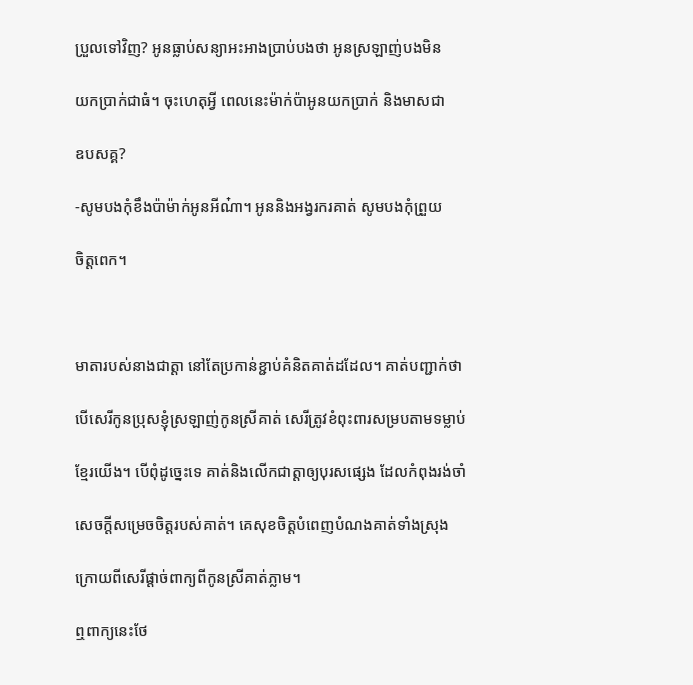ប្រួលទៅវិញ? អូនធ្លាប់សន្យាអះអាងប្រាប់បងថា អូនស្រឡាញ់បងមិន

យកប្រាក់ជាធំ។ ចុះហេតុអ្វី ពេលនេះម៉ាក់ប៉ាអូនយកប្រាក់ និងមាសជា

ឧបសគ្គ?

-សូមបងកុំខឹងប៉ាម៉ាក់អូនអីណ៎ា។ អូននិងអង្វរករគាត់ សូមបងកុំព្រួយ

ចិត្តពេក។



មាតារបស់នាងជាត្តា នៅតែប្រកាន់ខ្ជាប់គំនិតគាត់ដដែល។ គាត់បញ្ជាក់ថា

បើសេរីកូនប្រុសខ្ញុំស្រឡាញ់កូនស្រីគាត់ សេរីត្រូវខំពុះពារសម្របតាមទម្លាប់

ខ្មែរយើង។ បើពុំដូច្នេះទេ គាត់និងលើកជាត្តាឲ្យបុរសផ្សេង ដែលកំពុងរង់ចាំ

សេចក្តីសម្រេចចិត្តរបស់គាត់។ គេសុខចិត្តបំពេញបំណងគាត់ទាំងស្រុង

ក្រោយពីសេរីផ្តាច់ពាក្យពីកូនស្រីគាត់ភ្លាម។

ឮពាក្យនេះថែ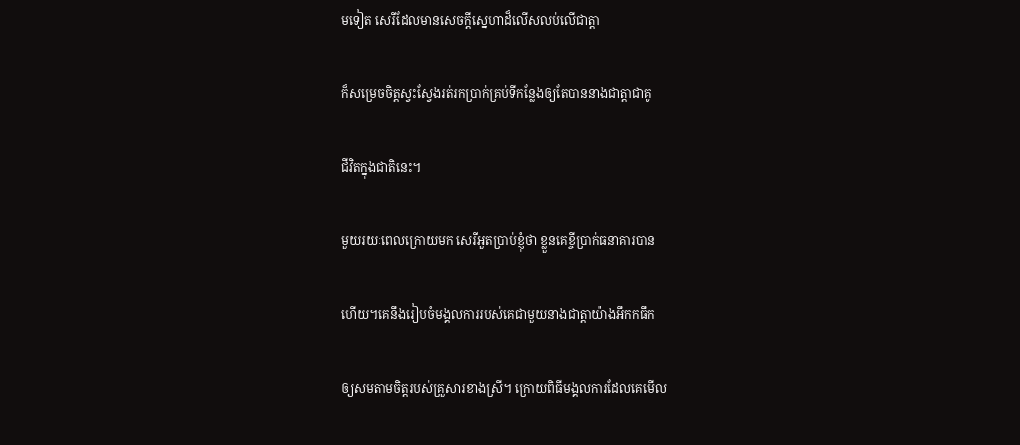មទៀត សេរីដែលមានសេចក្តីស្នេហាដ៏លើសលប់លើជាត្តា

ក៏សម្រេចចិត្តស្វះស្វែងរត់រកប្រាក់គ្រប់ទីកន្លែងឲ្យតែបាននាងជាត្តាជាគូ

ជីវិតក្នុងជាតិនេះ។

មួយរយៈពេលក្រោយមក សេរីអួតប្រាប់ខ្ញុំថា ខ្លួនគេខ្ចីប្រាក់ធនាគារបាន

ហើយ។គេនឹងរៀបចំមង្គលការរបស់គេជាមួយនាងជាត្តាយ៉ាងអឹកកធឹក

ឲ្យសមតាមចិត្តរបស់គ្រួសារខាងស្រី។ ក្រោយពិធីមង្គលការដែលគេមើល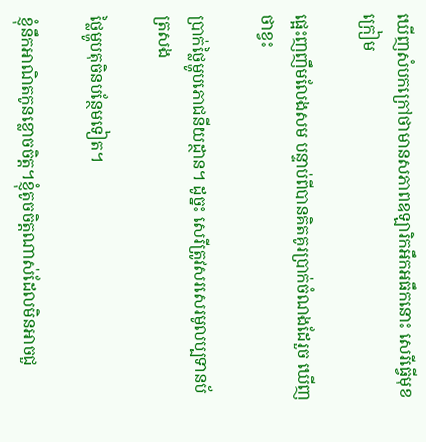ឃើញសំបកក្រៅថាមានសភាពឧឡារិកអឹកអធឹកនោះ សេរីធ្វើមុខក្រៀម

ផ្អេះញញឹមលែងសម បន្ទាប់ពីបានគិតគូរប្រាក់ចំណងដែរួច ឃើញថាខ្វះ

ប្រាក់ថ្លៃម្ហូបភោជនីយដ្ថាន។ ដូច្នះ សេរីត្រូវសរសេរមូលប្បទានប័ត្រសង

ថ្លៃម្ហូបតុចិនបន្ថែមទៀត។

ខ្ញុំនឹកអាណិតកូនខ្លោចចិត្ត។ខ្ញុំតូចចិត្តណាស់ដែលមិនអាចជួ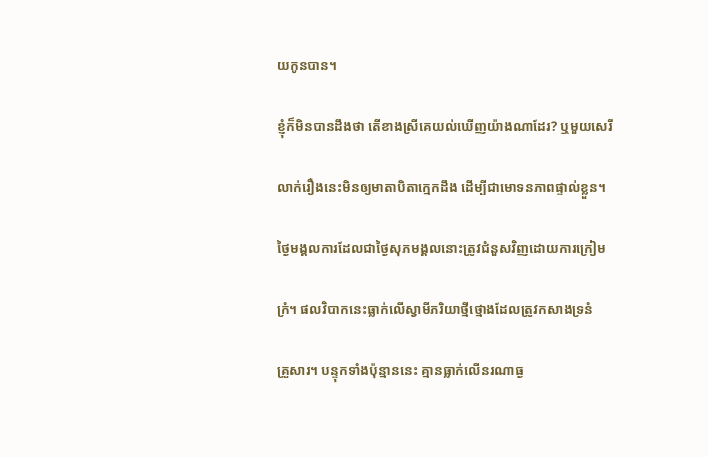យកូនបាន។

ខ្ញុំក៏មិនបានដឹងថា តើខាងស្រីគេយល់ឃើញយ៉ាងណាដែរ? ឬមួយសេរី

លាក់រឿងនេះមិនឲ្យមាតាបិតាក្មេកដឹង ដើម្បីជាមោទនភាពផ្ទាល់ខ្លួន។

ថ្ងៃមង្គលការដែលជាថ្ងៃសុភមង្គលនោះត្រូវជំនួសវិញដោយការក្រៀម

ក្រំ។ ផលវិបាកនេះធ្លាក់លើស្វាមីភរិយាថ្មីថ្មោងដែលត្រូវកសាងទ្រនំ

គ្រួសារ។ បន្ទុកទាំងប៉ុន្មាននេះ គ្មានធ្លាក់លើនរណាធ្ង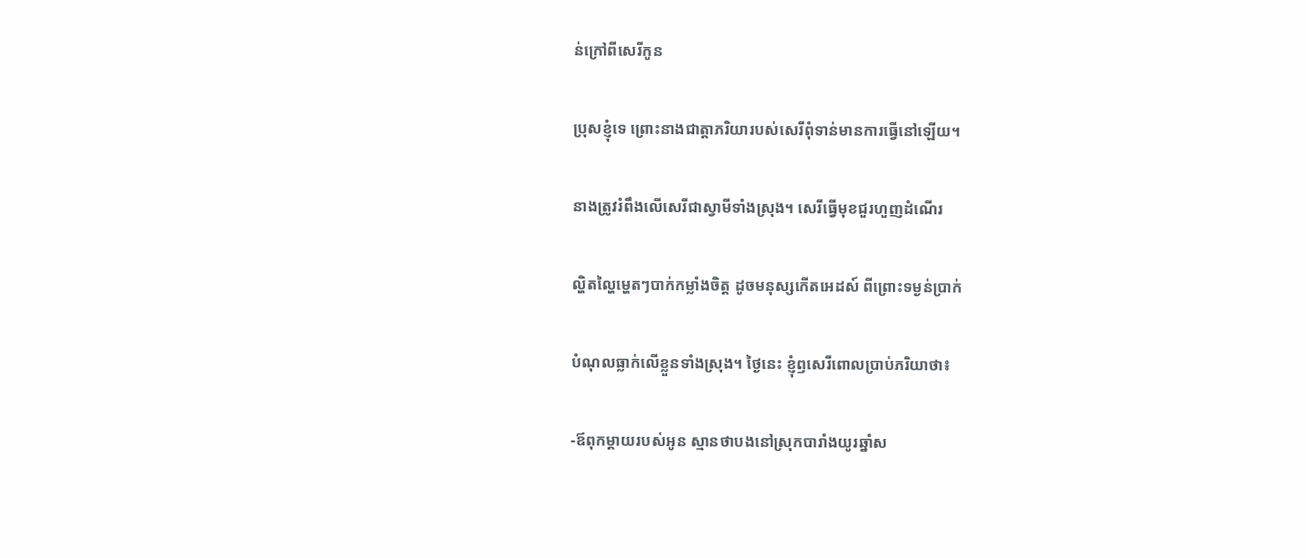ន់ក្រៅពីសេរីកូន

ប្រុសខ្ញុំទេ ព្រោះនាងជាត្តាភរិយារបស់សេរីពុំទាន់មានការធ្វើនៅឡើយ។

នាងត្រូវរំពឹងលើសេរីជាស្វាមីទាំងស្រុង។ សេរីធ្វើមុខជួរហួញដំណើរ

ល្ហិតល្ហៃម្ហេតៗបាក់កម្លាំងចិត្ត ដូចមនុស្សកើតអេដស៍ ពីព្រោះទម្ងន់ប្រាក់

បំណុលធ្លាក់លើខ្លួនទាំងស្រុង។ ថ្ងៃនេះ ខ្ញុំឭសេរីពោលប្រាប់ភរិយាថា៖

-ឪពុកម្តាយរបស់អូន ស្មានថាបងនៅស្រុកបារាំងយូរឆ្នាំស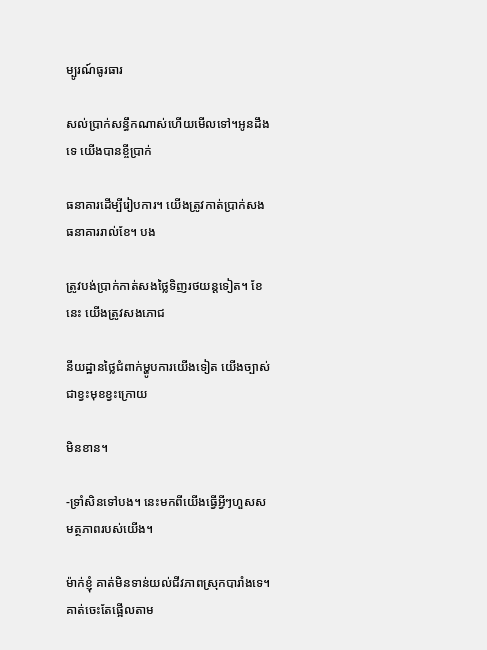ម្បូរណ៍ធូរធារ

សល់ប្រាក់សន្ធឹកណាស់ហើយមើលទៅ។អូនដឹងទេ យើងបានខ្ចីប្រាក់

ធនាគារដើម្បីរៀបការ។ យើងត្រូវកាត់ប្រាក់សងធនាគាររាល់ខែ។ បង

ត្រូវបង់ប្រាក់កាត់សងថ្លៃទិញរថយន្តទៀត។ ខែនេះ យើងត្រូវសងភោជ

នីយដ្ឋានថ្លៃជំពាក់ម្ហូបការយើងទៀត យើងច្បាស់ជាខ្វះមុខខ្វះក្រោយ

មិនខាន។

-ទ្រាំសិនទៅបង។ នេះមកពីយើងធ្វើអ្វីៗហួសសមត្ថភាពរបស់យើង។

ម៉ាក់ខ្ញុំ គាត់មិនទាន់យល់ជីវភាពស្រុកបារាំងទេ។ គាត់ចេះតែផ្អើលតាម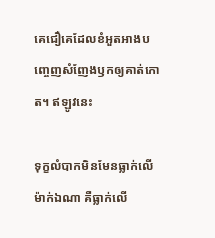គេជឿគេដែលខំអួតអាងបញ្ចេញសំញែងឫកឲ្យគាត់កោត។ ឥឡូវនេះ

ទុក្ខលំបាកមិនមែនធ្លាក់លើម៉ាក់ឯណា គឺធ្លាក់លើ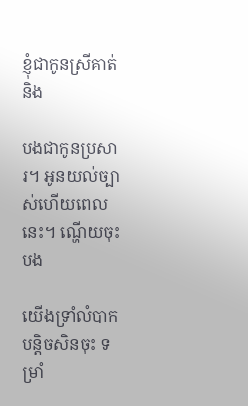ខ្ញុំជាកូនស្រីគាត់ និង

បងជាកូនប្រសារ។ អូនយល់ច្បាស់ហើយពេលនេះ។ ណ្ហើយចុះបង

យើងទ្រាំលំបាកបន្តិចសិនចុះ ទម្រាំ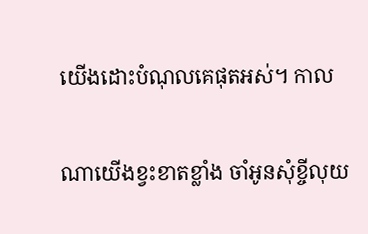យើងដោះបំណុលគេផុតអស់។ កាល

ណាយើងខ្វះខាតខ្លាំង ចាំអូនសុំខ្ចីលុយ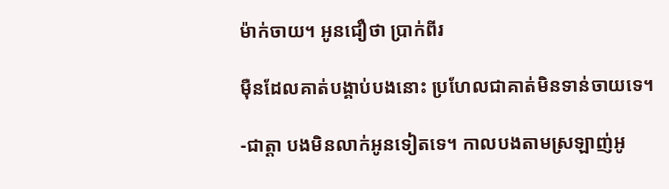ម៉ាក់ចាយ។ អូនជឿថា ប្រាក់ពីរ

ម៉ឺនដែលគាត់បង្គាប់បងនោះ ប្រហែលជាគាត់មិនទាន់ចាយទេ។

-ជាត្តា បងមិនលាក់អូនទៀតទេ។ កាលបងតាមស្រឡាញ់អូ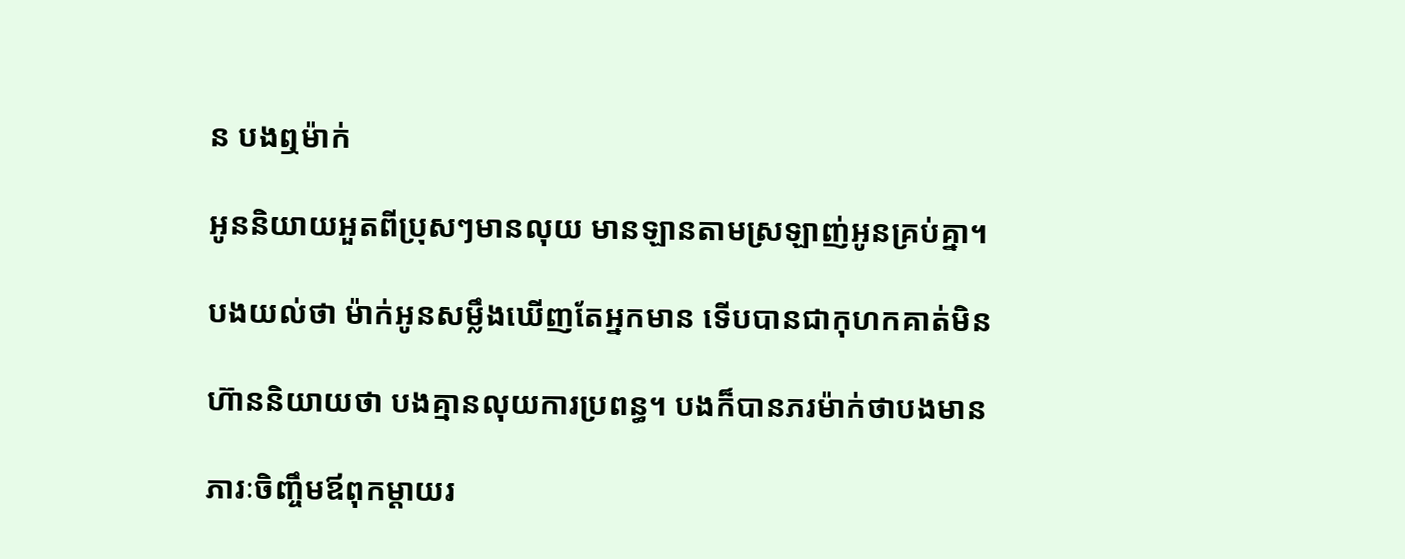ន បងឮម៉ាក់

អូននិយាយអួតពីប្រុសៗមានលុយ មានឡានតាមស្រឡាញ់អូនគ្រប់គ្នា។

បងយល់ថា ម៉ាក់អូនសម្លឹងឃើញតែអ្នកមាន ទើបបានជាកុហកគាត់មិន

ហ៊ាននិយាយថា បងគ្មានលុយការប្រពន្ធ។ បងក៏បានភរម៉ាក់ថាបងមាន

ភារៈចិញ្ចឹមឪពុកម្តាយរ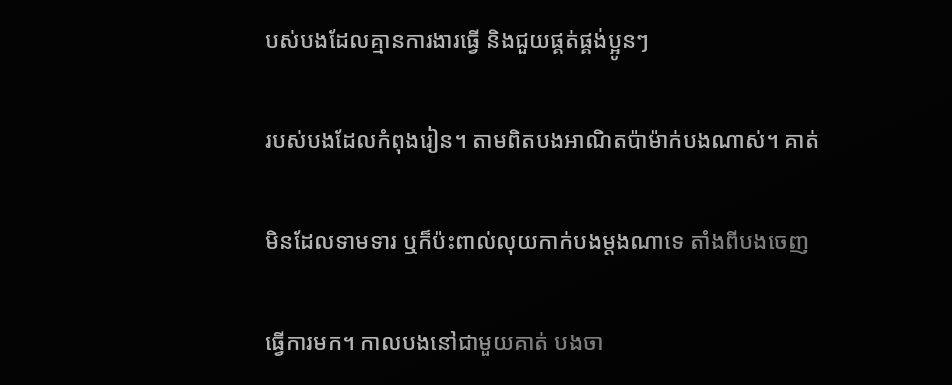បស់បងដែលគ្មានការងារធ្វើ និងជួយផ្គត់ផ្គង់ប្អូនៗ

របស់បងដែលកំពុងរៀន។ តាមពិតបងអាណិតប៉ាម៉ាក់បងណាស់។ គាត់

មិនដែលទាមទារ ឬក៏ប៉ះពាល់លុយកាក់បងម្តងណាទេ តាំងពីបងចេញ

ធ្វើការមក។ កាលបងនៅជាមួយគាត់ បងចា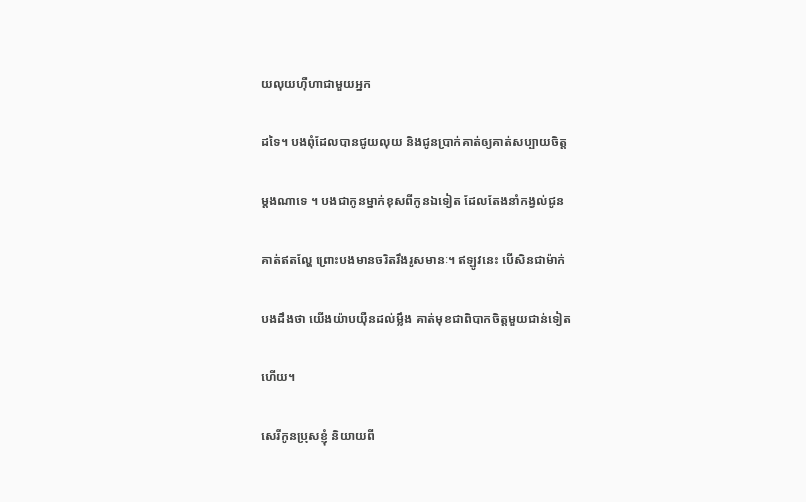យលុយហ៊ឺហាជាមួយអ្នក

ដទៃ។ បងពុំដែលបានជូយលុយ និងជូនប្រាក់គាត់ឲ្យគាត់សប្បាយចិត្ត

ម្តងណាទេ ។ បងជាកូនម្នាក់ខុសពីកូនឯទៀត ដែលតែងនាំកង្វល់ជូន

គាត់ឥតល្ហែ ព្រោះបងមានចរិតរឹងរូសមានៈ។ ឥឡូវនេះ បើសិនជាម៉ាក់

បងដឹងថា យើងយ៉ាបយ៉ឺនដល់ម្លឹង គាត់មុខជាពិបាកចិត្តមួយជាន់ទៀត

ហើយ។

សេរីកូនប្រុសខ្ញុំ និយាយពី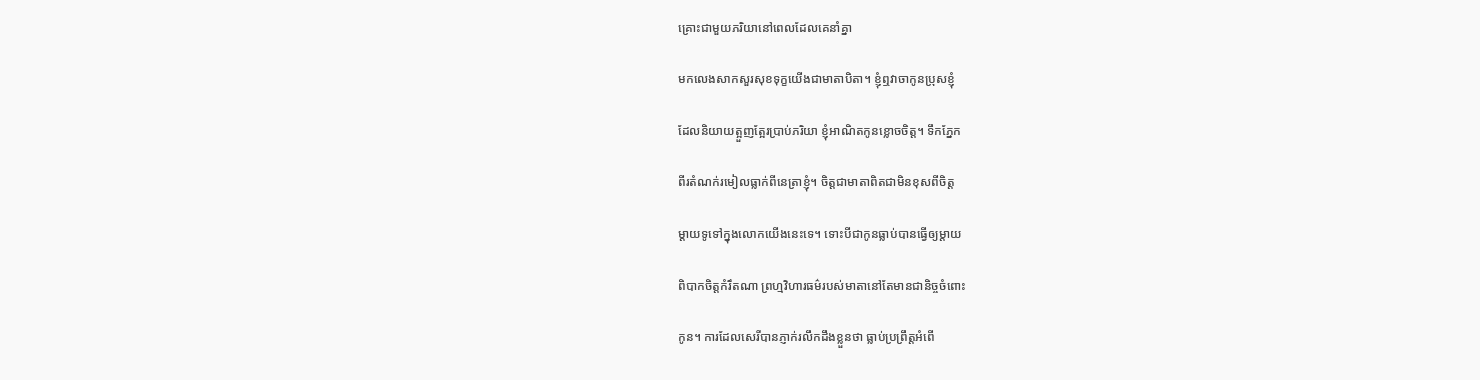គ្រោះជាមួយភរិយានៅពេលដែលគេនាំគ្នា

មកលេងសាកសួរសុខទុក្ខយើងជាមាតាបិតា។ ខ្ញុំឮវាចាកូនប្រុសខ្ញុំ

ដែលនិយាយត្អួញត្អែរប្រាប់ភរិយា ខ្ញុំអាណិតកូនខ្លោចចិត្ត។ ទឹកភ្នែក

ពីរតំណក់រមៀលធ្លាក់ពីនេត្រាខ្ញុំ។ ចិត្តជាមាតាពិតជាមិនខុសពីចិត្ត

ម្តាយទូទៅក្នុងលោកយើងនេះទេ។ ទោះបីជាកូនធ្លាប់បានធ្វើឲ្យម្តាយ

ពិបាកចិត្តកំរឹតណា ព្រហ្មវិហារធម៌របស់មាតានៅតែមានជានិច្ចចំពោះ

កូន។ ការដែលសេរីបានភ្ញាក់រលឹកដឹងខ្លួនថា ធ្លាប់ប្រព្រឹត្តអំពើ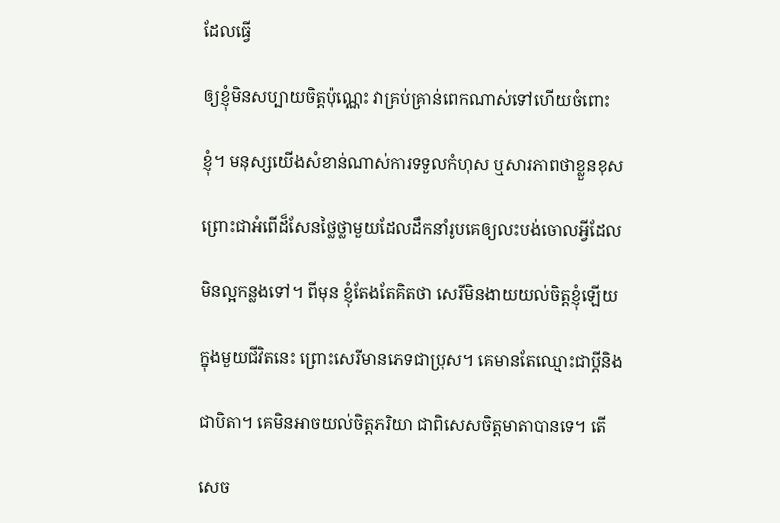ដែលធ្វើ

ឲ្យខ្ញុំមិនសប្បាយចិត្តប៉ុណ្ណេះ វាគ្រប់គ្រាន់ពេកណាស់ទៅហើយចំពោះ

ខ្ញុំ។ មនុស្សយើងសំខាន់ណាស់ការទទួលកំហុស ឬសារភាពថាខ្លួនខុស

ព្រោះជាអំពើដ៏សែនថ្លៃថ្លាមួយដែលដឹកនាំរូបគេឲ្យលះបង់ចោលអ្វីដែល

មិនល្អកន្លងទៅ។ ពីមុន ខ្ញុំតែងតែគិតថា សេរីមិនងាយយល់ចិត្តខ្ញុំឡើយ

ក្នុងមួយជីវិតនេះ ព្រោះសេរីមានភេទជាប្រុស។ គេមានតែឈ្មោះជាប្តីនិង

ជាបិតា។ គេមិនអាចយល់ចិត្តភរិយា ជាពិសេសចិត្តមាតាបានទេ។ តើ

សេច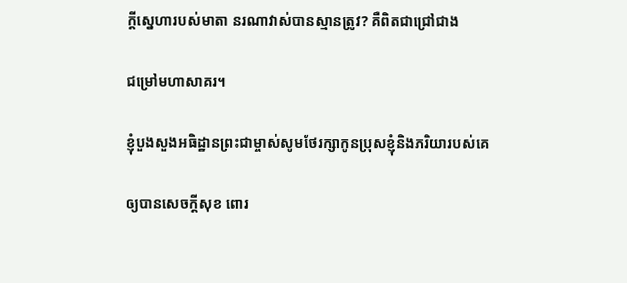ក្តីស្នេហារបស់មាតា នរណាវាស់បានស្មានត្រូវ? គឺពិតជាជ្រៅជាង

ជម្រៅមហាសាគរ។

ខ្ញុំបួងសួងអធិដ្ឋានព្រះជាម្ចាស់សូមថែរក្សាកូនប្រុសខ្ញុំនិងភរិយារបស់គេ

ឲ្យបានសេចក្តីសុខ ពោរ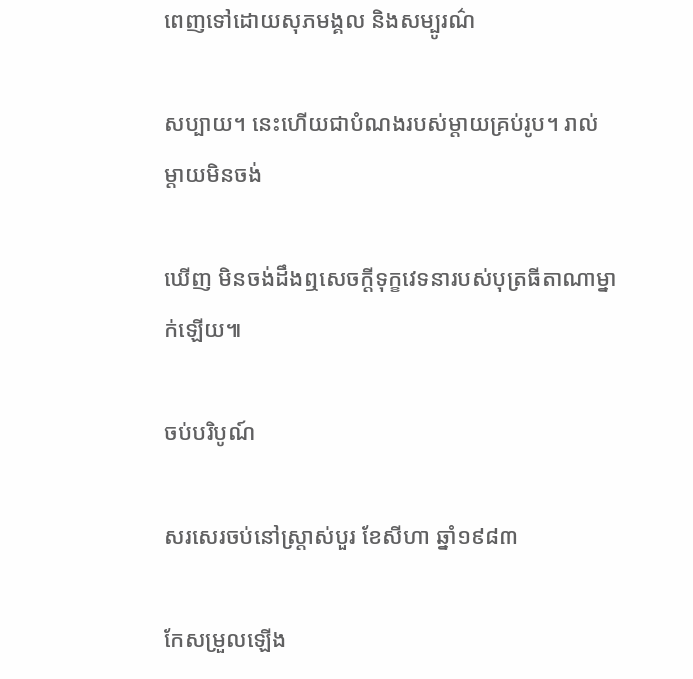ពេញទៅដោយសុភមង្គល និងសម្បូរណ៌

សប្បាយ។ នេះហើយជាបំណងរបស់ម្តាយគ្រប់រូប។ រាល់ម្តាយមិនចង់

ឃើញ មិនចង់ដឹងឮសេចក្តីទុក្ខវេទនារបស់បុត្រធីតាណាម្នាក់ឡើយ៕

ចប់បរិបូណ៍

សរសេរចប់នៅស្រ្តាស់បួរ ខែសីហា ឆ្នាំ១៩៨៣

កែសម្រួលឡើង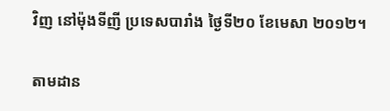វិញ នៅម៉ុងទីញី ប្រទេសបារាំង ថ្ងៃទី២០ ខែមេសា ២០១២។

តាមដាន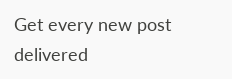Get every new post delivered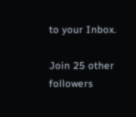to your Inbox.

Join 25 other followers